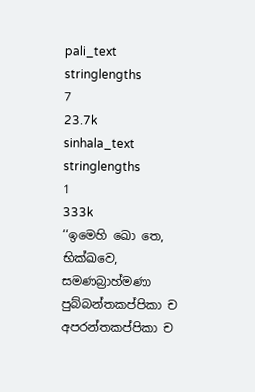pali_text
stringlengths
7
23.7k
sinhala_text
stringlengths
1
333k
‘‘ඉමෙහි ඛො තෙ, භික්ඛවෙ, සමණබ්‍රාහ්මණා පුබ්බන්තකප්පිකා ච අපරන්තකප්පිකා ච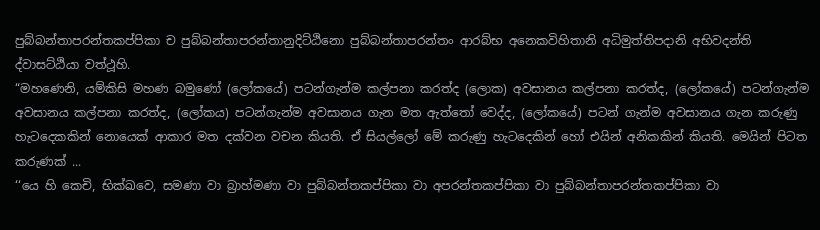පුබ්බන්තාපරන්තකප්පිකා ච පුබ්බන්තාපරන්තානුදිට්ඨිනො පුබ්බන්තාපරන්තං ආරබ්භ අනෙකවිහිතානි අධිමුත්තිපදානි අභිවදන්ති ද්වාසට්ඨියා වත්ථූහි.
“මහණෙනි, යම්කිසි මහණ බමුණෝ (ලෝකයේ) පටන්ගැන්ම කල්පනා කරත්ද (ලොක) අවසානය කල්පනා කරත්ද, (ලෝකයේ) පටන්ගැන්ම අවසානය කල්පනා කරත්ද, (ලෝකය) පටන්ගැන්ම අවසානය ගැන මත ඇත්තෝ වෙද්ද, (ලෝකයේ) පටන් ගැන්ම අවසානය ගැන කරුණු හැටදෙකකින් නොයෙක් ආකාර මත දක්වන වචන කියති. ඒ සියල්ලෝ මේ කරුණු හැටදෙකින් හෝ එයින් අනිකකින් කියති. මෙයින් පිටත කරුණක් ...
‘‘යෙ හි කෙචි, භික්ඛවෙ, සමණා වා බ්‍රාහ්මණා වා පුබ්බන්තකප්පිකා වා අපරන්තකප්පිකා වා පුබ්බන්තාපරන්තකප්පිකා වා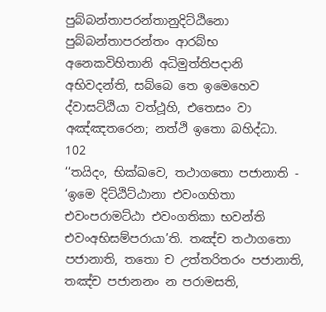පුබ්බන්තාපරන්තානුදිට්ඨිනො පුබ්බන්තාපරන්තං ආරබ්භ අනෙකවිහිතානි අධිමුත්තිපදානි අභිවදන්ති, සබ්බෙ තෙ ඉමෙහෙව ද්වාසට්ඨියා වත්ථූහි, එතෙසං වා අඤ්ඤතරෙන; නත්ථි ඉතො බහිද්ධා.
102
‘‘තයිදං, භික්ඛවෙ, තථාගතො පජානාති - ‘ඉමෙ දිට්ඨිට්ඨානා එවංගහිතා එවංපරාමට්ඨා එවංගතිකා භවන්ති එවංඅභිසම්පරායා’ති. තඤ්ච තථාගතො පජානාති, තතො ච උත්තරිතරං පජානාති, තඤ්ච පජානනං න පරාමසති,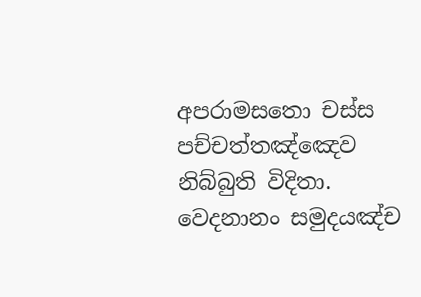අපරාමසතො චස්ස පච්චත්තඤ්ඤෙව නිබ්බුති විදිතා. වෙදනානං සමුදයඤ්ච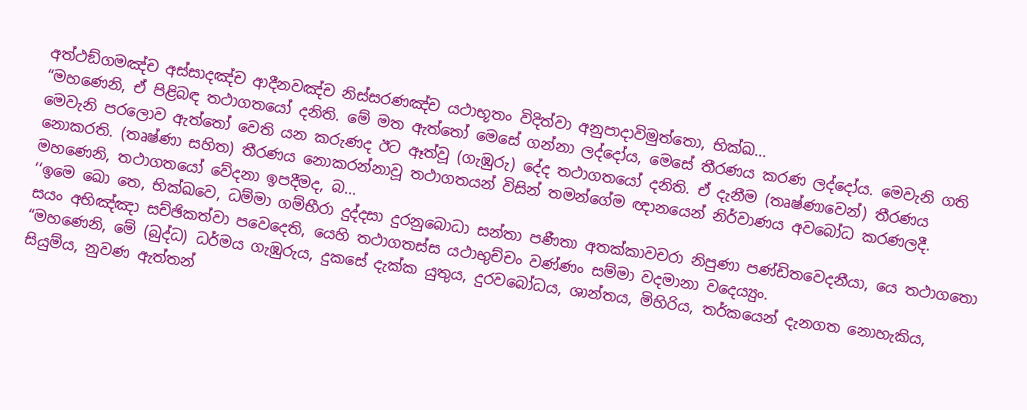අත්ථඞ්ගමඤ්ච අස්සාදඤ්ච ආදීනවඤ්ච නිස්සරණඤ්ච යථාභූතං විදිත්වා අනුපාදාවිමුත්තො, භික්ඛ...
“මහණෙනි, ඒ පිළිබඳ තථාගතයෝ දනිති. මේ මත ඇත්තෝ මෙසේ ගන්නා ලද්දෝය, මෙසේ තීරණය කරණ ලද්දෝය. මෙවැනි ගති මෙවැනි පරලොව ඇත්තෝ වෙති යන කරුණද ඊට ඈත්වූ (ගැඹුරු) දේද තථාගතයෝ දනිති. ඒ දැනීම (තෘෂ්ණාවෙන්) තීරණය නොකරති. (තෘෂ්ණා සහිත) තීරණය නොකරන්නාවූ තථාගතයන් විසින් තමන්ගේම ඥානයෙන් නිර්වාණය අවබෝධ කරණලදී. මහණෙනි, තථාගතයෝ වේදනා ඉපදීමද, බ...
‘‘ඉමෙ ඛො තෙ, භික්ඛවෙ, ධම්මා ගම්භීරා දුද්දසා දුරනුබොධා සන්තා පණීතා අතක්කාවචරා නිපුණා පණ්ඩිතවෙදනීයා, යෙ තථාගතො සයං අභිඤ්ඤා සච්ඡිකත්වා පවෙදෙති, යෙහි තථාගතස්ස යථාභුච්චං වණ්ණං සම්මා වදමානා වදෙය්‍යුං.
“මහණෙනි, මේ (බුද්ධ) ධර්මය ගැඹුරුය, දුකසේ දැක්ක යුතුය, දුරවබෝධය, ශාන්තය, මිහිරිය, තර්කයෙන් දැනගත නොහැකිය, සියුම්ය, නුවණ ඇත්තන්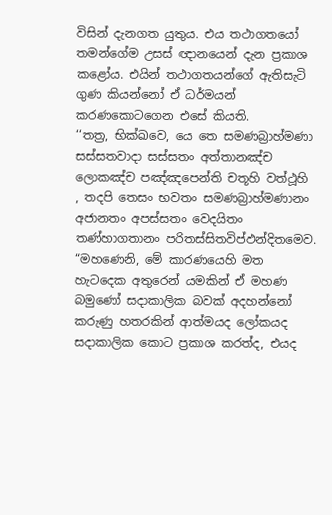විසින් දැනගත යුතුය. එය තථාගතයෝ තමන්ගේම උසස් ඥානයෙන් දැන ප්‍රකාශ කළෝය. එයින් තථාගතයන්ගේ ඇතිසැටි ගුණ කියන්නෝ ඒ ධර්මයන් කරණකොටගෙන එසේ කියති.
‘‘තත්‍ර, භික්ඛවෙ, යෙ තෙ සමණබ්‍රාහ්මණා සස්සතවාදා සස්සතං අත්තානඤ්ච ලොකඤ්ච පඤ්ඤපෙන්ති චතූහි වත්ථූහි , තදපි තෙසං භවතං සමණබ්‍රාහ්මණානං අජානතං අපස්සතං වෙදයිතං තණ්හාගතානං පරිතස්සිතවිප්ඵන්දිතමෙව.
“මහණෙනි, මේ කාරණයෙහි මත හැටදෙක අතුරෙන් යමකින් ඒ මහණ බමුණෝ සදාකාලික බවක් අදහන්නෝ කරුණු හතරකින් ආත්මයද ලෝකයද සදාකාලික කොට ප්‍රකාශ කරත්ද, එයද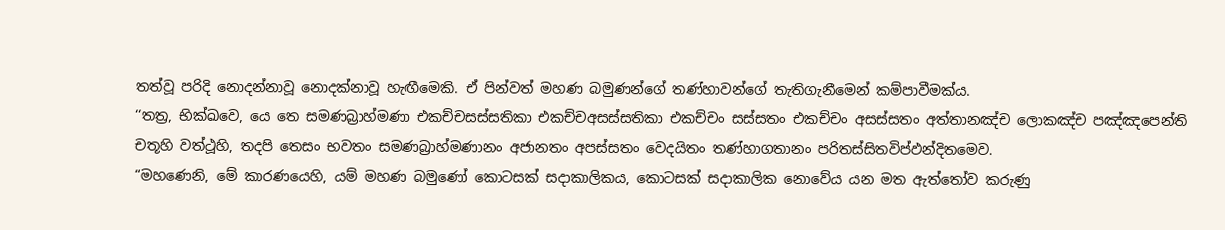තත්වූ පරිදි නොදන්නාවූ නොදක්නාවූ හැඟීමෙකි. ඒ පින්වත් මහණ බමුණන්ගේ තණ්හාවන්ගේ තැතිගැනීමෙන් කම්පාවීමක්ය.
‘‘තත්‍ර, භික්ඛවෙ, යෙ තෙ සමණබ්‍රාහ්මණා එකච්චසස්සතිකා එකච්චඅසස්සතිකා එකච්චං සස්සතං එකච්චං අසස්සතං අත්තානඤ්ච ලොකඤ්ච පඤ්ඤපෙන්ති චතූහි වත්ථූහි, තදපි තෙසං භවතං සමණබ්‍රාහ්මණානං අජානතං අපස්සතං වෙදයිතං තණ්හාගතානං පරිතස්සිතවිප්ඵන්දිතමෙව.
“මහණෙනි, මේ කාරණයෙහි, යම් මහණ බමුණෝ කොටසක් සදාකාලිකය, කොටසක් සදාකාලික නොවේය යන මත ඇත්තෝව කරුණු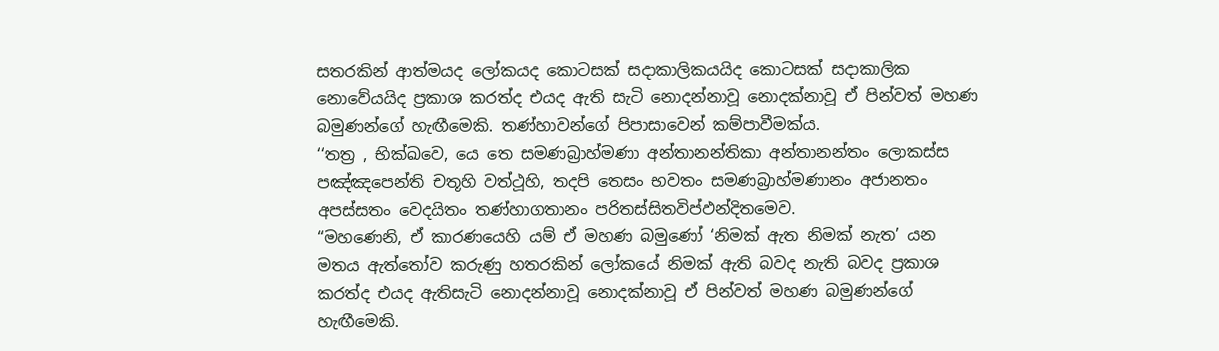සතරකින් ආත්මයද ලෝකයද කොටසක් සදාකාලිකයයිද කොටසක් සදාකාලික නොවේයයිද ප්‍රකාශ කරත්ද එයද ඇති සැටි නොදන්නාවූ නොදක්නාවූ ඒ පින්වත් මහණ බමුණන්ගේ හැඟීමෙකි. තණ්හාවන්ගේ පිපාසාවෙන් කම්පාවීමක්ය.
‘‘තත්‍ර , භික්ඛවෙ, යෙ තෙ සමණබ්‍රාහ්මණා අන්තානන්තිකා අන්තානන්තං ලොකස්ස පඤ්ඤපෙන්ති චතූහි වත්ථූහි, තදපි තෙසං භවතං සමණබ්‍රාහ්මණානං අජානතං අපස්සතං වෙදයිතං තණ්හාගතානං පරිතස්සිතවිප්ඵන්දිතමෙව.
“මහණෙනි, ඒ කාරණයෙහි යම් ඒ මහණ බමුණෝ ‘නිමක් ඇත නිමක් නැත’ යන මතය ඇත්තෝව කරුණු හතරකින් ලෝකයේ නිමක් ඇති බවද නැති බවද ප්‍රකාශ කරත්ද එයද ඇතිසැටි නොදන්නාවූ නොදක්නාවූ ඒ පින්වත් මහණ බමුණන්ගේ හැඟීමෙකි.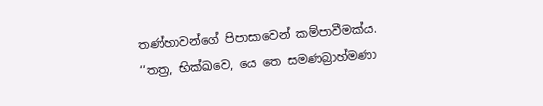තණ්හාවන්ගේ පිපාසාවෙන් කම්පාවීමක්ය.
‘‘තත්‍ර, භික්ඛවෙ, යෙ තෙ සමණබ්‍රාහ්මණා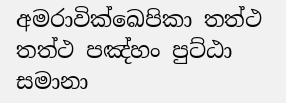අමරාවික්ඛෙපිකා තත්ථ තත්ථ පඤ්හං පුට්ඨා සමානා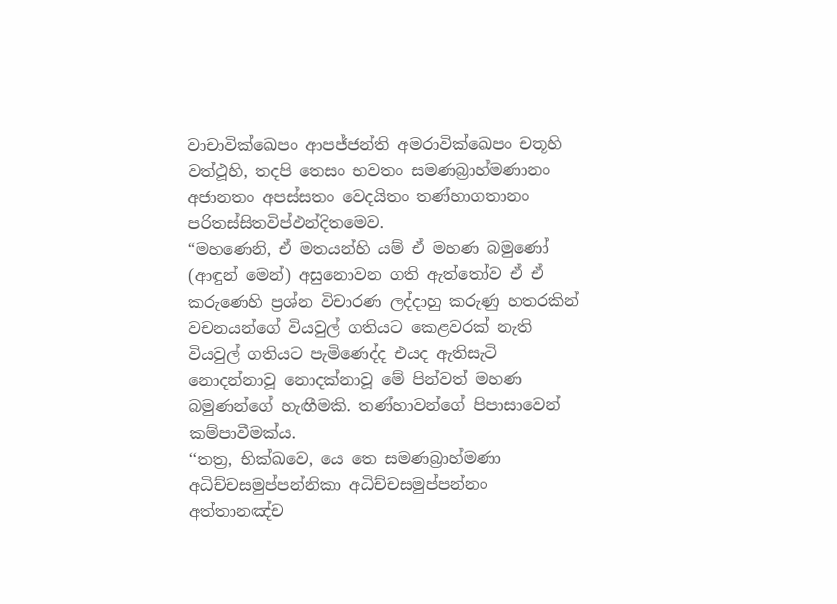වාචාවික්ඛෙපං ආපජ්ජන්ති අමරාවික්ඛෙපං චතූහි වත්ථූහි, තදපි තෙසං භවතං සමණබ්‍රාහ්මණානං අජානතං අපස්සතං වෙදයිතං තණ්හාගතානං පරිතස්සිතවිප්ඵන්දිතමෙව.
“මහණෙනි, ඒ මතයන්හි යම් ඒ මහණ බමුණෝ (ආඳුන් මෙන්) අසුනොවන ගති ඇත්තෝව ඒ ඒ කරුණෙහි ප්‍රශ්න විචාරණ ලද්දාහු කරුණු හතරකින් වචනයන්ගේ වියවුල් ගතියට කෙළවරක් නැති වියවුල් ගතියට පැමිණෙද්ද එයද ඇතිසැටි නොදන්නාවූ නොදක්නාවූ මේ පින්වත් මහණ බමුණන්ගේ හැඟීමකි. තණ්හාවන්ගේ පිපාසාවෙන් කම්පාවීමක්ය.
‘‘තත්‍ර, භික්ඛවෙ, යෙ තෙ සමණබ්‍රාහ්මණා අධිච්චසමුප්පන්නිකා අධිච්චසමුප්පන්නං අත්තානඤ්ච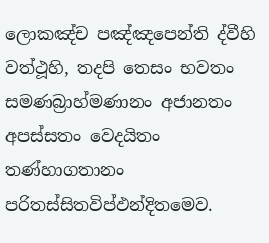ලොකඤ්ච පඤ්ඤපෙන්ති ද්වීහි වත්ථූහි, තදපි තෙසං භවතං සමණබ්‍රාහ්මණානං අජානතං අපස්සතං වෙදයිතං තණ්හාගතානං පරිතස්සිතවිප්ඵන්දිතමෙව.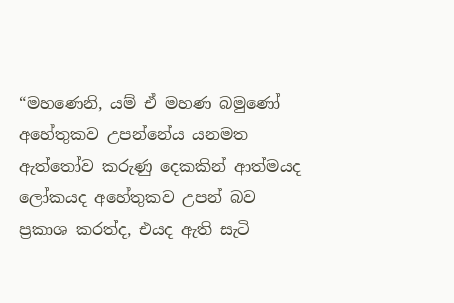“මහණෙනි, යම් ඒ මහණ බමුණෝ අහේතුකව උපන්නේය යනමත ඇත්තෝව කරුණු දෙකකින් ආත්මයද ලෝකයද අහේතුකව උපන් බව ප්‍රකාශ කරත්ද, එයද ඇති සැටි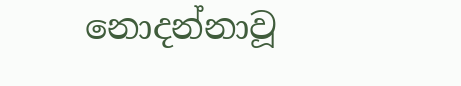නොදන්නාවූ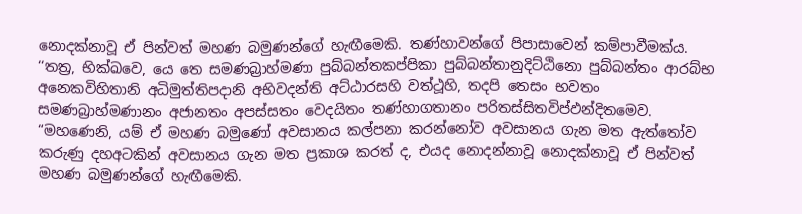නොදක්නාවූ ඒ පින්වත් මහණ බමුණන්ගේ හැඟීමෙකි. තණ්හාවන්ගේ පිපාසාවෙන් කම්පාවීමක්ය.
‘‘තත්‍ර, භික්ඛවෙ, යෙ තෙ සමණබ්‍රාහ්මණා පුබ්බන්තකප්පිකා පුබ්බන්තානුදිට්ඨිනො පුබ්බන්තං ආරබ්භ අනෙකවිහිතානි අධිමුත්තිපදානි අභිවදන්ති අට්ඨාරසහි වත්ථූහි, තදපි තෙසං භවතං සමණබ්‍රාහ්මණානං අජානතං අපස්සතං වෙදයිතං තණ්හාගතානං පරිතස්සිතවිප්ඵන්දිතමෙව.
“මහණෙනි, යම් ඒ මහණ බමුණෝ අවසානය කල්පනා කරන්නෝව අවසානය ගැන මත ඇත්තෝව කරුණු දහඅටකින් අවසානය ගැන මත ප්‍රකාශ කරත් ද, එයද නොදන්නාවූ නොදක්නාවූ ඒ පින්වත් මහණ බමුණන්ගේ හැඟීමෙකි.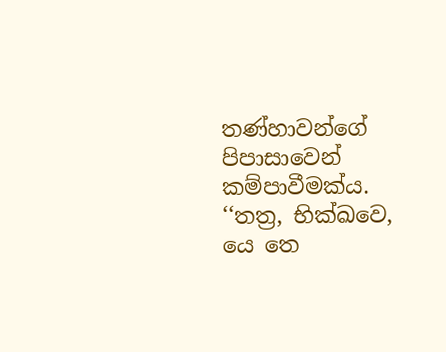තණ්හාවන්ගේ පිපාසාවෙන් කම්පාවීමක්ය.
‘‘තත්‍ර, භික්ඛවෙ, යෙ තෙ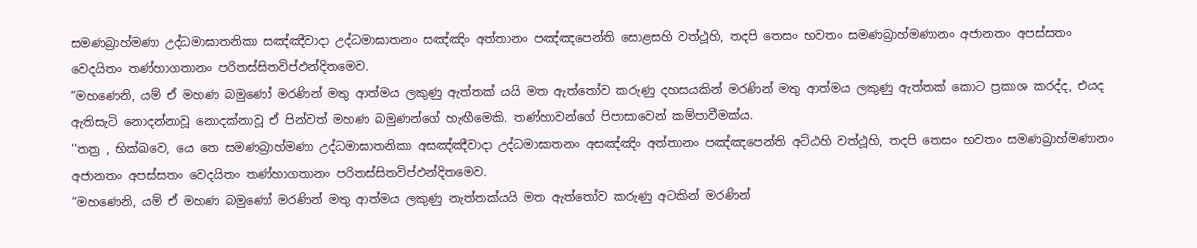සමණබ්‍රාහ්මණා උද්ධමාඝාතනිකා සඤ්ඤීවාදා උද්ධමාඝාතනං සඤ්ඤිං අත්තානං පඤ්ඤපෙන්ති සොළසහි වත්ථූහි, තදපි තෙසං භවතං සමණබ්‍රාහ්මණානං අජානතං අපස්සතං වෙදයිතං තණ්හාගතානං පරිතස්සිතවිප්ඵන්දිතමෙව.
“මහණෙනි, යම් ඒ මහණ බමුණෝ මරණින් මතු ආත්මය ලකුණු ඇත්තක් යයි මත ඇත්තෝව කරුණු දහසයකින් මරණින් මතු ආත්මය ලකුණු ඇත්තක් කොට ප්‍රකාශ කරද්ද, එයද ඇතිසැටි නොදන්නාවූ නොදක්නාවූ ඒ පින්වත් මහණ බමුණන්ගේ හැඟීමෙකි. තණ්හාවන්ගේ පිපාසාවෙන් කම්පාවීමක්ය.
‘‘තත්‍ර , භික්ඛවෙ, යෙ තෙ සමණබ්‍රාහ්මණා උද්ධමාඝාතනිකා අසඤ්ඤීවාදා උද්ධමාඝාතනං අසඤ්ඤිං අත්තානං පඤ්ඤපෙන්ති අට්ඨහි වත්ථූහි, තදපි තෙසං භවතං සමණබ්‍රාහ්මණානං අජානතං අපස්සතං වෙදයිතං තණ්හාගතානං පරිතස්සිතවිප්ඵන්දිතමෙව.
“මහණෙනි, යම් ඒ මහණ බමුණෝ මරණින් මතු ආත්මය ලකුණු නැත්තක්යයි මත ඇත්තෝව කරුණු අටකින් මරණින්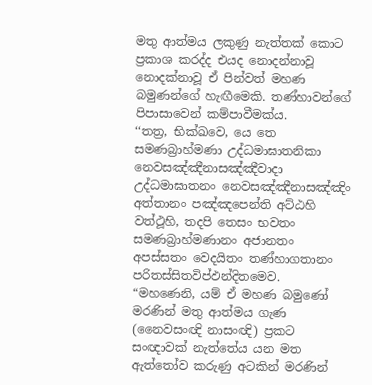මතු ආත්මය ලකුණු නැත්තක් කොට ප්‍රකාශ කරද්ද එයද නොදන්නාවූ නොදක්නාවූ ඒ පින්වත් මහණ බමුණන්ගේ හැඟීමෙකි. තණ්හාවන්ගේ පිපාසාවෙන් කම්පාවීමක්ය.
‘‘තත්‍ර, භික්ඛවෙ, යෙ තෙ සමණබ්‍රාහ්මණා උද්ධමාඝාතනිකා නෙවසඤ්ඤීනාසඤ්ඤීවාදා උද්ධමාඝාතනං නෙවසඤ්ඤීනාසඤ්ඤිං අත්තානං පඤ්ඤපෙන්ති අට්ඨහි වත්ථූහි, තදපි තෙසං භවතං සමණබ්‍රාහ්මණානං අජානතං අපස්සතං වෙදයිතං තණ්හාගතානං පරිතස්සිතවිප්ඵන්දිතමෙව.
“මහණෙනි, යම් ඒ මහණ බමුණෝ මරණින් මතු ආත්මය ගැණ (නෛවසංඥි නාසංඥි) ප්‍රකට සංඥාවක් නැත්තේය යන මත ඇත්තෝව කරුණු අටකින් මරණින්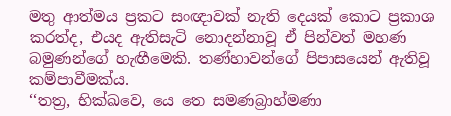මතු ආත්මය ප්‍රකට සංඥාවක් නැති දෙයක් කොට ප්‍රකාශ කරත්ද, එයද ඇතිසැටි නොදන්නාවූ ඒ පින්වත් මහණ බමුණන්ගේ හැඟීමෙකි. තණ්හාවන්ගේ පිපාසයෙන් ඇතිවූ කම්පාවීමක්ය.
‘‘තත්‍ර, භික්ඛවෙ, යෙ තෙ සමණබ්‍රාහ්මණා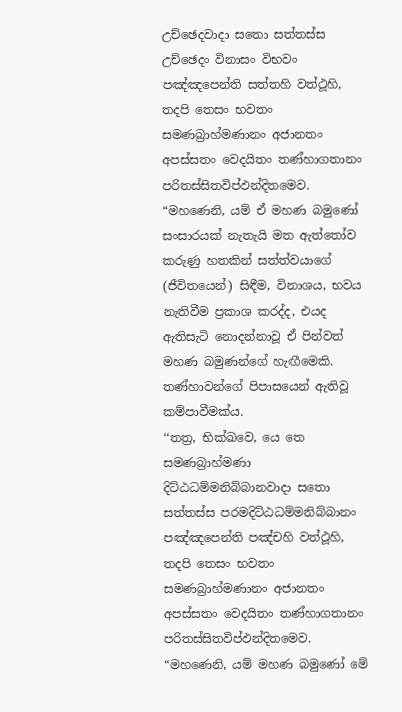උච්ඡෙදවාදා සතො සත්තස්ස උච්ඡෙදං විනාසං විභවං පඤ්ඤපෙන්ති සත්තහි වත්ථූහි, තදපි තෙසං භවතං සමණබ්‍රාහ්මණානං අජානතං අපස්සතං වෙදයිතං තණ්හාගතානං පරිතස්සිතවිප්ඵන්දිතමෙව.
“මහණෙනි, යම් ඒ මහණ බමුණෝ සංසාරයක් නැතැයි මත ඇත්තෝව කරුණු හතකින් සත්ත්වයාගේ (ජීවිතයෙන්) සිඳීම, විනාශය, භවය නැතිවීම ප්‍රකාශ කරද්ද, එයද ඇතිසැටි නොදන්නාවූ ඒ පින්වත් මහණ බමුණන්ගේ හැඟීමෙකි. තණ්හාවන්ගේ පිපාසයෙන් ඇතිවූ කම්පාවීමක්ය.
‘‘තත්‍ර, භික්ඛවෙ, යෙ තෙ සමණබ්‍රාහ්මණා දිට්ඨධම්මනිබ්බානවාදා සතො සත්තස්ස පරමදිට්ඨධම්මනිබ්බානං පඤ්ඤපෙන්ති පඤ්චහි වත්ථූහි, තදපි තෙසං භවතං සමණබ්‍රාහ්මණානං අජානතං අපස්සතං වෙදයිතං තණ්හාගතානං පරිතස්සිතවිප්ඵන්දිතමෙව.
“මහණෙනි, යම් මහණ බමුණෝ මේ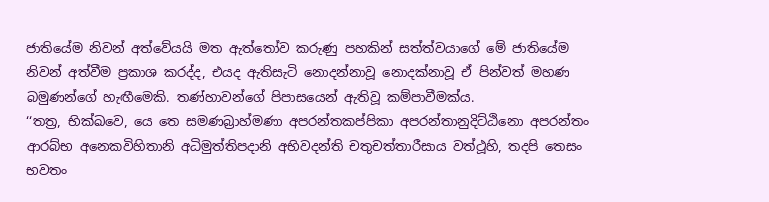ජාතියේම නිවන් අත්වේයයි මත ඇත්තෝව කරුණු පහකින් සත්ත්වයාගේ මේ ජාතියේම නිවන් අත්වීම ප්‍රකාශ කරද්ද, එයද ඇතිසැටි නොදන්නාවූ නොදක්නාවූ ඒ පින්වත් මහණ බමුණන්ගේ හැඟීමෙකි. තණ්හාවන්ගේ පිපාසයෙන් ඇතිවූ කම්පාවීමක්ය.
‘‘තත්‍ර, භික්ඛවෙ, යෙ තෙ සමණබ්‍රාහ්මණා අපරන්තකප්පිකා අපරන්තානුදිට්ඨිනො අපරන්තං ආරබ්භ අනෙකවිහිතානි අධිමුත්තිපදානි අභිවදන්ති චතුචත්තාරීසාය වත්ථූහි, තදපි තෙසං භවතං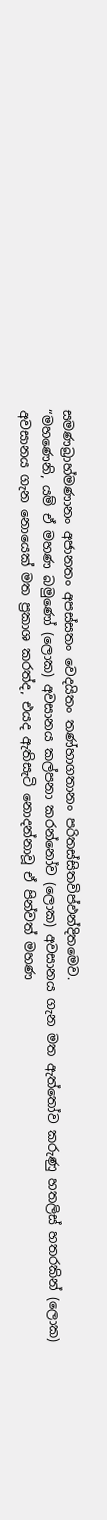සමණබ්‍රාහ්මණානං අජානතං අපස්සතං වෙදයිතං තණ්හාගතානං පරිතස්සිතවිප්ඵන්දිතමෙව.
“මහණෙනි, යම් ඒ මහණ බමුණෝ (ලොක) අවසානය කල්පනා කරන්නෝව (ලොක) අවසානය ගැන මත ඇත්තෝව කරුණු හතලිස් හතරකින් (ලොක) අවසානය ගැන නොයෙක් මත ප්‍රකාශ කරත්ද, එයද ඇතිසැටි නොදන්නාවූ ඒ පින්වත් මහණ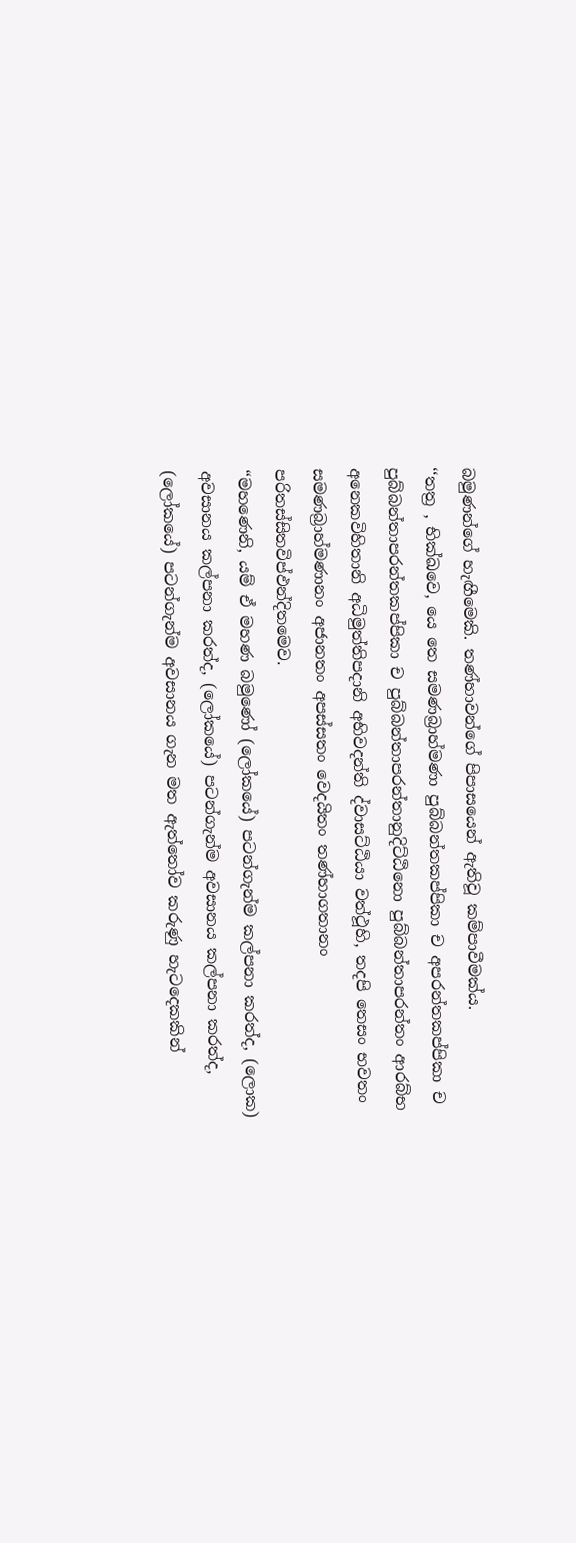බමුණන්ගේ හැඟීමෙකි. තණ්හාවන්ගේ පිපාසයෙන් ඇතිවූ කම්පාවීමක්ය.
‘‘තත්‍ර , භික්ඛවෙ, යෙ තෙ සමණබ්‍රාහ්මණා පුබ්බන්තකප්පිකා ච අපරන්තකප්පිකා ච පුබ්බන්තාපරන්තකප්පිකා ච පුබ්බන්තාපරන්තානුදිට්ඨිනො පුබ්බන්තාපරන්තං ආරබ්භ අනෙකවිහිතානි අධිමුත්තිපදානි අභිවදන්ති ද්වාසට්ඨියා වත්ථූහි, තදපි තෙසං භවතං සමණබ්‍රාහ්මණානං අජානතං අපස්සතං වෙදයිතං තණ්හාගතානං පරිතස්සිතවිප්ඵන්දිතමෙව.
“මහණෙනි, යම් ඒ මහණ බමුණෝ (ලෝකයේ) පටන්ගැන්ම කල්පනා කරත්ද, (ලොක) අවසානය කල්පනා කරත්ද, (ලෝකයේ) පටන්ගැන්ම අවසානය කල්පනා කරත්ද, (ලෝකයේ) පටන්ගැන්ම අවසානය ගැන මත ඇත්තෝව කරුණු හැටදෙකකින්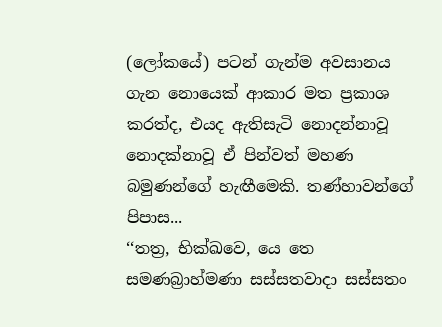(ලෝකයේ) පටන් ගැන්ම අවසානය ගැන නොයෙක් ආකාර මත ප්‍රකාශ කරත්ද, එයද ඇතිසැටි නොදන්නාවූ නොදක්නාවූ ඒ පින්වත් මහණ බමුණන්ගේ හැඟීමෙකි. තණ්හාවන්ගේ පිපාස...
‘‘තත්‍ර, භික්ඛවෙ, යෙ තෙ සමණබ්‍රාහ්මණා සස්සතවාදා සස්සතං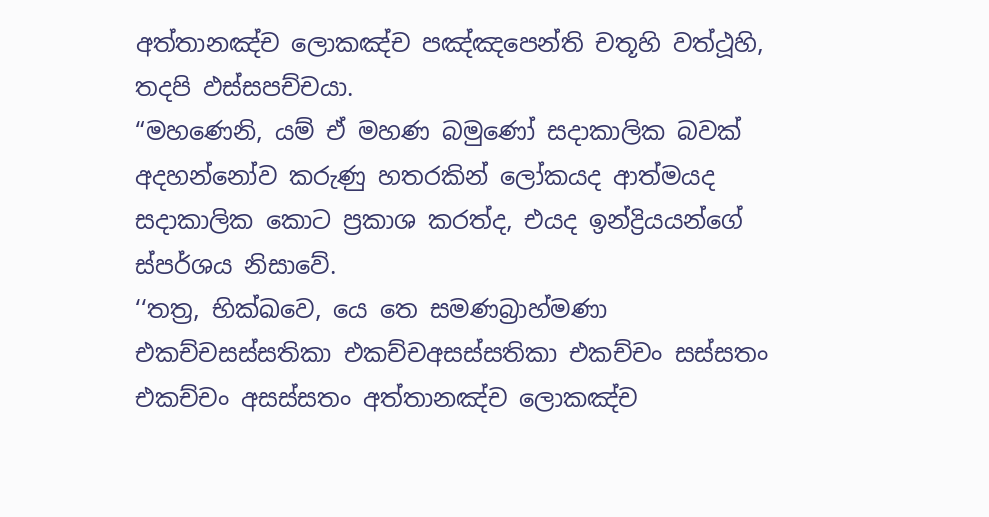අත්තානඤ්ච ලොකඤ්ච පඤ්ඤපෙන්ති චතූහි වත්ථූහි, තදපි ඵස්සපච්චයා.
“මහණෙනි, යම් ඒ මහණ බමුණෝ සදාකාලික බවක් අදහන්නෝව කරුණු හතරකින් ලෝකයද ආත්මයද සදාකාලික කොට ප්‍රකාශ කරත්ද, එයද ඉන්ද්‍රියයන්ගේ ස්පර්ශය නිසාවේ.
‘‘තත්‍ර, භික්ඛවෙ, යෙ තෙ සමණබ්‍රාහ්මණා එකච්චසස්සතිකා එකච්චඅසස්සතිකා එකච්චං සස්සතං එකච්චං අසස්සතං අත්තානඤ්ච ලොකඤ්ච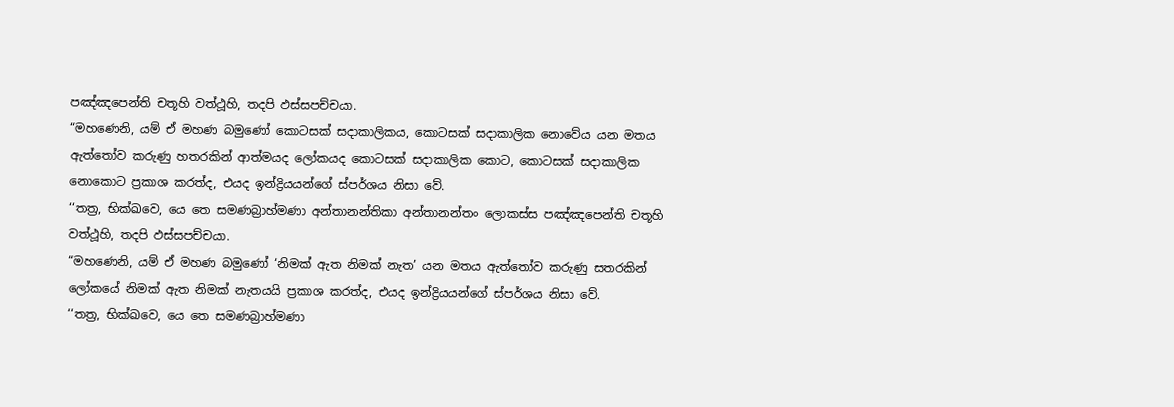පඤ්ඤපෙන්ති චතූහි වත්ථූහි, තදපි ඵස්සපච්චයා.
“මහණෙනි, යම් ඒ මහණ බමුණෝ කොටසක් සදාකාලිකය, කොටසක් සදාකාලික නොවේය යන මතය ඇත්තෝව කරුණු හතරකින් ආත්මයද ලෝකයද කොටසක් සදාකාලික කොට, කොටසක් සදාකාලික නොකොට ප්‍රකාශ කරත්ද, එයද ඉන්ද්‍රියයන්ගේ ස්පර්ශය නිසා වේ.
‘‘තත්‍ර, භික්ඛවෙ, යෙ තෙ සමණබ්‍රාහ්මණා අන්තානන්තිකා අන්තානන්තං ලොකස්ස පඤ්ඤපෙන්ති චතූහි වත්ථූහි, තදපි ඵස්සපච්චයා.
“මහණෙනි, යම් ඒ මහණ බමුණෝ ‘නිමක් ඇත නිමක් නැත’ යන මතය ඇත්තෝව කරුණු සතරකින් ලෝකයේ නිමක් ඇත නිමක් නැතයයි ප්‍රකාශ කරත්ද, එයද ඉන්ද්‍රියයන්ගේ ස්පර්ශය නිසා වේ.
‘‘තත්‍ර, භික්ඛවෙ, යෙ තෙ සමණබ්‍රාහ්මණා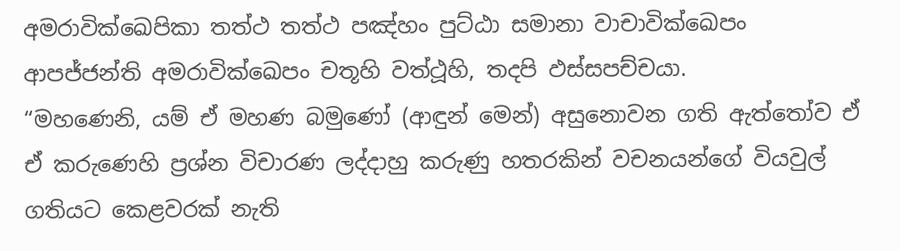අමරාවික්ඛෙපිකා තත්ථ තත්ථ පඤ්හං පුට්ඨා සමානා වාචාවික්ඛෙපං ආපජ්ජන්ති අමරාවික්ඛෙපං චතූහි වත්ථූහි, තදපි ඵස්සපච්චයා.
“මහණෙනි, යම් ඒ මහණ බමුණෝ (ආඳුන් මෙන්) අසුනොවන ගති ඇත්තෝව ඒ ඒ කරුණෙහි ප්‍රශ්න විචාරණ ලද්දාහු කරුණු හතරකින් වචනයන්ගේ වියවුල් ගතියට කෙළවරක් නැති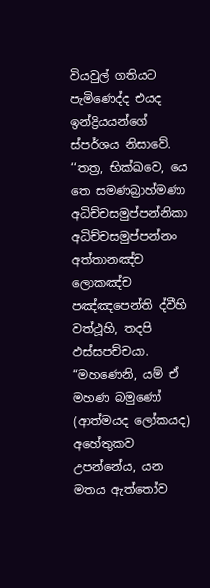වියවුල් ගතියට පැමිණෙද්ද එයද ඉන්ද්‍රියයන්ගේ ස්පර්ශය නිසාවේ.
‘‘තත්‍ර, භික්ඛවෙ, යෙ තෙ සමණබ්‍රාහ්මණා අධිච්චසමුප්පන්නිකා අධිච්චසමුප්පන්නං අත්තානඤ්ච ලොකඤ්ච පඤ්ඤපෙන්ති ද්වීහි වත්ථූහි, තදපි ඵස්සපච්චයා.
“මහණෙනි, යම් ඒ මහණ බමුණෝ (ආත්මයද ලෝකයද) අහේතුකව උපන්නේය, යන මතය ඇත්තෝව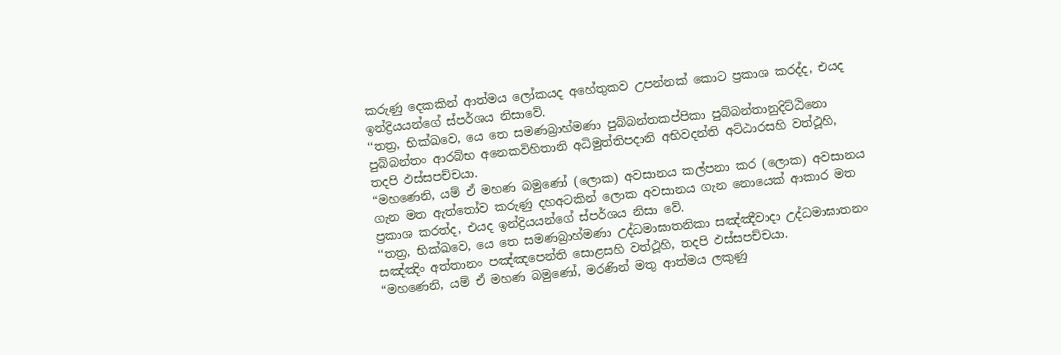කරුණු දෙකකින් ආත්මය ලෝකයද අහේතුකව උපන්නක් කොට ප්‍රකාශ කරද්ද, එයද ඉන්ද්‍රියයන්ගේ ස්පර්ශය නිසාවේ.
‘‘තත්‍ර, භික්ඛවෙ, යෙ තෙ සමණබ්‍රාහ්මණා පුබ්බන්තකප්පිකා පුබ්බන්තානුදිට්ඨිනො පුබ්බන්තං ආරබ්භ අනෙකවිහිතානි අධිමුත්තිපදානි අභිවදන්ති අට්ඨාරසහි වත්ථූහි, තදපි ඵස්සපච්චයා.
“මහණෙනි, යම් ඒ මහණ බමුණෝ (ලොක) අවසානය කල්පනා කර (ලොක) අවසානය ගැන මත ඇත්තෝව කරුණු දහඅටකින් ලොක අවසානය ගැන නොයෙක් ආකාර මත ප්‍රකාශ කරත්ද, එයද ඉන්ද්‍රියයන්ගේ ස්පර්ශය නිසා වේ.
‘‘තත්‍ර, භික්ඛවෙ, යෙ තෙ සමණබ්‍රාහ්මණා උද්ධමාඝාතනිකා සඤ්ඤීවාදා උද්ධමාඝාතනං සඤ්ඤිං අත්තානං පඤ්ඤපෙන්ති සොළසහි වත්ථූහි, තදපි ඵස්සපච්චයා.
“මහණෙනි, යම් ඒ මහණ බමුණෝ, මරණින් මතු ආත්මය ලකුණු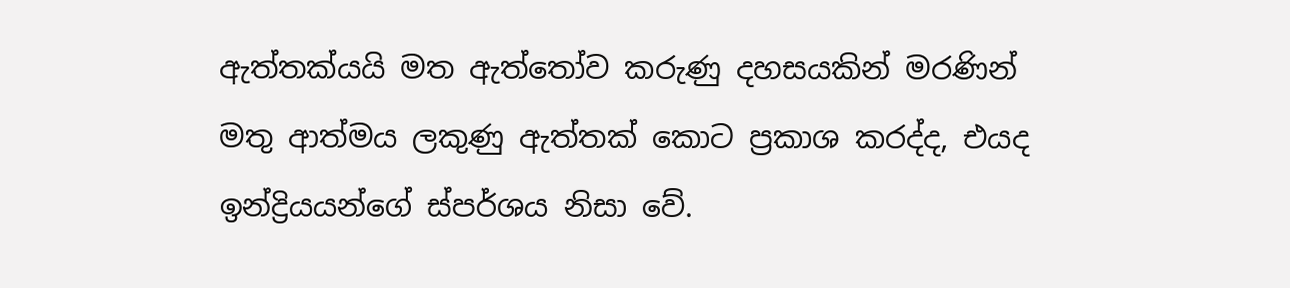ඇත්තක්යයි මත ඇත්තෝව කරුණු දහසයකින් මරණින් මතු ආත්මය ලකුණු ඇත්තක් කොට ප්‍රකාශ කරද්ද, එයද ඉන්ද්‍රියයන්ගේ ස්පර්ශය නිසා වේ.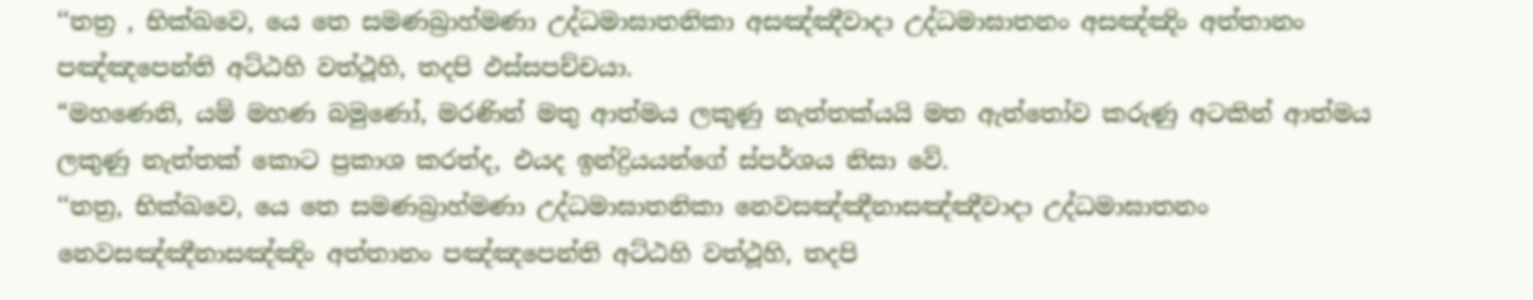‘‘තත්‍ර , භික්ඛවෙ, යෙ තෙ සමණබ්‍රාහ්මණා උද්ධමාඝාතනිකා අසඤ්ඤීවාදා උද්ධමාඝාතනං අසඤ්ඤිං අත්තානං පඤ්ඤපෙන්ති අට්ඨහි වත්ථූහි, තදපි ඵස්සපච්චයා.
“මහණෙනි, යම් මහණ බමුණෝ, මරණින් මතු ආත්මය ලකුණු නැත්තක්යයි මත ඇත්තෝව කරුණු අටකින් ආත්මය ලකුණු නැත්තක් කොට ප්‍රකාශ කරත්ද, එයද ඉන්ද්‍රියයන්ගේ ස්පර්ශය නිසා වේ.
‘‘තත්‍ර, භික්ඛවෙ, යෙ තෙ සමණබ්‍රාහ්මණා උද්ධමාඝාතනිකා නෙවසඤ්ඤීනාසඤ්ඤීවාදා උද්ධමාඝාතනං නෙවසඤ්ඤීනාසඤ්ඤිං අත්තානං පඤ්ඤපෙන්ති අට්ඨහි වත්ථූහි, තදපි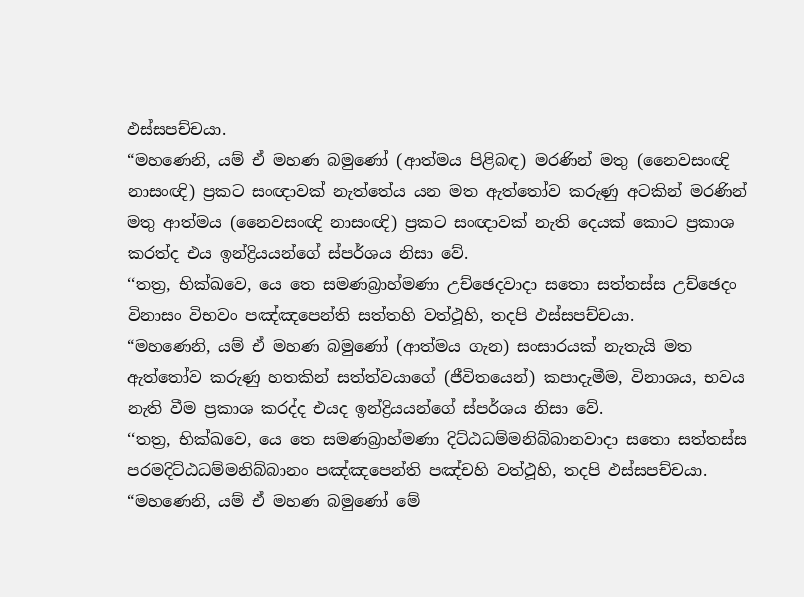ඵස්සපච්චයා.
“මහණෙනි, යම් ඒ මහණ බමුණෝ (ආත්මය පිළිබඳ) මරණින් මතු (නෛවසංඥි නාසංඥි) ප්‍රකට සංඥාවක් නැත්තේය යන මත ඇත්තෝව කරුණු අටකින් මරණින් මතු ආත්මය (නෛවසංඥි නාසංඥි) ප්‍රකට සංඥාවක් නැති දෙයක් කොට ප්‍රකාශ කරත්ද එය ඉන්ද්‍රියයන්ගේ ස්පර්ශය නිසා වේ.
‘‘තත්‍ර, භික්ඛවෙ, යෙ තෙ සමණබ්‍රාහ්මණා උච්ඡෙදවාදා සතො සත්තස්ස උච්ඡෙදං විනාසං විභවං පඤ්ඤපෙන්ති සත්තහි වත්ථූහි, තදපි ඵස්සපච්චයා.
“මහණෙනි, යම් ඒ මහණ බමුණෝ (ආත්මය ගැන) සංසාරයක් නැතැයි මත ඇත්තෝව කරුණු හතකින් සත්ත්වයාගේ (ජීවිතයෙන්) කපාදැමීම, විනාශය, භවය නැති වීම ප්‍රකාශ කරද්ද එයද ඉන්ද්‍රියයන්ගේ ස්පර්ශය නිසා වේ.
‘‘තත්‍ර, භික්ඛවෙ, යෙ තෙ සමණබ්‍රාහ්මණා දිට්ඨධම්මනිබ්බානවාදා සතො සත්තස්ස පරමදිට්ඨධම්මනිබ්බානං පඤ්ඤපෙන්ති පඤ්චහි වත්ථූහි, තදපි ඵස්සපච්චයා.
“මහණෙනි, යම් ඒ මහණ බමුණෝ මේ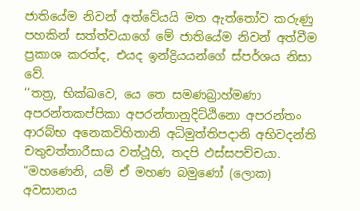ජාතියේම නිවන් අත්වේයයි මත ඇත්තෝව කරුණු පහකින් සත්ත්වයාගේ මේ ජාතියේම නිවන් අත්වීම ප්‍රකාශ කරත්ද, එයද ඉන්ද්‍රියයන්ගේ ස්පර්ශය නිසා වේ.
‘‘තත්‍ර, භික්ඛවෙ, යෙ තෙ සමණබ්‍රාහ්මණා අපරන්තකප්පිකා අපරන්තානුදිට්ඨිනො අපරන්තං ආරබ්භ අනෙකවිහිතානි අධිමුත්තිපදානි අභිවදන්ති චතුචත්තාරීසාය වත්ථූහි, තදපි ඵස්සපච්චයා.
“මහණෙනි, යම් ඒ මහණ බමුණෝ (ලොක) අවසානය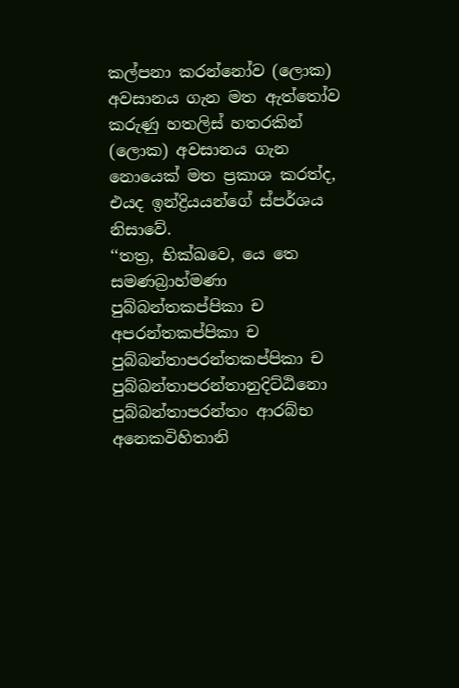කල්පනා කරන්නෝව (ලොක) අවසානය ගැන මත ඇත්තෝව කරුණු හතලිස් හතරකින් (ලොක) අවසානය ගැන නොයෙක් මත ප්‍රකාශ කරත්ද, එයද ඉන්ද්‍රියයන්ගේ ස්පර්ශය නිසාවේ.
‘‘තත්‍ර, භික්ඛවෙ, යෙ තෙ සමණබ්‍රාහ්මණා පුබ්බන්තකප්පිකා ච අපරන්තකප්පිකා ච පුබ්බන්තාපරන්තකප්පිකා ච පුබ්බන්තාපරන්තානුදිට්ඨිනො පුබ්බන්තාපරන්තං ආරබ්භ අනෙකවිහිතානි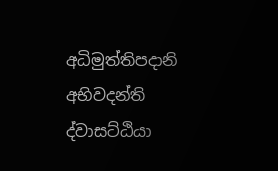අධිමුත්තිපදානි අභිවදන්ති ද්වාසට්ඨියා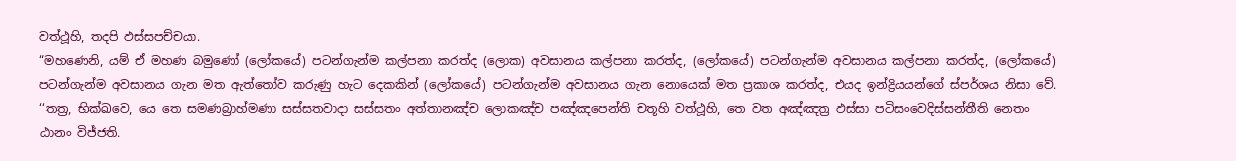වත්ථූහි, තදපි ඵස්සපච්චයා.
“මහණෙනි, යම් ඒ මහණ බමුණෝ (ලෝකයේ) පටන්ගැන්ම කල්පනා කරත්ද (ලොක) අවසානය කල්පනා කරත්ද, (ලෝකයේ) පටන්ගැන්ම අවසානය කල්පනා කරත්ද, (ලෝකයේ) පටන්ගැන්ම අවසානය ගැන මත ඇත්තෝව කරුණු හැට දෙකකින් (ලෝකයේ) පටන්ගැන්ම අවසානය ගැන නොයෙක් මත ප්‍රකාශ කරත්ද, එයද ඉන්ද්‍රියයන්ගේ ස්පර්ශය නිසා වේ.
‘‘තත්‍ර, භික්ඛවෙ, යෙ තෙ සමණබ්‍රාහ්මණා සස්සතවාදා සස්සතං අත්තානඤ්ච ලොකඤ්ච පඤ්ඤපෙන්ති චතූහි වත්ථූහි, තෙ වත අඤ්ඤත්‍ර ඵස්සා පටිසංවෙදිස්සන්තීති නෙතං ඨානං විජ්ජති.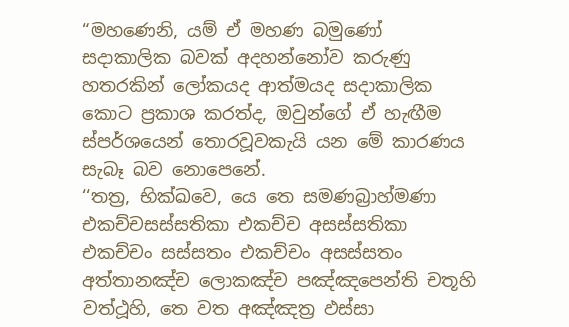“මහණෙනි, යම් ඒ මහණ බමුණෝ සදාකාලික බවක් අදහන්නෝව කරුණු හතරකින් ලෝකයද ආත්මයද සදාකාලික කොට ප්‍රකාශ කරත්ද, ඔවුන්ගේ ඒ හැඟීම ස්පර්ශයෙන් තොරවූවකැයි යන මේ කාරණය සැබෑ බව නොපෙනේ.
‘‘තත්‍ර, භික්ඛවෙ, යෙ තෙ සමණබ්‍රාහ්මණා එකච්චසස්සතිකා එකච්ච අසස්සතිකා එකච්චං සස්සතං එකච්චං අසස්සතං අත්තානඤ්ච ලොකඤ්ච පඤ්ඤපෙන්ති චතූහි වත්ථූහි, තෙ වත අඤ්ඤත්‍ර ඵස්සා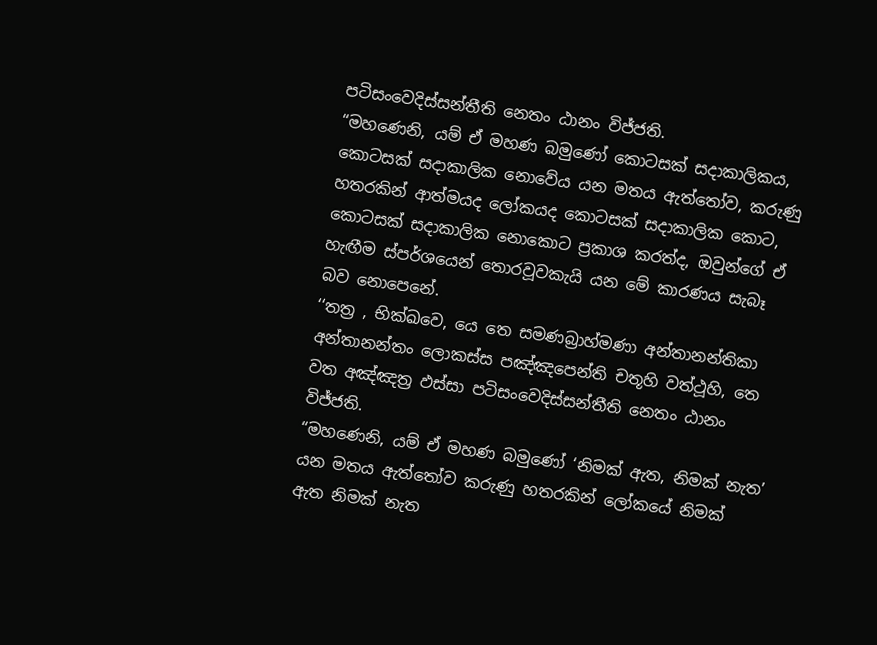පටිසංවෙදිස්සන්තීති නෙතං ඨානං විජ්ජති.
“මහණෙනි, යම් ඒ මහණ බමුණෝ කොටසක් සදාකාලිකය, කොටසක් සදාකාලික නොවේය යන මතය ඇත්තෝව, කරුණු හතරකින් ආත්මයද ලෝකයද කොටසක් සදාකාලික කොට, කොටසක් සදාකාලික නොකොට ප්‍රකාශ කරත්ද, ඔවුන්ගේ ඒ හැඟීම ස්පර්ශයෙන් තොරවූවකැයි යන මේ කාරණය සැබෑ බව නොපෙනේ.
‘‘තත්‍ර , භික්ඛවෙ, යෙ තෙ සමණබ්‍රාහ්මණා අන්තානන්තිකා අන්තානන්තං ලොකස්ස පඤ්ඤපෙන්ති චතූහි වත්ථූහි, තෙ වත අඤ්ඤත්‍ර ඵස්සා පටිසංවෙදිස්සන්තීති නෙතං ඨානං විජ්ජති.
“මහණෙනි, යම් ඒ මහණ බමුණෝ ‘නිමක් ඇත, නිමක් නැත’ යන මතය ඇත්තෝව කරුණු හතරකින් ලෝකයේ නිමක් ඇත නිමක් නැත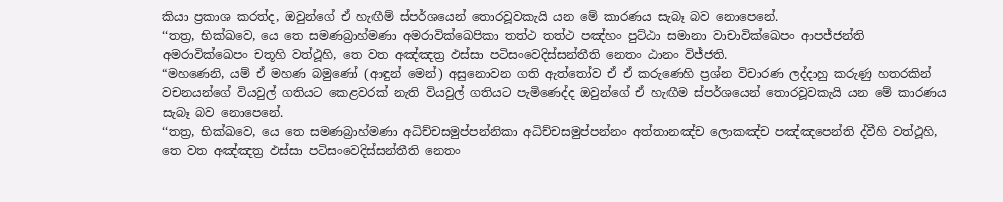කියා ප්‍රකාශ කරත්ද, ඔවුන්ගේ ඒ හැඟීම් ස්පර්ශයෙන් තොරවූවකැයි යන මේ කාරණය සැබෑ බව නොපෙනේ.
‘‘තත්‍ර, භික්ඛවෙ, යෙ තෙ සමණබ්‍රාහ්මණා අමරාවික්ඛෙපිකා තත්ථ තත්ථ පඤ්හං පුට්ඨා සමානා වාචාවික්ඛෙපං ආපජ්ජන්ති අමරාවික්ඛෙපං චතූහි වත්ථූහි, තෙ වත අඤ්ඤත්‍ර ඵස්සා පටිසංවෙදිස්සන්තීති නෙතං ඨානං විජ්ජති.
“මහණෙනි, යම් ඒ මහණ බමුණෝ (ආඳුන් මෙන්) අසුනොවන ගති ඇත්තෝව ඒ ඒ කරුණෙහි ප්‍රශ්න විචාරණ ලද්දාහු කරුණු හතරකින් වචනයන්ගේ වියවුල් ගතියට කෙළවරක් නැති වියවුල් ගතියට පැමිණෙද්ද ඔවුන්ගේ ඒ හැඟීම ස්පර්ශයෙන් තොරවූවකැයි යන මේ කාරණය සැබෑ බව නොපෙනේ.
‘‘තත්‍ර, භික්ඛවෙ, යෙ තෙ සමණබ්‍රාහ්මණා අධිච්චසමුප්පන්නිකා අධිච්චසමුප්පන්නං අත්තානඤ්ච ලොකඤ්ච පඤ්ඤපෙන්ති ද්වීහි වත්ථූහි, තෙ වත අඤ්ඤත්‍ර ඵස්සා පටිසංවෙදිස්සන්තීති නෙතං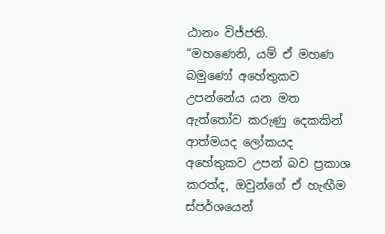ඨානං විජ්ජති.
“මහණෙනි, යම් ඒ මහණ බමුණෝ අහේතුකව උපන්නේය යන මත ඇත්තෝව කරුණු දෙකකින් ආත්මයද ලෝකයද අහේතුකව උපන් බව ප්‍රකාශ කරත්ද, ඔවුන්ගේ ඒ හැඟීම ස්පර්ශයෙන්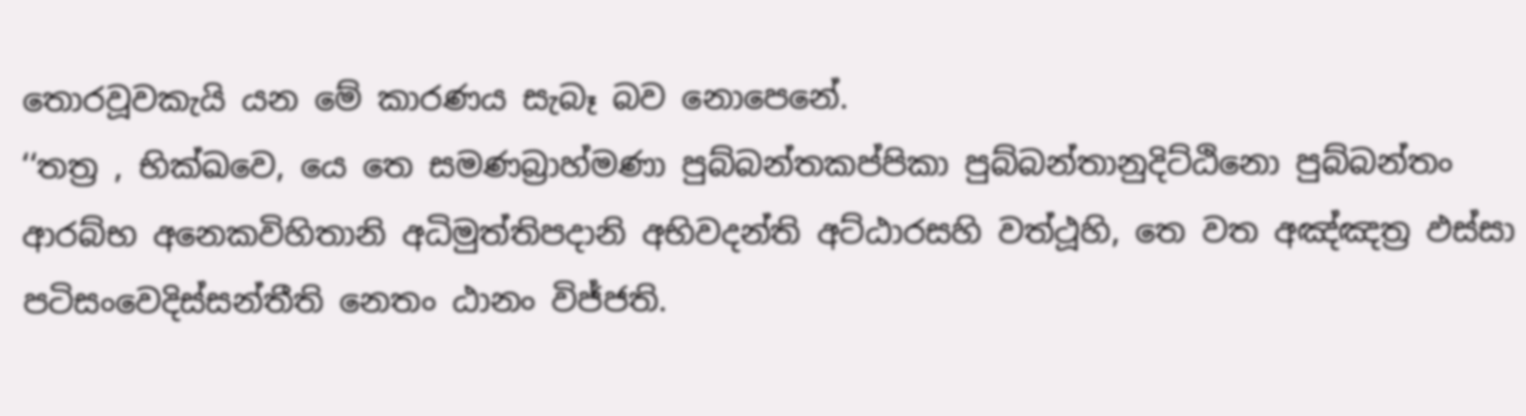තොරවූවකැයි යන මේ කාරණය සැබෑ බව නොපෙනේ.
‘‘තත්‍ර , භික්ඛවෙ, යෙ තෙ සමණබ්‍රාහ්මණා පුබ්බන්තකප්පිකා පුබ්බන්තානුදිට්ඨිනො පුබ්බන්තං ආරබ්භ අනෙකවිහිතානි අධිමුත්තිපදානි අභිවදන්ති අට්ඨාරසහි වත්ථූහි, තෙ වත අඤ්ඤත්‍ර ඵස්සා පටිසංවෙදිස්සන්තීති නෙතං ඨානං විජ්ජති.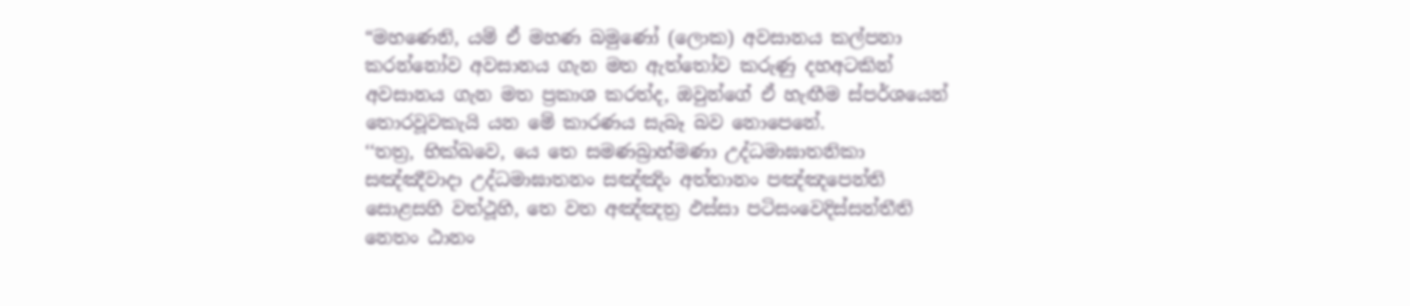“මහණෙනි, යම් ඒ මහණ බමුණෝ (ලොක) අවසානය කල්පනා කරන්නෝව අවසානය ගැන මත ඇත්තෝව කරුණු දහඅටකින් අවසානය ගැන මත ප්‍රකාශ කරත්ද, ඔවුන්ගේ ඒ හැඟීම ස්පර්ශයෙන් තොරවූවකැයි යන මේ කාරණය සැබෑ බව නොපෙනේ.
‘‘තත්‍ර, භික්ඛවෙ, යෙ තෙ සමණබ්‍රාහ්මණා උද්ධමාඝාතනිකා සඤ්ඤීවාදා උද්ධමාඝාතනං සඤ්ඤිං අත්තානං පඤ්ඤපෙන්ති සොළසහි වත්ථූහි, තෙ වත අඤ්ඤත්‍ර ඵස්සා පටිසංවෙදිස්සන්තීති නෙතං ඨානං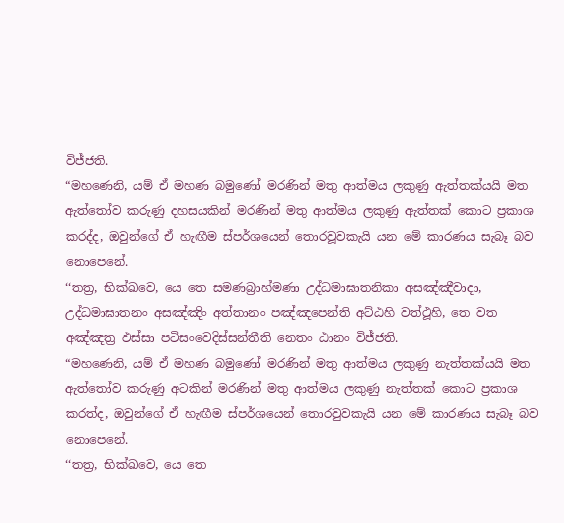විජ්ජති.
“මහණෙනි, යම් ඒ මහණ බමුණෝ මරණින් මතු ආත්මය ලකුණු ඇත්තක්යයි මත ඇත්තෝව කරුණු දහසයකින් මරණින් මතු ආත්මය ලකුණු ඇත්තක් කොට ප්‍රකාශ කරද්ද, ඔවුන්ගේ ඒ හැඟීම ස්පර්ශයෙන් තොරවූවකැයි යන මේ කාරණය සැබෑ බව නොපෙනේ.
‘‘තත්‍ර, භික්ඛවෙ, යෙ තෙ සමණබ්‍රාහ්මණා උද්ධමාඝාතනිකා අසඤ්ඤීවාදා, උද්ධමාඝාතනං අසඤ්ඤිං අත්තානං පඤ්ඤපෙන්ති අට්ඨහි වත්ථූහි, තෙ වත අඤ්ඤත්‍ර ඵස්සා පටිසංවෙදිස්සන්තීති නෙතං ඨානං විජ්ජති.
“මහණෙනි, යම් ඒ මහණ බමුණෝ මරණින් මතු ආත්මය ලකුණු නැත්තක්යයි මත ඇත්තෝව කරුණු අටකින් මරණින් මතු ආත්මය ලකුණු නැත්තක් කොට ප්‍රකාශ කරත්ද, ඔවුන්ගේ ඒ හැඟීම ස්පර්ශයෙන් තොරවුවකැයි යන මේ කාරණය සැබෑ බව නොපෙනේ.
‘‘තත්‍ර, භික්ඛවෙ, යෙ තෙ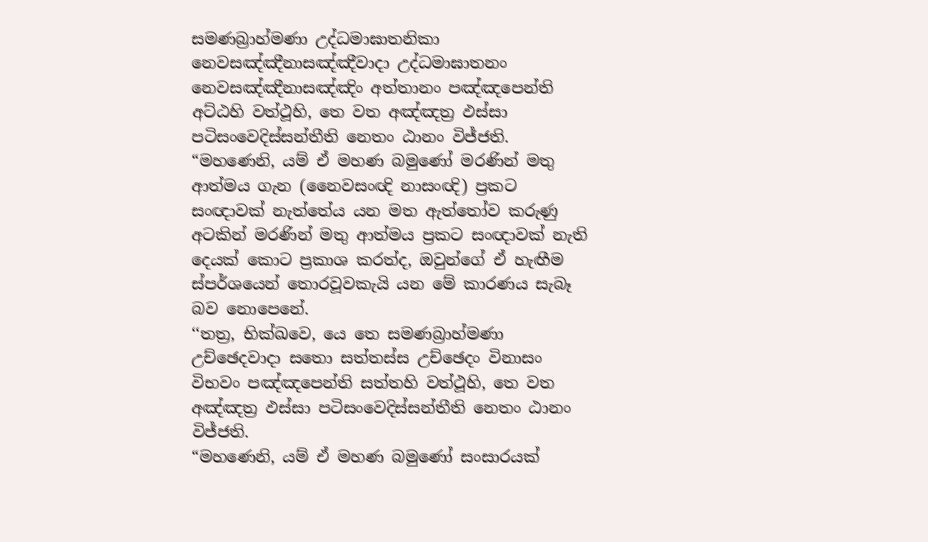සමණබ්‍රාහ්මණා උද්ධමාඝාතනිකා නෙවසඤ්ඤීනාසඤ්ඤීවාදා උද්ධමාඝාතනං නෙවසඤ්ඤීනාසඤ්ඤිං අත්තානං පඤ්ඤපෙන්ති අට්ඨහි වත්ථූහි, තෙ වත අඤ්ඤත්‍ර ඵස්සා පටිසංවෙදිස්සන්තීති නෙතං ඨානං විජ්ජති.
“මහණෙනි, යම් ඒ මහණ බමුණෝ මරණින් මතු ආත්මය ගැන (නෛවසංඥි නාසංඥි) ප්‍රකට සංඥාවක් නැත්තේය යන මත ඇත්තෝව කරුණු අටකින් මරණින් මතු ආත්මය ප්‍රකට සංඥාවක් නැති දෙයක් කොට ප්‍රකාශ කරත්ද, ඔවුන්ගේ ඒ හැඟීම ස්පර්ශයෙන් තොරවූවකැයි යන මේ කාරණය සැබෑ බව නොපෙනේ.
‘‘තත්‍ර, භික්ඛවෙ, යෙ තෙ සමණබ්‍රාහ්මණා උච්ඡෙදවාදා සතො සත්තස්ස උච්ඡෙදං විනාසං විභවං පඤ්ඤපෙන්ති සත්තහි වත්ථූහි, තෙ වත අඤ්ඤත්‍ර ඵස්සා පටිසංවෙදිස්සන්තීති නෙතං ඨානං විජ්ජති.
“මහණෙනි, යම් ඒ මහණ බමුණෝ සංසාරයක්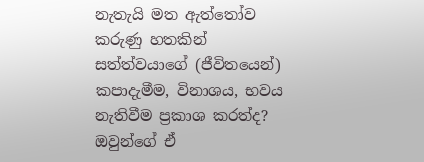නැතැයි මත ඇත්තෝව කරුණු හතකින් සත්ත්වයාගේ (ජීවිතයෙන්) කපාදැමීම, විනාශය, භවය නැතිවීම ප්‍රකාශ කරත්ද? ඔවුන්ගේ ඒ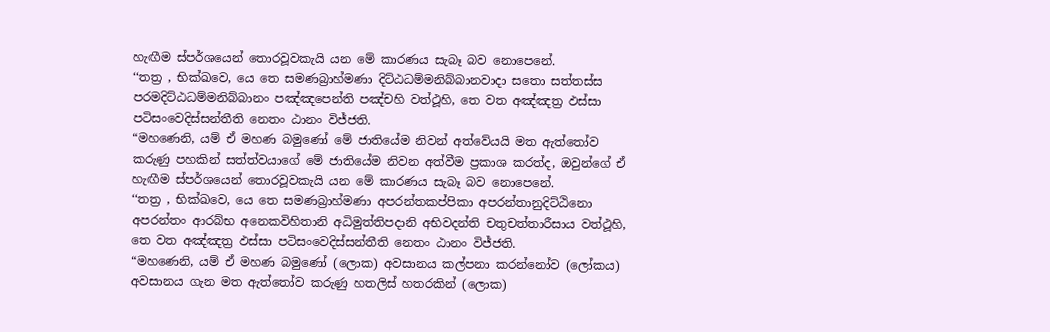හැඟීම ස්පර්ශයෙන් තොරවූවකැයි යන මේ කාරණය සැබෑ බව නොපෙනේ.
‘‘තත්‍ර , භික්ඛවෙ, යෙ තෙ සමණබ්‍රාහ්මණා දිට්ඨධම්මනිබ්බානවාදා සතො සත්තස්ස පරමදිට්ඨධම්මනිබ්බානං පඤ්ඤපෙන්ති පඤ්චහි වත්ථූහි, තෙ වත අඤ්ඤත්‍ර ඵස්සා පටිසංවෙදිස්සන්තීති නෙතං ඨානං විජ්ජති.
“මහණෙනි, යම් ඒ මහණ බමුණෝ මේ ජාතියේම නිවන් අත්වේයයි මත ඇත්තෝව කරුණු පහකින් සත්ත්වයාගේ මේ ජාතියේම නිවන අත්වීම ප්‍රකාශ කරත්ද, ඔවුන්ගේ ඒ හැඟීම ස්පර්ශයෙන් තොරවූවකැයි යන මේ කාරණය සැබෑ බව නොපෙනේ.
‘‘තත්‍ර , භික්ඛවෙ, යෙ තෙ සමණබ්‍රාහ්මණා අපරන්තකප්පිකා අපරන්තානුදිට්ඨිනො අපරන්තං ආරබ්භ අනෙකවිහිතානි අධිමුත්තිපදානි අභිවදන්ති චතුචත්තාරීසාය වත්ථූහි, තෙ වත අඤ්ඤත්‍ර ඵස්සා පටිසංවෙදිස්සන්තීති නෙතං ඨානං විජ්ජති.
“මහණෙනි, යම් ඒ මහණ බමුණෝ (ලොක) අවසානය කල්පනා කරන්නෝව (ලෝකය) අවසානය ගැන මත ඇත්තෝව කරුණු හතලිස් හතරකින් (ලොක)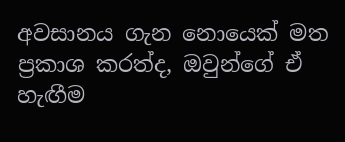අවසානය ගැන නොයෙක් මත ප්‍රකාශ කරත්ද, ඔවුන්ගේ ඒ හැඟීම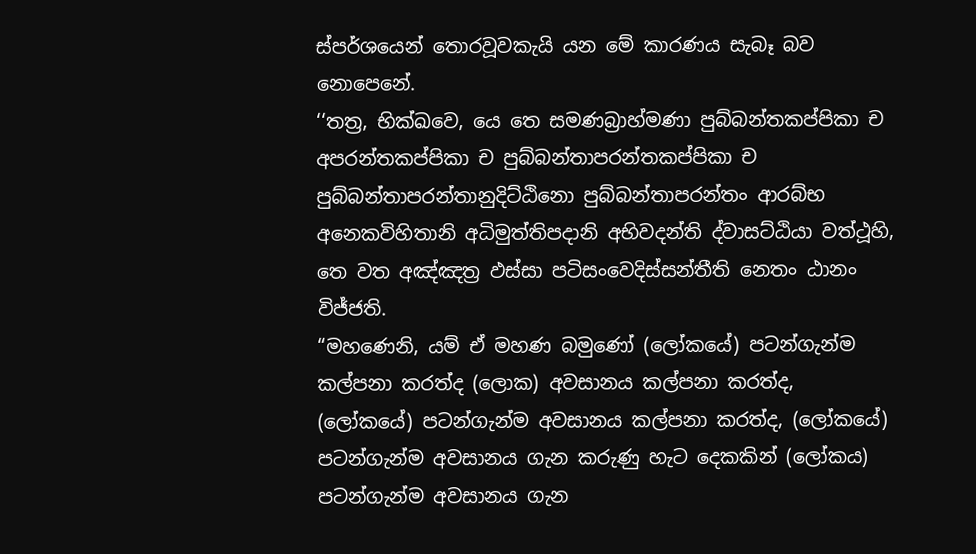ස්පර්ශයෙන් තොරවූවකැයි යන මේ කාරණය සැබෑ බව නොපෙනේ.
‘‘තත්‍ර, භික්ඛවෙ, යෙ තෙ සමණබ්‍රාහ්මණා පුබ්බන්තකප්පිකා ච අපරන්තකප්පිකා ච පුබ්බන්තාපරන්තකප්පිකා ච පුබ්බන්තාපරන්තානුදිට්ඨිනො පුබ්බන්තාපරන්තං ආරබ්භ අනෙකවිහිතානි අධිමුත්තිපදානි අභිවදන්ති ද්වාසට්ඨියා වත්ථූහි, තෙ වත අඤ්ඤත්‍ර ඵස්සා පටිසංවෙදිස්සන්තීති නෙතං ඨානං විජ්ජති.
“මහණෙනි, යම් ඒ මහණ බමුණෝ (ලෝකයේ) පටන්ගැන්ම කල්පනා කරත්ද (ලොක) අවසානය කල්පනා කරත්ද, (ලෝකයේ) පටන්ගැන්ම අවසානය කල්පනා කරත්ද, (ලෝකයේ) පටන්ගැන්ම අවසානය ගැන කරුණු හැට දෙකකින් (ලෝකය) පටන්ගැන්ම අවසානය ගැන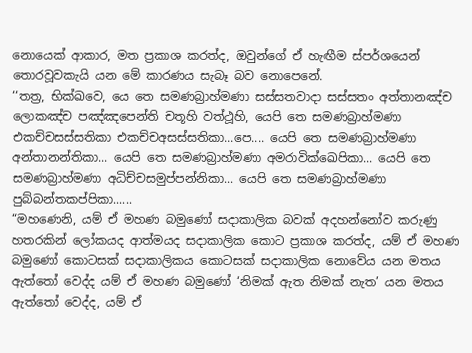නොයෙක් ආකාර, මත ප්‍රකාශ කරත්ද, ඔවුන්ගේ ඒ හැඟීම ස්පර්ශයෙන් තොරවූවකැයි යන මේ කාරණය සැබෑ බව නොපෙනේ.
‘‘තත්‍ර, භික්ඛවෙ, යෙ තෙ සමණබ්‍රාහ්මණා සස්සතවාදා සස්සතං අත්තානඤ්ච ලොකඤ්ච පඤ්ඤපෙන්ති චතූහි වත්ථූහි, යෙපි තෙ සමණබ්‍රාහ්මණා එකච්චසස්සතිකා එකච්චඅසස්සතිකා...පෙ.... යෙපි තෙ සමණබ්‍රාහ්මණා අන්තානන්තිකා... යෙපි තෙ සමණබ්‍රාහ්මණා අමරාවික්ඛෙපිකා... යෙපි තෙ සමණබ්‍රාහ්මණා අධිච්චසමුප්පන්නිකා... යෙපි තෙ සමණබ්‍රාහ්මණා පුබ්බන්තකප්පිකා......
“මහණෙනි, යම් ඒ මහණ බමුණෝ සදාකාලික බවක් අදහන්නෝව කරුණු හතරකින් ලෝකයද ආත්මයද සදාකාලික කොට ප්‍රකාශ කරත්ද, යම් ඒ මහණ බමුණෝ කොටසක් සදාකාලිකය කොටසක් සදාකාලික නොවේය යන මතය ඇත්තෝ වෙද්ද යම් ඒ මහණ බමුණෝ ‘නිමක් ඇත නිමක් නැත’ යන මතය ඇත්තෝ වෙද්ද, යම් ඒ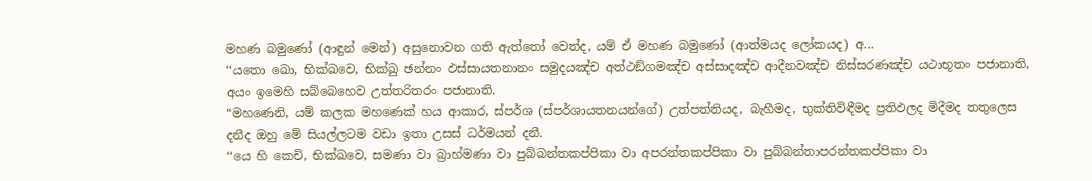මහණ බමුණෝ (ආඳුන් මෙන්) අසුනොවන ගති ඇත්තෝ වෙත්ද, යම් ඒ මහණ බමුණෝ (ආත්මයද ලෝකයද) අ...
‘‘යතො ඛො, භික්ඛවෙ, භික්ඛු ඡන්නං ඵස්සායතනානං සමුදයඤ්ච අත්ථඞ්ගමඤ්ච අස්සාදඤ්ච ආදීනවඤ්ච නිස්සරණඤ්ච යථාභූතං පජානාති, අයං ඉමෙහි සබ්බෙහෙව උත්තරිතරං පජානාති.
“මහණෙනි, යම් කලක මහණෙක් හය ආකාර, ස්පර්ශ (ස්පර්ශායතනයන්ගේ) උත්පත්තියද, බැහීමද, භුක්තිවිඳීමද ප්‍රතිඵලද මිදීමද තතුලෙස දනීද ඔහු මේ සියල්ලටම වඩා ඉතා උසස් ධර්මයන් දනී.
‘‘යෙ හි කෙචි, භික්ඛවෙ, සමණා වා බ්‍රාහ්මණා වා පුබ්බන්තකප්පිකා වා අපරන්තකප්පිකා වා පුබ්බන්තාපරන්තකප්පිකා වා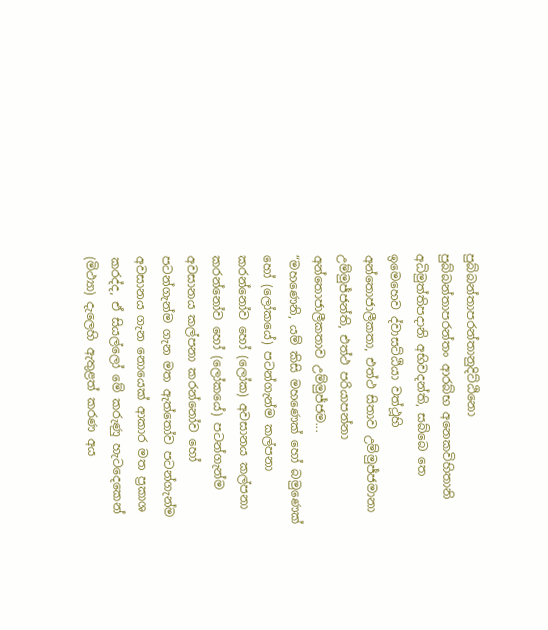පුබ්බන්තාපරන්තානුදිට්ඨිනො පුබ්බන්තාපරන්තං ආරබ්භ අනෙකවිහිතානි අධිමුත්තිපදානි අභිවදන්ති, සබ්බෙ තෙ ඉමෙහෙව ද්වාසට්ඨියා වත්ථූහි අන්තොජාලීකතා, එත්ථ සිතාව උම්මුජ්ජමානා උම්මුජ්ජන්ති, එත්ථ පරියාපන්නා අන්තොජාලීකතාව උම්මුජ්ජම...
“මහණෙනි, යම් කිසි මහණෙක් හෝ බමුණෙක් හෝ (ලෝකයේ) පටන්ගැන්ම කල්පනා කරන්නෝව හෝ (ලෝක) අවසානය කල්පනා කරන්නෝව හෝ (ලෝකයේ) පටන්ගැන්ම අවසානය කල්පනා කරන්නෝව හෝ පටන්ගැන්ම ගැන මත ඇත්තෝව පටන්ගැන්ම අවසානය ගැන නොයෙක් ආකාර මත ප්‍රකාශ කරද්ද, ඒ සියල්ලෝ මේ කරුණු හැටදෙකෙන් (මිථ්‍යා) දැලෙහි ඇතුළත් කරණ අය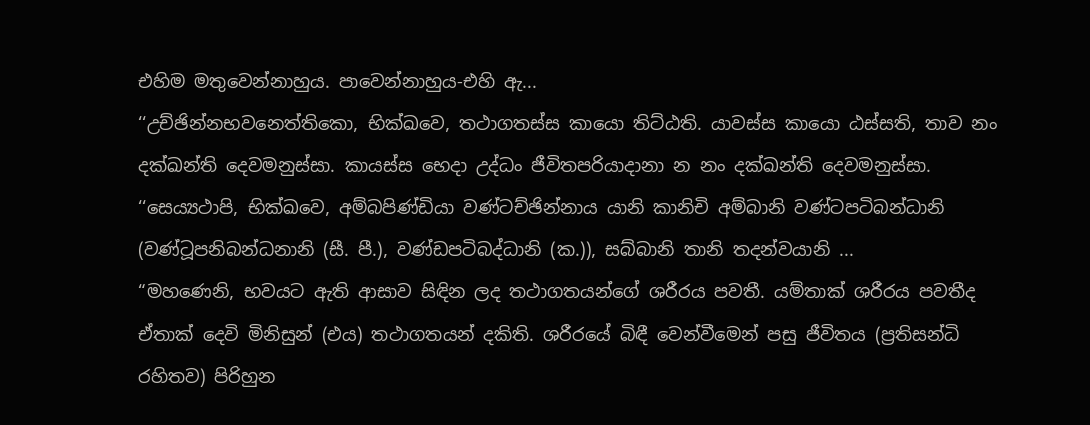එහිම මතුවෙන්නාහුය. පාවෙන්නාහුය-එහි ඇ...
‘‘උච්ඡින්නභවනෙත්තිකො, භික්ඛවෙ, තථාගතස්ස කායො තිට්ඨති. යාවස්ස කායො ඨස්සති, තාව නං දක්ඛන්ති දෙවමනුස්සා. කායස්ස භෙදා උද්ධං ජීවිතපරියාදානා න නං දක්ඛන්ති දෙවමනුස්සා. ‘‘සෙය්‍යථාපි, භික්ඛවෙ, අම්බපිණ්ඩියා වණ්ටච්ඡින්නාය යානි කානිචි අම්බානි වණ්ටපටිබන්ධානි (වණ්ටූපනිබන්ධනානි (සී. පී.), වණ්ඩපටිබද්ධානි (ක.)), සබ්බානි තානි තදන්වයානි ...
“මහණෙනි, භවයට ඇති ආසාව සිඳින ලද තථාගතයන්ගේ ශරීරය පවතී. යම්තාක් ශරීරය පවතීද ඒතාක් දෙවි මිනිසුන් (එය) තථාගතයන් දකිති. ශරීරයේ බිඳී වෙන්වීමෙන් පසු ජීවිතය (ප්‍රතිසන්ධි රහිතව) පිරිහුන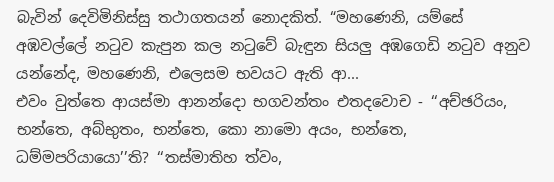බැවින් දෙවිමිනිස්සු තථාගතයන් නොදකිත්. “මහණෙනි, යම්සේ අඹවල්ලේ නටුව කැපුන කල නටුවේ බැඳුන සියලු අඹගෙඩි නටුව අනුව යන්නේද, මහණෙනි, එලෙසම භවයට ඇති ආ...
එවං වුත්තෙ ආයස්මා ආනන්දො භගවන්තං එතදවොච - ‘‘අච්ඡරියං, භන්තෙ, අබ්භුතං, භන්තෙ, කො නාමො අයං, භන්තෙ, ධම්මපරියායො’’ති? ‘‘තස්මාතිහ ත්වං,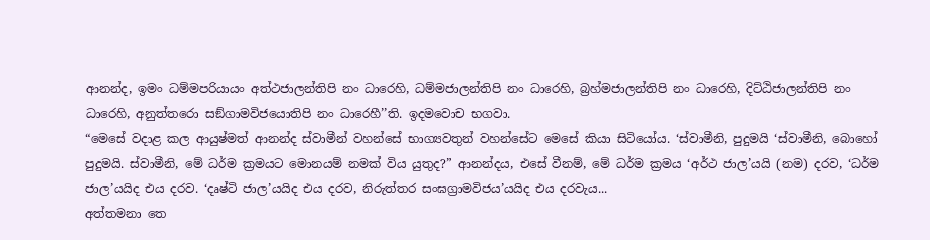ආනන්ද, ඉමං ධම්මපරියායං අත්ථජාලන්තිපි නං ධාරෙහි, ධම්මජාලන්තිපි නං ධාරෙහි, බ්‍රහ්මජාලන්තිපි නං ධාරෙහි, දිට්ඨිජාලන්තිපි නං ධාරෙහි, අනුත්තරො සඞ්ගාමවිජයොතිපි නං ධාරෙහී’’ති. ඉදමවොච භගවා.
“මෙසේ වදාළ කල ආයුෂ්මත් ආනන්ද ස්වාමීන් වහන්සේ භාග්‍යවතුන් වහන්සේට මෙසේ කියා සිටියෝය. ‘ස්වාමීනි, පුදුමයි ‘ස්වාමීනි, බොහෝ පුදුමයි. ස්වාමීනි, මේ ධර්ම ක්‍රමයට මොනයම් නමක් විය යුතුද?” ආනන්දය, එසේ වීනම්, මේ ධර්ම ක්‍රමය ‘අර්ථ ජාල’යයි (නම) දරව, ‘ධර්ම ජාල’යයිද එය දරව. ‘දෘෂ්ටි ජාල’යයිද එය දරව, නිරුත්තර සංඝග්‍රාමවිජය’යයිද එය දරවැය...
අත්තමනා තෙ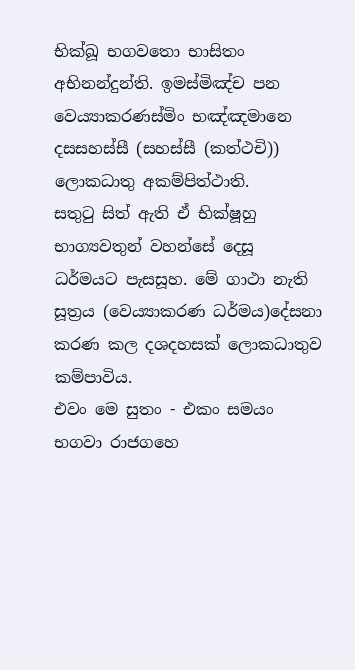භික්ඛූ භගවතො භාසිතං අභිනන්දුන්ති. ඉමස්මිඤ්ච පන වෙය්‍යාකරණස්මිං භඤ්ඤමානෙ දසසහස්සී (සහස්සී (කත්ථචි)) ලොකධාතු අකම්පිත්ථාති.
සතුටු සිත් ඇති ඒ භික්ෂූහු භාග්‍යවතුන් වහන්සේ දෙසූ ධර්මයට පැසසූහ. මේ ගාථා නැති සූත්‍රය (වෙය්‍යාකරණ ධර්මය)දේසනා කරණ කල දශදහසක් ලොකධාතුව කම්පාවිය.
එවං මෙ සුතං - එකං සමයං භගවා රාජගහෙ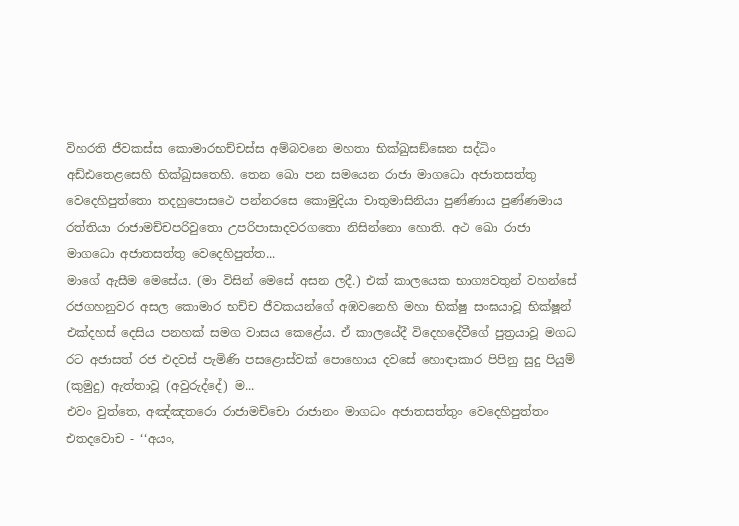විහරති ජීවකස්ස කොමාරභච්චස්ස අම්බවනෙ මහතා භික්ඛුසඞ්ඝෙන සද්ධිං අඩ්ඪතෙළසෙහි භික්ඛුසතෙහි. තෙන ඛො පන සමයෙන රාජා මාගධො අජාතසත්තු වෙදෙහිපුත්තො තදහුපොසථෙ පන්නරසෙ කොමුදියා චාතුමාසිනියා පුණ්ණාය පුණ්ණමාය රත්තියා රාජාමච්චපරිවුතො උපරිපාසාදවරගතො නිසින්නො හොති. අථ ඛො රාජා මාගධො අජාතසත්තු වෙදෙහිපුත්ත...
මාගේ ඇසීම මෙසේය. (මා විසින් මෙසේ අසන ලදී.) එක් කාලයෙක භාග්‍යවතුන් වහන්සේ රජගහනුවර අසල කොමාර භච්ච ජීවකයන්ගේ අඹවනෙහි මහා භික්ෂු සංඝයාවූ භික්ෂූන් එක්දහස් දෙසිය පනහක් සමග වාසය කෙළේය. ඒ කාලයේදී විදෙහදේවීගේ පුත්‍රයාවූ මගධ රට අජාසත් රජ එදවස් පැමිණි පසළොස්වක් පොහොය දවසේ හොඳාකාර පිපිනු සුදු පියුම් (කුමුදු) ඇත්තාවූ (අවුරුද්දේ) ම...
එවං වුත්තෙ, අඤ්ඤතරො රාජාමච්චො රාජානං මාගධං අජාතසත්තුං වෙදෙහිපුත්තං එතදවොච - ‘‘අයං,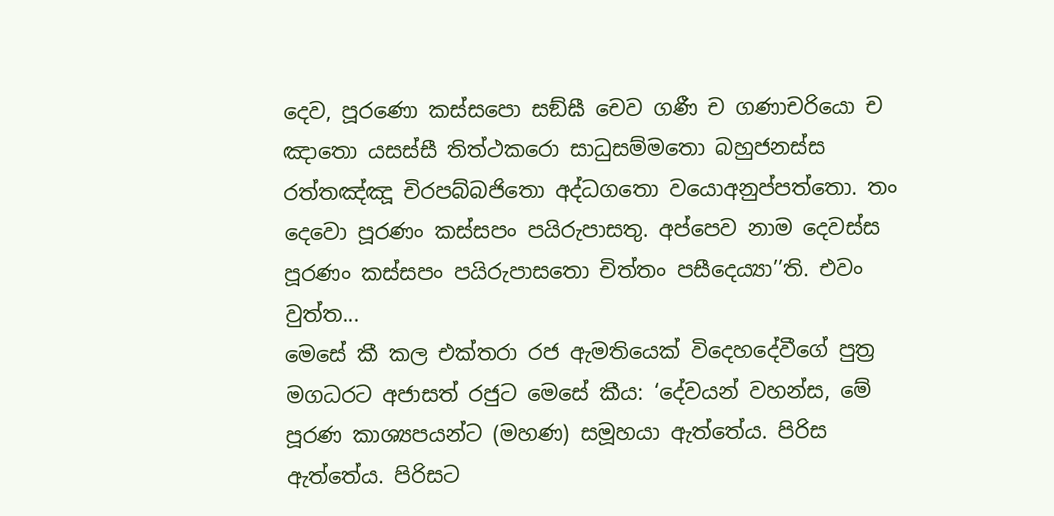දෙව, පූරණො කස්සපො සඞ්ඝී චෙව ගණී ච ගණාචරියො ච ඤාතො යසස්සී තිත්ථකරො සාධුසම්මතො බහුජනස්ස රත්තඤ්ඤූ චිරපබ්බජිතො අද්ධගතො වයොඅනුප්පත්තො. තං දෙවො පූරණං කස්සපං පයිරුපාසතු. අප්පෙව නාම දෙවස්ස පූරණං කස්සපං පයිරුපාසතො චිත්තං පසීදෙය්‍යා’’ති. එවං වුත්ත...
මෙසේ කී කල එක්තරා රජ ඇමතියෙක් විදෙහදේවීගේ පුත්‍ර මගධරට අජාසත් රජුට මෙසේ කීය: ‘දේවයන් වහන්ස, මේ පූරණ කාශ්‍යපයන්ට (මහණ) සමූහයා ඇත්තේය. පිරිස ඇත්තේය. පිරිසට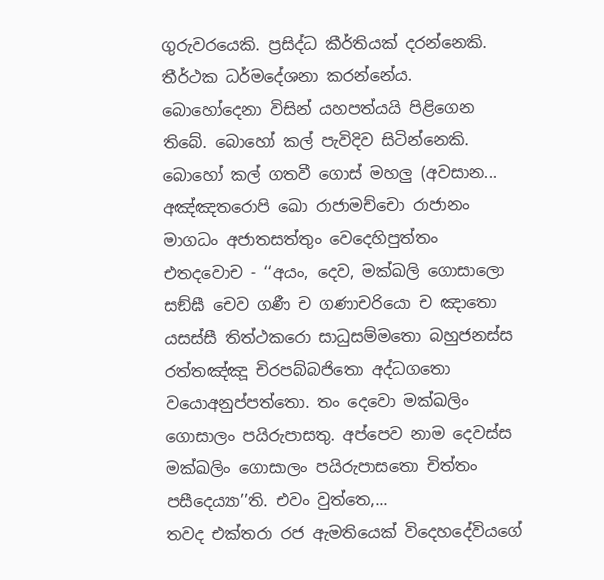ගුරුවරයෙකි. ප්‍රසිද්ධ කීර්තියක් දරන්නෙකි. තීර්ථක ධර්මදේශනා කරන්නේය. බොහෝදෙනා විසින් යහපත්යයි පිළිගෙන තිබේ. බොහෝ කල් පැවිදිව සිටින්නෙකි. බොහෝ කල් ගතවී ගොස් මහලු (අවසාන...
අඤ්ඤතරොපි ඛො රාජාමච්චො රාජානං මාගධං අජාතසත්තුං වෙදෙහිපුත්තං එතදවොච - ‘‘අයං, දෙව, මක්ඛලි ගොසාලො සඞ්ඝී චෙව ගණී ච ගණාචරියො ච ඤාතො යසස්සී තිත්ථකරො සාධුසම්මතො බහුජනස්ස රත්තඤ්ඤූ චිරපබ්බජිතො අද්ධගතො වයොඅනුප්පත්තො. තං දෙවො මක්ඛලිං ගොසාලං පයිරුපාසතු. අප්පෙව නාම දෙවස්ස මක්ඛලිං ගොසාලං පයිරුපාසතො චිත්තං පසීදෙය්‍යා’’ති. එවං වුත්තෙ,...
තවද එක්තරා රජ ඇමතියෙක් විදෙහදේවියගේ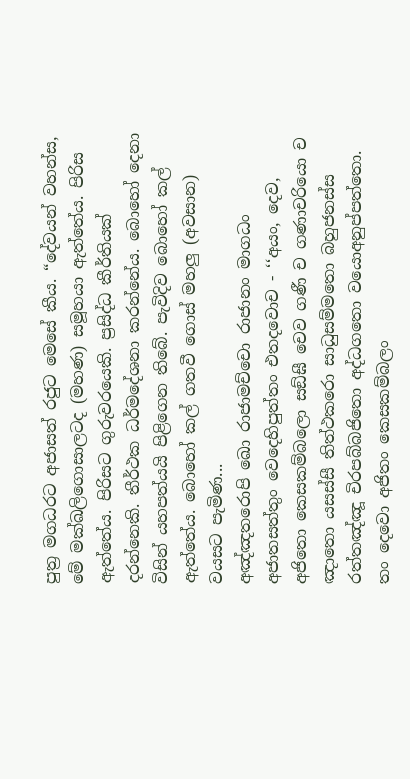පුත්‍ර මගධරට අජාසත් රජුට මෙසේ කීය. “දේවයන් වහන්ස, මේ මක්ඛලිගොසාලටද (මහණ) සමූහයා ඇත්තේය. පිරිස ඇත්තේය. පිරිසට ගුරුවරයෙකි. ප්‍රසිද්ධ කීර්තියක් දරන්නෙකි. තීර්ථක ධර්මදේශනා කරන්නේය. බොහෝ දෙනා විසින් යහපත්යයි පිළිගෙන තිබේ. පැවිදිව බොහෝ කල් ඇත්තේය. බොහෝ කල් ගතවී ගොස් මහලු (අවසාන) වයසට පැමිණ...
අඤ්ඤතරොපි ඛො රාජාමච්චො රාජානං මාගධං අජාතසත්තුං වෙදෙහිපුත්තං එතදවොච - ‘‘අයං, දෙව, අජිතො කෙසකම්බලො සඞ්ඝී චෙව ගණී ච ගණාචරියො ච ඤාතො යසස්සී තිත්ථකරො සාධුසම්මතො බහුජනස්ස රත්තඤ්ඤූ චිරපබ්බජිතො අද්ධගතො වයොඅනුප්පත්තො. තං දෙවො අජිතං කෙසකම්බලං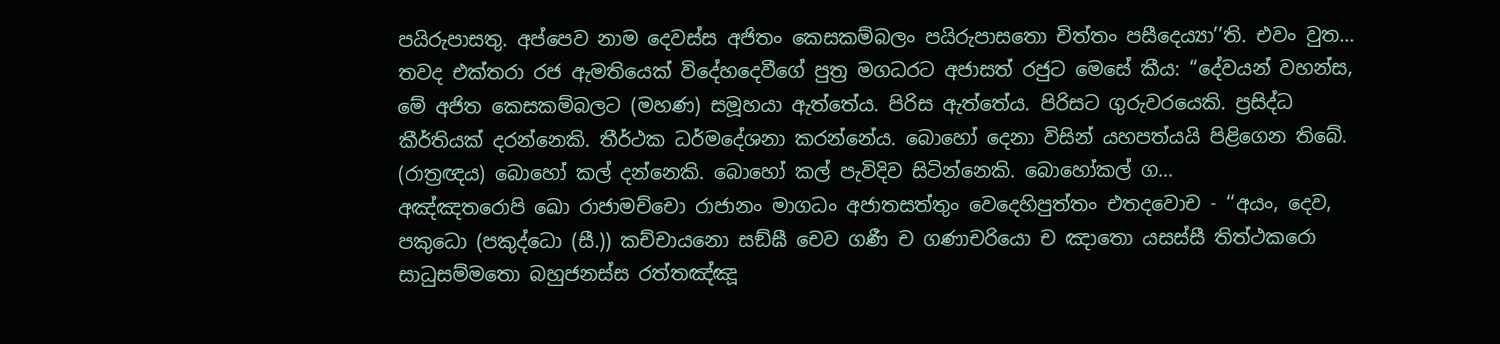පයිරුපාසතු. අප්පෙව නාම දෙවස්ස අජිතං කෙසකම්බලං පයිරුපාසතො චිත්තං පසීදෙය්‍යා’’ති. එවං වුත...
තවද එක්තරා රජ ඇමතියෙක් විදේහදෙවීගේ පුත්‍ර මගධරට අජාසත් රජුට මෙසේ කීය: “දේවයන් වහන්ස, මේ අජිත කෙසකම්බලට (මහණ) සමූහයා ඇත්තේය. පිරිස ඇත්තේය. පිරිසට ගුරුවරයෙකි. ප්‍රසිද්ධ කීර්තියක් දරන්නෙකි. තීර්ථක ධර්මදේශනා කරන්නේය. බොහෝ දෙනා විසින් යහපත්යයි පිළිගෙන තිබේ. (රාත්‍රඥය) බොහෝ කල් දන්නෙකි. බොහෝ කල් පැවිදිව සිටින්නෙකි. බොහෝකල් ග...
අඤ්ඤතරොපි ඛො රාජාමච්චො රාජානං මාගධං අජාතසත්තුං වෙදෙහිපුත්තං එතදවොච - ‘‘අයං, දෙව, පකුධො (පකුද්ධො (සී.)) කච්චායනො සඞ්ඝී චෙව ගණී ච ගණාචරියො ච ඤාතො යසස්සී තිත්ථකරො සාධුසම්මතො බහුජනස්ස රත්තඤ්ඤූ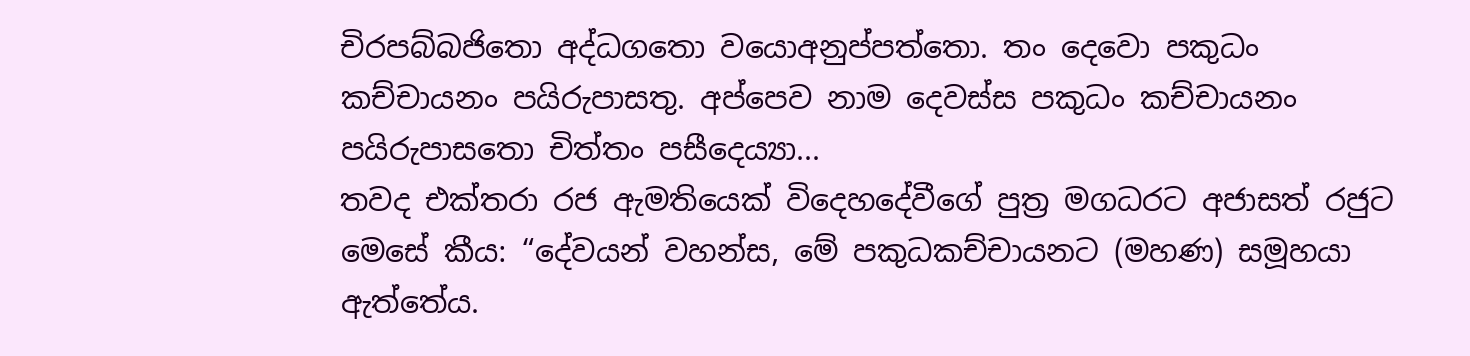චිරපබ්බජිතො අද්ධගතො වයොඅනුප්පත්තො. තං දෙවො පකුධං කච්චායනං පයිරුපාසතු. අප්පෙව නාම දෙවස්ස පකුධං කච්චායනං පයිරුපාසතො චිත්තං පසීදෙය්‍යා...
තවද එක්තරා රජ ඇමතියෙක් විදෙහදේවීගේ පුත්‍ර මගධරට අජාසත් රජුට මෙසේ කීය: “දේවයන් වහන්ස, මේ පකුධකච්චායනට (මහණ) සමූහයා ඇත්තේය.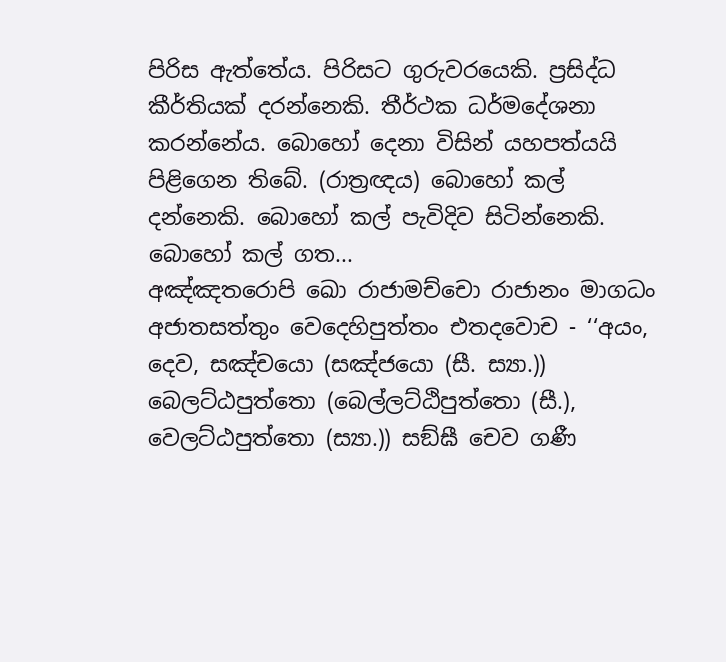පිරිස ඇත්තේය. පිරිසට ගුරුවරයෙකි. ප්‍රසිද්ධ කීර්තියක් දරන්නෙකි. තීර්ථක ධර්මදේශනා කරන්නේය. බොහෝ දෙනා විසින් යහපත්යයි පිළිගෙන තිබේ. (රාත්‍රඥය) බොහෝ කල් දන්නෙකි. බොහෝ කල් පැවිදිව සිටින්නෙකි. බොහෝ කල් ගත...
අඤ්ඤතරොපි ඛො රාජාමච්චො රාජානං මාගධං අජාතසත්තුං වෙදෙහිපුත්තං එතදවොච - ‘‘අයං, දෙව, සඤ්චයො (සඤ්ජයො (සී. ස්‍යා.)) බෙලට්ඨපුත්තො (බෙල්ලට්ඨිපුත්තො (සී.), වෙලට්ඨපුත්තො (ස්‍යා.)) සඞ්ඝී චෙව ගණී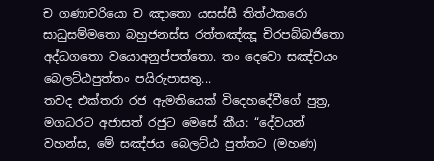ච ගණාචරියො ච ඤාතො යසස්සී තිත්ථකරො සාධුසම්මතො බහුජනස්ස රත්තඤ්ඤූ චිරපබ්බජිතො අද්ධගතො වයොඅනුප්පත්තො. තං දෙවො සඤ්චයං බෙලට්ඨපුත්තං පයිරුපාසතු...
තවද එක්තරා රජ ඇමතියෙක් විදෙහදේවීගේ පුත්‍ර, මගධරට අජාසත් රජුට මෙසේ කීය: “දේවයන් වහන්ස, මේ සඤ්ජය බෙලට්ඨ පුත්තට (මහණ)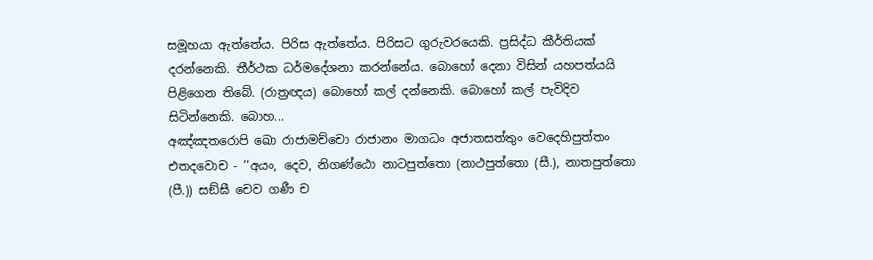සමූහයා ඇත්තේය. පිරිස ඇත්තේය. පිරිසට ගුරුවරයෙකි. ප්‍රසිද්ධ කීර්තියක් දරන්නෙකි. තීර්ථක ධර්මදේශනා කරන්නේය. බොහෝ දෙනා විසින් යහපත්යයි පිළිගෙන තිබේ. (රාත්‍රඥය) බොහෝ කල් දන්නෙකි. බොහෝ කල් පැවිදිව සිටින්නෙකි. බොහ...
අඤ්ඤතරොපි ඛො රාජාමච්චො රාජානං මාගධං අජාතසත්තුං වෙදෙහිපුත්තං එතදවොච - ‘‘අයං, දෙව, නිගණ්ඨො නාටපුත්තො (නාථපුත්තො (සී.), නාතපුත්තො (පී.)) සඞ්ඝී චෙව ගණී ච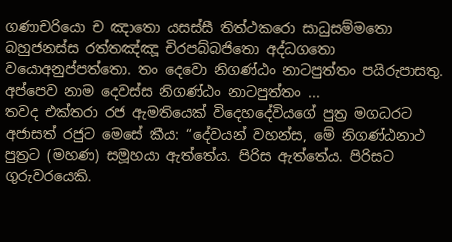ගණාචරියො ච ඤාතො යසස්සී තිත්ථකරො සාධුසම්මතො බහුජනස්ස රත්තඤ්ඤූ චිරපබ්බජිතො අද්ධගතො වයොඅනුප්පත්තො. තං දෙවො නිගණ්ඨං නාටපුත්තං පයිරුපාසතු. අප්පෙව නාම දෙවස්ස නිගණ්ඨං නාටපුත්තං ...
තවද එක්තරා රජ ඇමතියෙක් විදෙහදේවියගේ පුත්‍ර මගධරට අජාසත් රජුට මෙසේ කීය: “දේවයන් වහන්ස, මේ නිගණ්ඨනාථ පුත්‍රට (මහණ) සමූහයා ඇත්තේය. පිරිස ඇත්තේය. පිරිසට ගුරුවරයෙකි.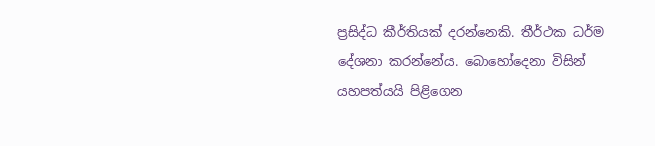ප්‍රසිද්ධ කීර්තියක් දරන්නෙකි. තීර්ථක ධර්ම දේශනා කරන්නේය. බොහෝදෙනා විසින් යහපත්යයි පිළිගෙන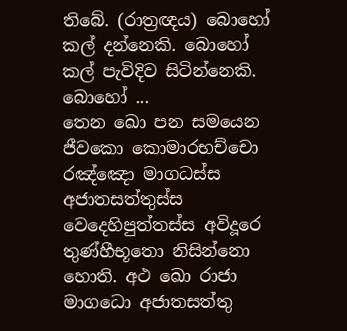තිබේ. (රාත්‍රඥය) බොහෝ කල් දන්නෙකි. බොහෝ කල් පැවිදිව සිටින්නෙකි. බොහෝ ...
තෙන ඛො පන සමයෙන ජීවකො කොමාරභච්චො රඤ්ඤො මාගධස්ස අජාතසත්තුස්ස වෙදෙහිපුත්තස්ස අවිදූරෙ තුණ්හීභූතො නිසින්නො හොති. අථ ඛො රාජා මාගධො අජාතසත්තු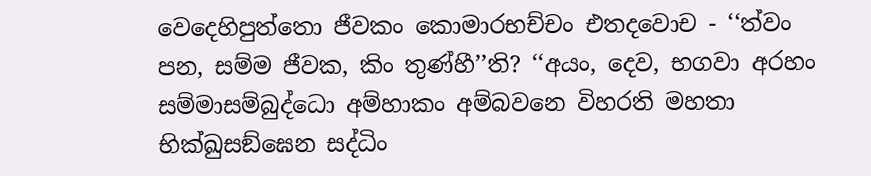වෙදෙහිපුත්තො ජීවකං කොමාරභච්චං එතදවොච - ‘‘ත්වං පන, සම්ම ජීවක, කිං තුණ්හී’’ති? ‘‘අයං, දෙව, භගවා අරහං සම්මාසම්බුද්ධො අම්හාකං අම්බවනෙ විහරති මහතා භික්ඛුසඞ්ඝෙන සද්ධිං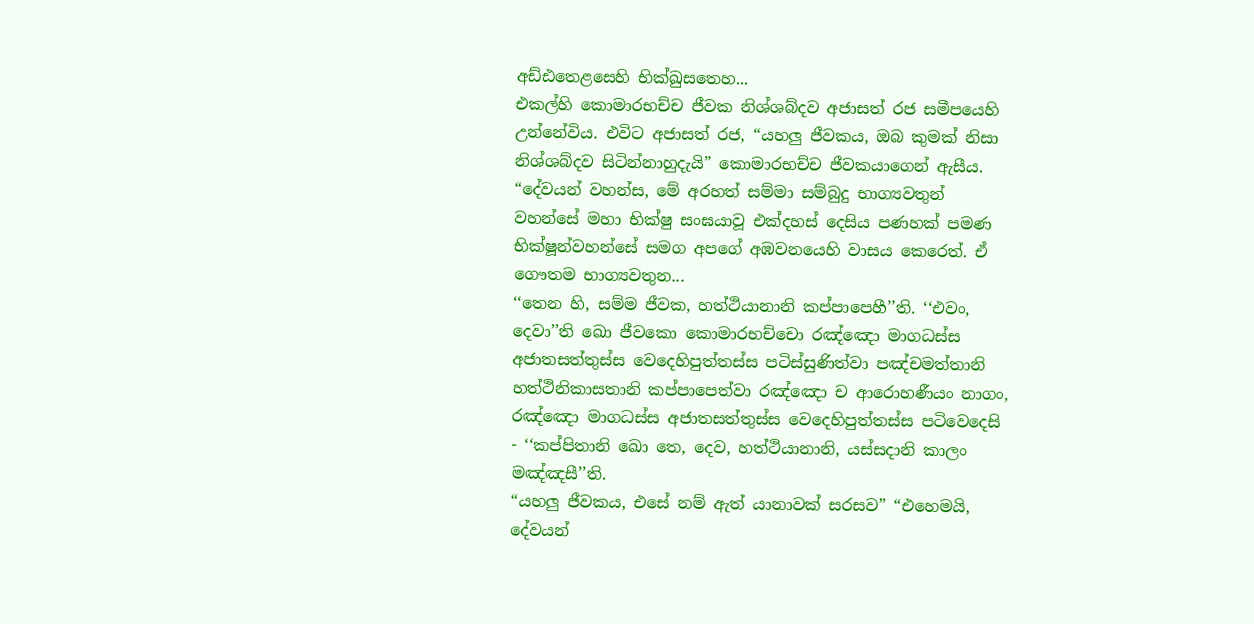අඩ්ඪතෙළසෙහි භික්ඛුසතෙහ...
එකල්හි කොමාරභච්ච ජීවක නිශ්ශබ්දව අජාසත් රජ සමීපයෙහි උන්නේවිය. එවිට අජාසත් රජ, “යහලු ජීවකය, ඔබ කුමක් නිසා නිශ්ශබ්දව සිටින්නාහුදැයි” කොමාරභච්ච ජීවකයාගෙන් ඇසීය. “දේවයන් වහන්ස, මේ අරහත් සම්මා සම්බුදු භාග්‍යවතුන් වහන්සේ මහා භික්ෂු සංඝයාවූ එක්දහස් දෙසිය පණහක් පමණ භික්ෂූන්වහන්සේ සමග අපගේ අඹවනයෙහි වාසය කෙරෙත්. ඒ ගෞතම භාග්‍යවතුන...
‘‘තෙන හි, සම්ම ජීවක, හත්ථියානානි කප්පාපෙහී’’ති. ‘‘එවං, දෙවා’’ති ඛො ජීවකො කොමාරභච්චො රඤ්ඤො මාගධස්ස අජාතසත්තුස්ස වෙදෙහිපුත්තස්ස පටිස්සුණිත්වා පඤ්චමත්තානි හත්ථිනිකාසතානි කප්පාපෙත්වා රඤ්ඤො ච ආරොහණීයං නාගං, රඤ්ඤො මාගධස්ස අජාතසත්තුස්ස වෙදෙහිපුත්තස්ස පටිවෙදෙසි - ‘‘කප්පිතානි ඛො තෙ, දෙව, හත්ථියානානි, යස්සදානි කාලං මඤ්ඤසී’’ති.
“යහලු ජීවකය, එසේ නම් ඇත් යානාවක් සරසව” “එහෙමයි, දේවයන්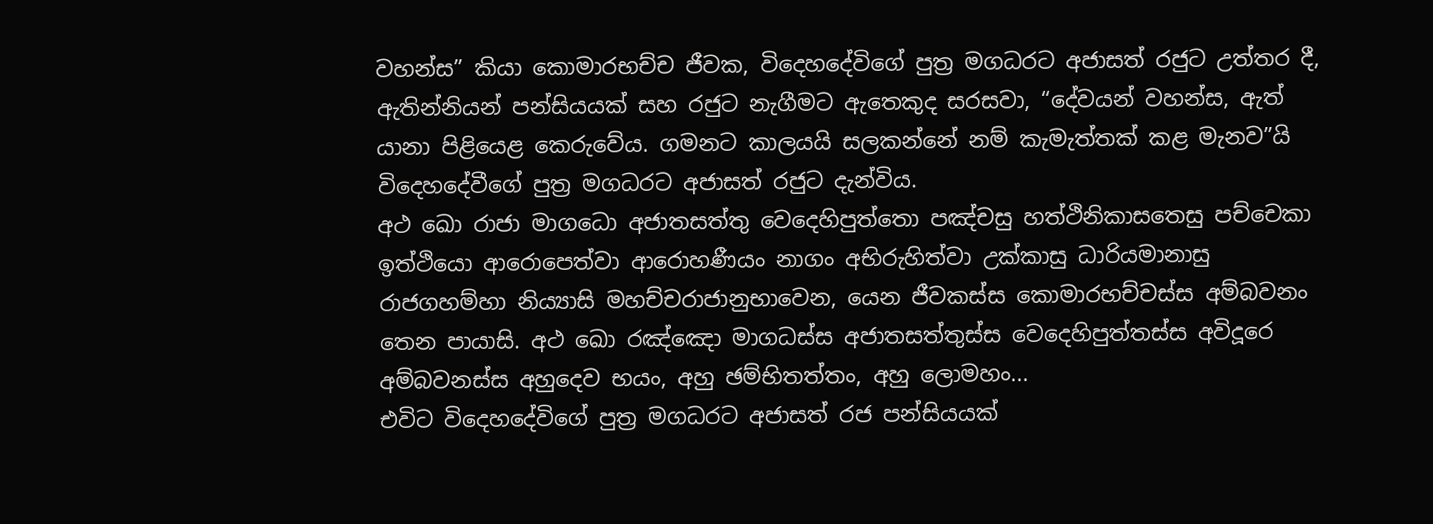වහන්ස” කියා කොමාරභච්ච ජීවක, විදෙහදේවිගේ පුත්‍ර මගධරට අජාසත් රජුට උත්තර දී, ඇතින්නියන් පන්සියයක් සහ රජුට නැගීමට ඇතෙකුද සරසවා, “දේවයන් වහන්ස, ඇත් යානා පිළියෙළ කෙරුවේය. ගමනට කාලයයි සලකන්නේ නම් කැමැත්තක් කළ මැනව”යි විදෙහදේවීගේ පුත්‍ර මගධරට අජාසත් රජුට දැන්විය.
අථ ඛො රාජා මාගධො අජාතසත්තු වෙදෙහිපුත්තො පඤ්චසු හත්ථිනිකාසතෙසු පච්චෙකා ඉත්ථියො ආරොපෙත්වා ආරොහණීයං නාගං අභිරුහිත්වා උක්කාසු ධාරියමානාසු රාජගහම්හා නිය්‍යාසි මහච්චරාජානුභාවෙන, යෙන ජීවකස්ස කොමාරභච්චස්ස අම්බවනං තෙන පායාසි. අථ ඛො රඤ්ඤො මාගධස්ස අජාතසත්තුස්ස වෙදෙහිපුත්තස්ස අවිදූරෙ අම්බවනස්ස අහුදෙව භයං, අහු ඡම්භිතත්තං, අහු ලොමහං...
එවිට විදෙහදේවිගේ පුත්‍ර මගධරට අජාසත් රජ පන්සියයක්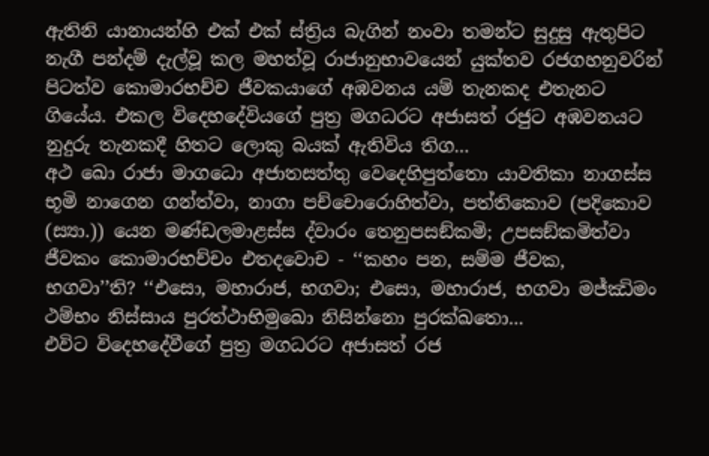ඇතිනි යානායන්හි එක් එක් ස්ත්‍රිය බැගින් නංවා තමන්ට සුදුසු ඇතුපිට නැගී පන්දම් දැල්වූ කල මහත්වූ රාජානුභාවයෙන් යුක්තව රජගහනුවරින් පිටත්ව කොමාරභච්ච ජීවකයාගේ අඹවනය යම් තැනකද එතැනට ගියේය. එකල විදෙහදේවියගේ පුත්‍ර මගධරට අජාසත් රජුට අඹවනයට නුදුරු තැනකදී හිතට ලොකු බයක් ඇතිවිය තිග...
අථ ඛො රාජා මාගධො අජාතසත්තු වෙදෙහිපුත්තො යාවතිකා නාගස්ස භූමි නාගෙන ගන්ත්වා, නාගා පච්චොරොහිත්වා, පත්තිකොව (පදිකොව (ස්‍යා.)) යෙන මණ්ඩලමාළස්ස ද්වාරං තෙනුපසඞ්කමි; උපසඞ්කමිත්වා ජීවකං කොමාරභච්චං එතදවොච - ‘‘කහං පන, සම්ම ජීවක, භගවා’’ති? ‘‘එසො, මහාරාජ, භගවා; එසො, මහාරාජ, භගවා මජ්ඣිමං ථම්භං නිස්සාය පුරත්ථාභිමුඛො නිසින්නො පුරක්ඛතො...
එවිට විදෙහදේවීගේ පුත්‍ර මගධරට අජාසත් රජ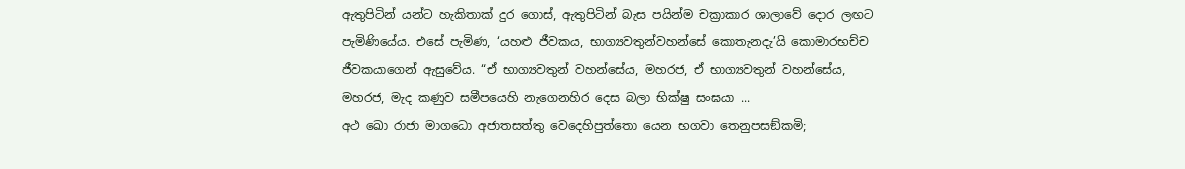ඇතුපිටින් යන්ට හැකිතාක් දුර ගොස්, ඇතුපිටින් බැස පයින්ම චක්‍රාකාර ශාලාවේ දොර ලඟට පැමිණියේය. එසේ පැමිණ, ‘යහළු ජීවකය, භාග්‍යවතුන්වහන්සේ කොතැනදැ’යි කොමාරභච්ච ජීවකයාගෙන් ඇසුවේය. “ඒ භාග්‍යවතුන් වහන්සේය, මහරජ, ඒ භාග්‍යවතුන් වහන්සේය, මහරජ, මැද කණුව සමීපයෙහි නැගෙනහිර දෙස බලා භික්ෂු සංඝයා ...
අථ ඛො රාජා මාගධො අජාතසත්තු වෙදෙහිපුත්තො යෙන භගවා තෙනුපසඞ්කමි;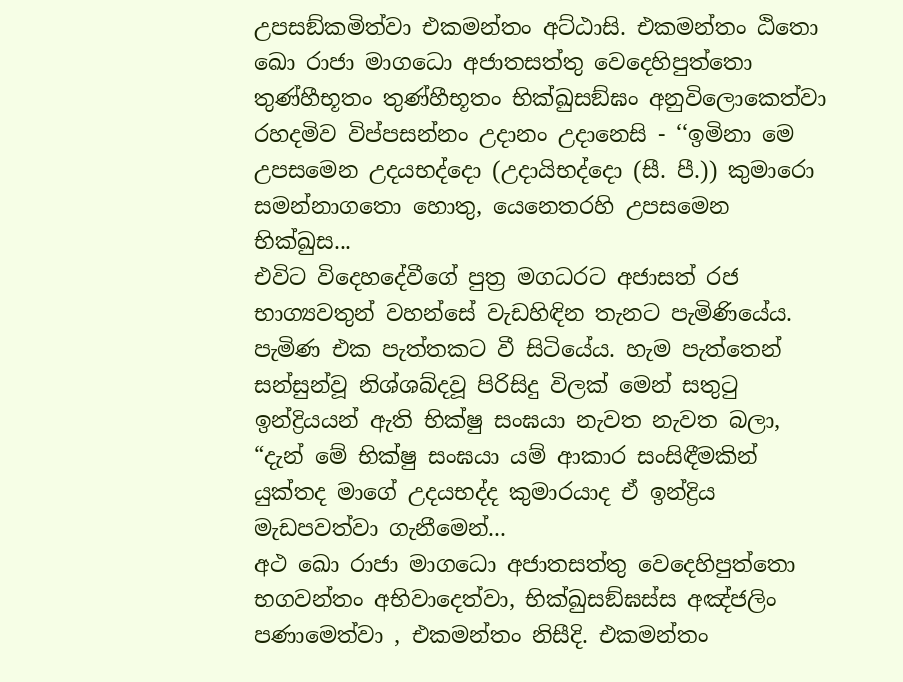උපසඞ්කමිත්වා එකමන්තං අට්ඨාසි. එකමන්තං ඨිතො ඛො රාජා මාගධො අජාතසත්තු වෙදෙහිපුත්තො තුණ්හීභූතං තුණ්හීභූතං භික්ඛුසඞ්ඝං අනුවිලොකෙත්වා රහදමිව විප්පසන්නං උදානං උදානෙසි - ‘‘ඉමිනා මෙ උපසමෙන උදයභද්දො (උදායිභද්දො (සී. පී.)) කුමාරො සමන්නාගතො හොතු, යෙනෙතරහි උපසමෙන භික්ඛුස...
එවිට විදෙහදේවීගේ පුත්‍ර මගධරට අජාසත් රජ භාග්‍යවතුන් වහන්සේ වැඩහිඳින තැනට පැමිණියේය. පැමිණ එක පැත්තකට වී සිටියේය. හැම පැත්තෙන් සන්සුන්වූ නිශ්ශබ්දවූ පිරිසිදු විලක් මෙන් සතුටු ඉන්ද්‍රියයන් ඇති භික්ෂු සංඝයා නැවත නැවත බලා, “දැන් මේ භික්ෂු සංඝයා යම් ආකාර සංසිඳීමකින් යුක්තද මාගේ උදයභද්ද කුමාරයාද ඒ ඉන්ද්‍රිය මැඩපවත්වා ගැනීමෙන්...
අථ ඛො රාජා මාගධො අජාතසත්තු වෙදෙහිපුත්තො භගවන්තං අභිවාදෙත්වා, භික්ඛුසඞ්ඝස්ස අඤ්ජලිං පණාමෙත්වා , එකමන්තං නිසීදි. එකමන්තං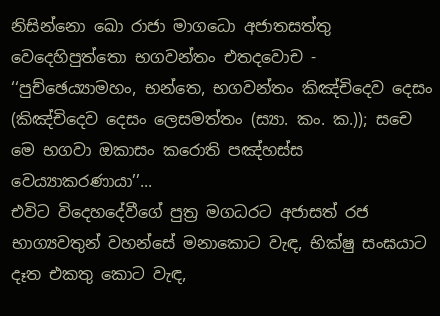නිසින්නො ඛො රාජා මාගධො අජාතසත්තු වෙදෙහිපුත්තො භගවන්තං එතදවොච - ‘‘පුච්ඡෙය්‍යාමහං, භන්තෙ, භගවන්තං කිඤ්චිදෙව දෙසං (කිඤ්චිදෙව දෙසං ලෙසමත්තං (ස්‍යා. කං. ක.)); සචෙ මෙ භගවා ඔකාසං කරොති පඤ්හස්ස වෙය්‍යාකරණායා’’...
එවිට විදෙහදේවීගේ පුත්‍ර මගධරට අජාසත් රජ භාග්‍යවතුන් වහන්සේ මනාකොට වැඳ, භික්ෂු සංඝයාට දෑත එකතු කොට වැඳ,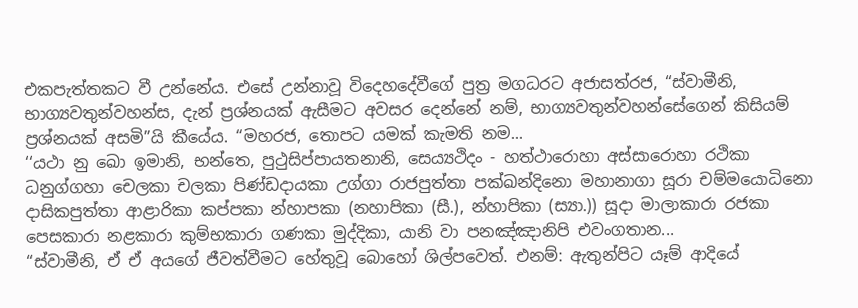එකපැත්තකට වී උන්නේය. එසේ උන්නාවූ විදෙහදේවීගේ පුත්‍ර මගධරට අජාසත්රජ, “ස්වාමීනි, භාග්‍යවතුන්වහන්ස, දැන් ප්‍රශ්නයක් ඇසීමට අවසර දෙන්නේ නම්, භාග්‍යවතුන්වහන්සේගෙන් කිසියම් ප්‍රශ්නයක් අසමි”යි කීයේය. “මහරජ, තොපට යමක් කැමති නම...
‘‘යථා නු ඛො ඉමානි, භන්තෙ, පුථුසිප්පායතනානි, සෙය්‍යථිදං - හත්ථාරොහා අස්සාරොහා රථිකා ධනුග්ගහා චෙලකා චලකා පිණ්ඩදායකා උග්ගා රාජපුත්තා පක්ඛන්දිනො මහානාගා සූරා චම්මයොධිනො දාසිකපුත්තා ආළාරිකා කප්පකා න්හාපකා (නහාපිකා (සී.), න්හාපිකා (ස්‍යා.)) සූදා මාලාකාරා රජකා පෙසකාරා නළකාරා කුම්භකාරා ගණකා මුද්දිකා, යානි වා පනඤ්ඤානිපි එවංගතාන...
“ස්වාමීනි, ඒ ඒ අයගේ ජීවත්වීමට හේතුවූ බොහෝ ශිල්පවෙත්. එනම්: ඇතුන්පිට යෑම් ආදියේ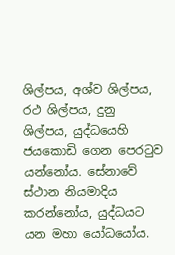ශිල්පය, අශ්ව ශිල්පය, රථ ශිල්පය, දුනු ශිල්පය, යුද්ධයෙහි ජයකොඩි ගෙන පෙරටුව යන්නෝය. සේනාවේ ස්ථාන නියමාදිය කරන්නෝය, යුද්ධයට යන මහා යෝධයෝය.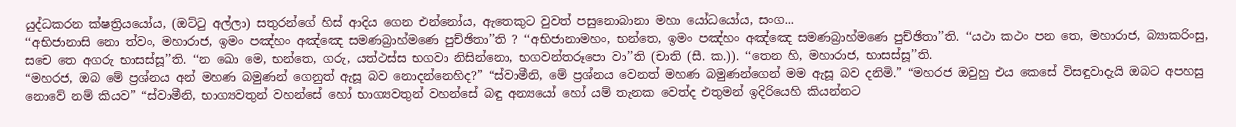යුද්ධකරන ක්ෂත්‍රියයෝය, (ඔට්ටු අල්ලා) සතුරන්ගේ හිස් ආදිය ගෙන එන්නෝය, ඇතෙකුට වුවත් පසුනොබානා මහා යෝධයෝය, සංග...
‘‘අභිජානාසි නො ත්වං, මහාරාජ, ඉමං පඤ්හං අඤ්ඤෙ සමණබ්‍රාහ්මණෙ පුච්ඡිතා’’ති ? ‘‘අභිජානාමහං, භන්තෙ, ඉමං පඤ්හං අඤ්ඤෙ සමණබ්‍රාහ්මණෙ පුච්ඡිතා’’ති. ‘‘යථා කථං පන තෙ, මහාරාජ, බ්‍යාකරිංසු, සචෙ තෙ අගරු භාසස්සූ’’ති. ‘‘න ඛො මෙ, භන්තෙ, ගරු, යත්ථස්ස භගවා නිසින්නො, භගවන්තරූපො වා’’ති (චාති (සී. ක.)). ‘‘තෙන හි, මහාරාජ, භාසස්සූ’’ති.
“මහරජ, ඔබ මේ ප්‍රශ්නය අන් මහණ බමුණන් ගෙනුත් ඇසූ බව නොදන්නෙහිද?” “ස්වාමීනි, මේ ප්‍රශ්නය වෙනත් මහණ බමුණන්ගෙන් මම ඇසූ බව දනිමි.” “මහරජ ඔවුහු එය කෙසේ විසඳුවාදැයි ඔබට අපහසු නොවේ නම් කියව” “ස්වාමීනි, භාග්‍යවතුන් වහන්සේ හෝ භාග්‍යවතුන් වහන්සේ බඳු අන්‍යයෝ හෝ යම් තැනක වෙත්ද එතුමන් ඉදිරියෙහි කියන්නට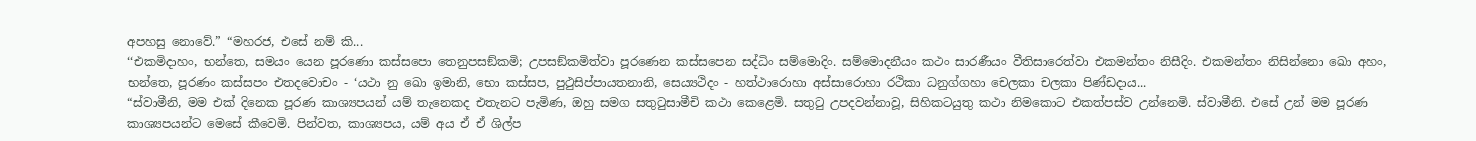අපහසු නොවේ.” “මහරජ, එසේ නම් කි...
‘‘එකමිදාහං, භන්තෙ, සමයං යෙන පූරණො කස්සපො තෙනුපසඞ්කමි; උපසඞ්කමිත්වා පූරණෙන කස්සපෙන සද්ධිං සම්මොදිං. සම්මොදනීයං කථං සාරණීයං වීතිසාරෙත්වා එකමන්තං නිසීදිං. එකමන්තං නිසින්නො ඛො අහං, භන්තෙ, පූරණං කස්සපං එතදවොචං - ‘යථා නු ඛො ඉමානි, භො කස්සප, පුථුසිප්පායතනානි, සෙය්‍යථිදං - හත්ථාරොහා අස්සාරොහා රථිකා ධනුග්ගහා චෙලකා චලකා පිණ්ඩදාය...
“ස්වාමීනි, මම එක් දිනෙක පූරණ කාශ්‍යපයන් යම් තැනෙකද එතැනට පැමිණ, ඔහු සමග සතුටුසාමීචි කථා කෙළෙමි. සතුටු උපදවන්නාවූ, සිහිකටයුතු කථා නිමකොට එකත්පස්ව උන්නෙමි. ස්වාමීනි. එසේ උන් මම පූරණ කාශ්‍යපයන්ට මෙසේ කීවෙමි. පින්වත, කාශ්‍යපය, යම් අය ඒ ඒ ශිල්ප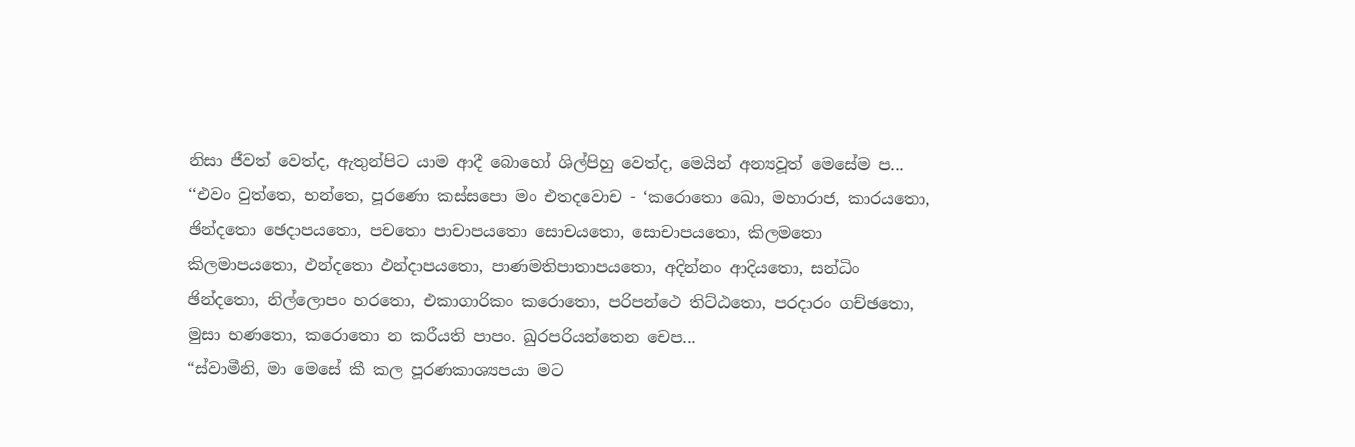නිසා ජීවත් වෙත්ද, ඇතුන්පිට යාම ආදී බොහෝ ශිල්පිහු වෙත්ද, මෙයින් අන්‍යවූත් මෙසේම ප...
‘‘එවං වුත්තෙ, භන්තෙ, පූරණො කස්සපො මං එතදවොච - ‘කරොතො ඛො, මහාරාජ, කාරයතො, ඡින්දතො ඡෙදාපයතො, පචතො පාචාපයතො සොචයතො, සොචාපයතො, කිලමතො කිලමාපයතො, ඵන්දතො ඵන්දාපයතො, පාණමතිපාතාපයතො, අදින්නං ආදියතො, සන්ධිං ඡින්දතො, නිල්ලොපං හරතො, එකාගාරිකං කරොතො, පරිපන්ථෙ තිට්ඨතො, පරදාරං ගච්ඡතො, මුසා භණතො, කරොතො න කරීයති පාපං. ඛුරපරියන්තෙන චෙප...
“ස්වාමීනි, මා මෙසේ කී කල පූරණකාශ්‍යපයා මට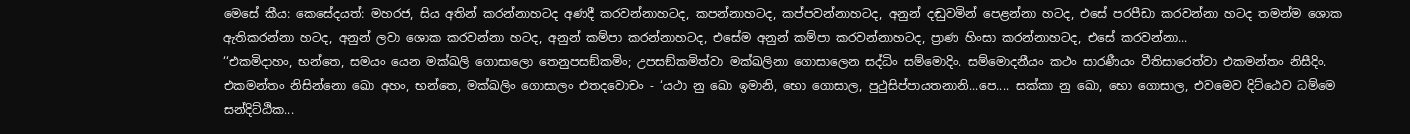මෙසේ කීය: කෙසේදයත්: මහරජ, සිය අතින් කරන්නාහටද අණදී කරවන්නාහටද, කපන්නාහටද, කප්පවන්නාහටද, අනුන් දඬුවමින් පෙළන්නා හටද, එසේ පරපීඩා කරවන්නා හටද තමන්ම ශොක ඇතිකරන්නා හටද, අනුන් ලවා ශොක කරවන්නා හටද, අනුන් කම්පා කරන්නාහටද, එසේම අනුන් කම්පා කරවන්නාහටද, ප්‍රාණ හිංසා කරන්නාහටද, එසේ කරවන්නා...
‘‘එකමිදාහං, භන්තෙ, සමයං යෙන මක්ඛලි ගොසාලො තෙනුපසඞ්කමිං; උපසඞ්කමිත්වා මක්ඛලිනා ගොසාලෙන සද්ධිං සම්මොදිං. සම්මොදනීයං කථං සාරණීයං වීතිසාරෙත්වා එකමන්තං නිසීදිං. එකමන්තං නිසින්නො ඛො අහං, භන්තෙ, මක්ඛලිං ගොසාලං එතදවොචං - ‘යථා නු ඛො ඉමානි, භො ගොසාල, පුථුසිප්පායතනානි...පෙ.... සක්කා නු ඛො, භො ගොසාල, එවමෙව දිට්ඨෙව ධම්මෙ සන්දිට්ඨික...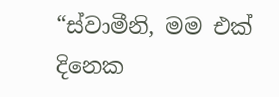“ස්වාමීනි, මම එක් දිනෙක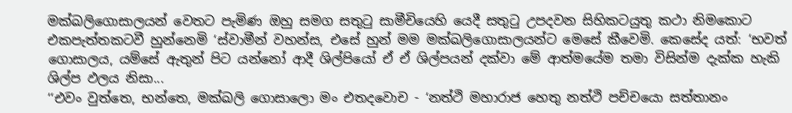මක්ඛලිගොසාලයන් වෙතට පැමිණ ඔහු සමග සතුටු සාමීචියෙහි යෙදී සතුටු උපදවන සිහිකටයුතු කථා නිමකොට එකපැත්තකටවී හුන්නෙමි ‘ස්වාමීන් වහන්ස, එසේ හුන් මම මක්ඛලිගොසාලයන්ට මෙසේ කීවෙමි. කෙසේද යත්: ‘භවත් ගොසාලය, යම්සේ ඇතුන් පිට යන්නෝ ආදී ශිල්පියෝ ඒ ඒ ශිල්පයන් දක්වා මේ ආත්මයේම තමා විසින්ම දැක්ක හැකි ශිල්ප ඵලය නිසා...
‘‘එවං වුත්තෙ, භන්තෙ, මක්ඛලි ගොසාලො මං එතදවොච - ‘නත්ථි මහාරාජ හෙතු නත්ථි පච්චයො සත්තානං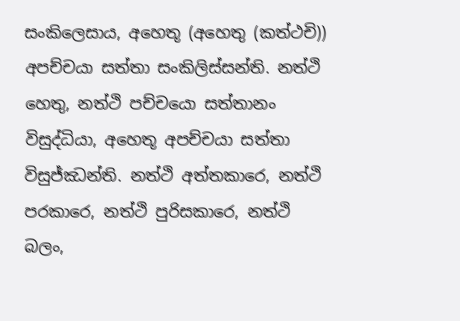සංකිලෙසාය, අහෙතූ (අහෙතු (කත්ථචි)) අපච්චයා සත්තා සංකිලිස්සන්ති. නත්ථි හෙතු, නත්ථි පච්චයො සත්තානං විසුද්ධියා, අහෙතූ අපච්චයා සත්තා විසුජ්ඣන්ති. නත්ථි අත්තකාරෙ, නත්ථි පරකාරෙ, නත්ථි පුරිසකාරෙ, නත්ථි බලං,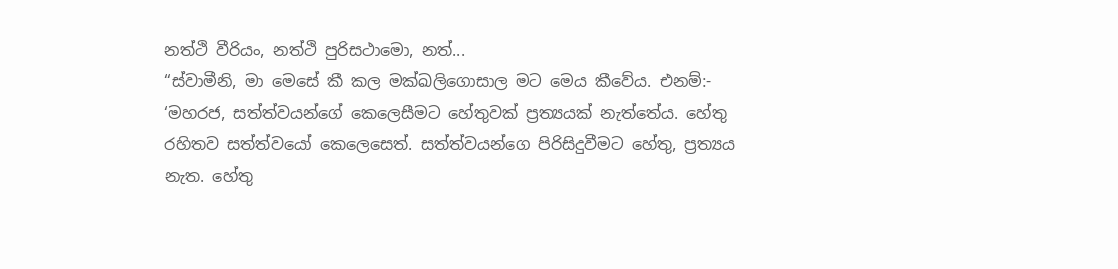නත්ථි වීරියං, නත්ථි පුරිසථාමො, නත්...
“ස්වාමීනි, මා මෙසේ කී කල මක්ඛලිගොසාල මට මෙය කීවේය. එනම්:- ‘මහරජ, සත්ත්වයන්ගේ කෙලෙසීමට හේතුවක් ප්‍රත්‍යයක් නැත්තේය. හේතු රහිතව සත්ත්වයෝ කෙලෙසෙත්. සත්ත්වයන්ගෙ පිරිසිදුවීමට හේතු, ප්‍රත්‍යය නැත. හේතු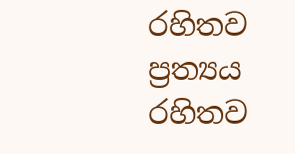රහිතව ප්‍රත්‍යය රහිතව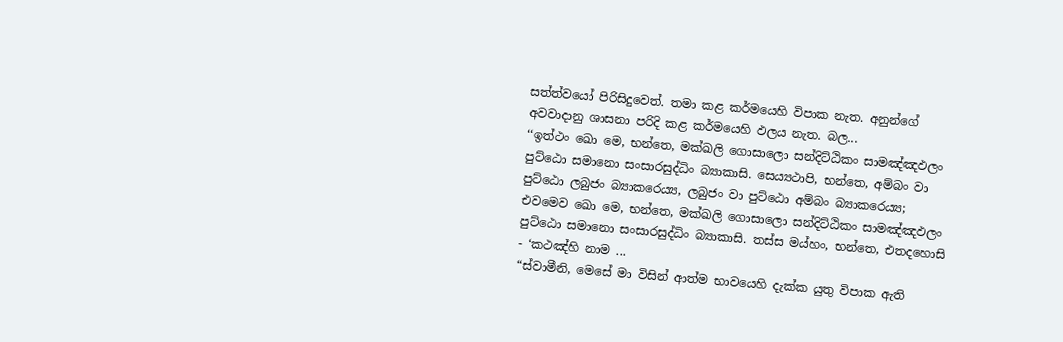සත්ත්වයෝ පිරිසිදුවෙත්. තමා කළ කර්මයෙහි විපාක නැත. අනුන්ගේ අවවාදානු ශාසනා පරිදි කළ කර්මයෙහි ඵලය නැත. බල...
‘‘ඉත්ථං ඛො මෙ, භන්තෙ, මක්ඛලි ගොසාලො සන්දිට්ඨිකං සාමඤ්ඤඵලං පුට්ඨො සමානො සංසාරසුද්ධිං බ්‍යාකාසි. සෙය්‍යථාපි, භන්තෙ, අම්බං වා පුට්ඨො ලබුජං බ්‍යාකරෙය්‍ය, ලබුජං වා පුට්ඨො අම්බං බ්‍යාකරෙය්‍ය; එවමෙව ඛො මෙ, භන්තෙ, මක්ඛලි ගොසාලො සන්දිට්ඨිකං සාමඤ්ඤඵලං පුට්ඨො සමානො සංසාරසුද්ධිං බ්‍යාකාසි. තස්ස මය්හං, භන්තෙ, එතදහොසි - ‘කථඤ්හි නාම ...
“ස්වාමීනි, මෙසේ මා විසින් ආත්ම භාවයෙහි දැක්ක යුතු විපාක ඇති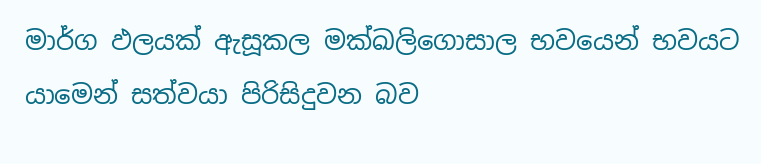මාර්ග ඵලයක් ඇසූකල මක්ඛලිගොසාල භවයෙන් භවයට යාමෙන් සත්වයා පිරිසිදුවන බව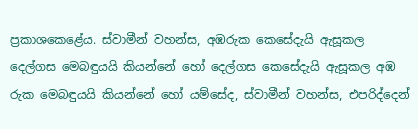ප්‍රකාශකෙළේය. ස්වාමීන් වහන්ස, අඹරුක කෙසේදැයි ඇසූකල දෙල්ගස මෙබඳුයයි කියන්නේ හෝ දෙල්ගස කෙසේදැයි ඇසූකල අඹ රුක මෙබඳුයයි කියන්නේ හෝ යම්සේද, ස්වාමීන් වහන්ස, එපරිද්දෙන්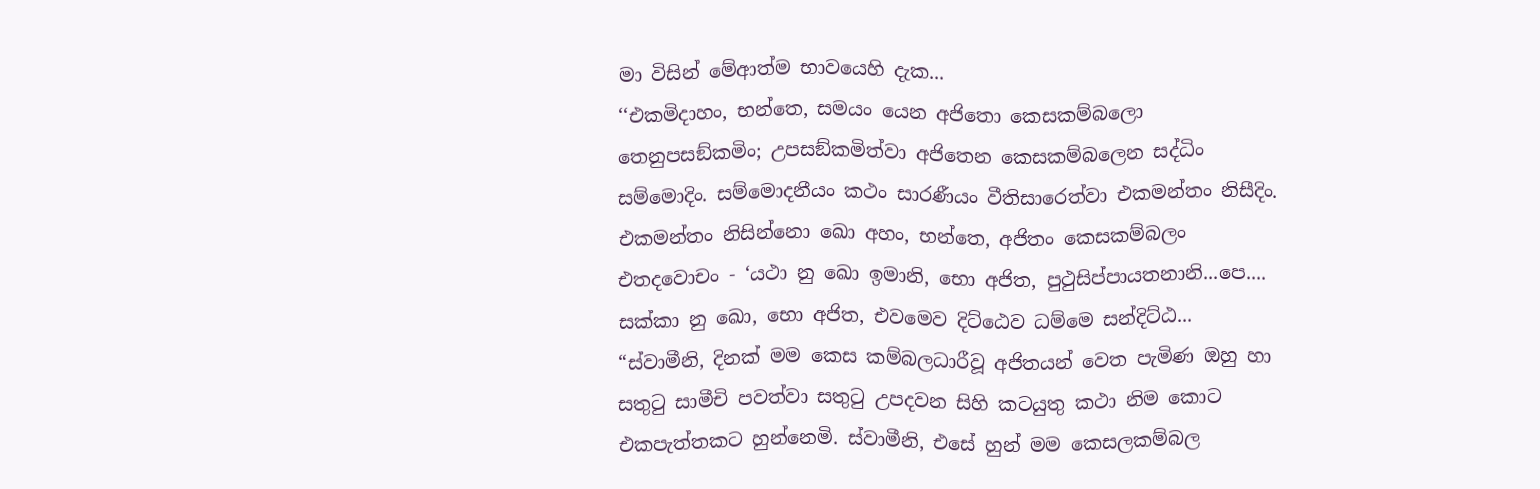මා විසින් මේආත්ම භාවයෙහි දැක...
‘‘එකමිදාහං, භන්තෙ, සමයං යෙන අජිතො කෙසකම්බලො තෙනුපසඞ්කමිං; උපසඞ්කමිත්වා අජිතෙන කෙසකම්බලෙන සද්ධිං සම්මොදිං. සම්මොදනීයං කථං සාරණීයං වීතිසාරෙත්වා එකමන්තං නිසීදිං. එකමන්තං නිසින්නො ඛො අහං, භන්තෙ, අජිතං කෙසකම්බලං එතදවොචං - ‘යථා නු ඛො ඉමානි, භො අජිත, පුථුසිප්පායතනානි...පෙ.... සක්කා නු ඛො, භො අජිත, එවමෙව දිට්ඨෙව ධම්මෙ සන්දිට්ඨ...
“ස්වාමීනි, දිනක් මම කෙස කම්බලධාරීවූ අජිතයන් වෙත පැමිණ ඔහු හා සතුටු සාමීචි පවත්වා සතුටු උපදවන සිහි කටයුතු කථා නිම කොට එකපැත්තකට හුන්නෙමි. ස්වාමීනි, එසේ හුන් මම කෙසලකම්බල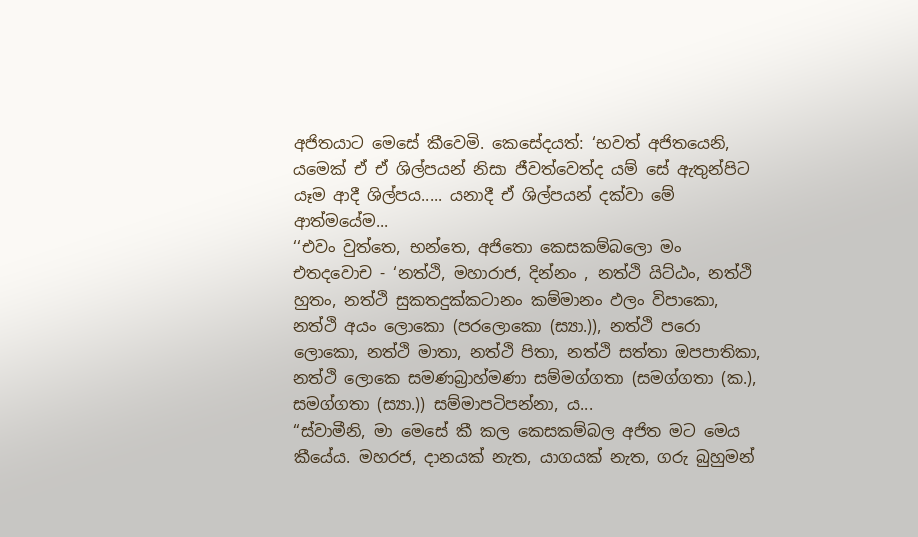අජිතයාට මෙසේ කීවෙමි. කෙසේදයත්: ‘භවත් අජිතයෙනි, යමෙක් ඒ ඒ ශිල්පයන් නිසා ජීවත්වෙත්ද යම් සේ ඇතුන්පිට යෑම ආදී ශිල්පය..... යනාදී ඒ ශිල්පයන් දක්වා මේ ආත්මයේම...
‘‘එවං වුත්තෙ, භන්තෙ, අජිතො කෙසකම්බලො මං එතදවොච - ‘නත්ථි, මහාරාජ, දින්නං , නත්ථි යිට්ඨං, නත්ථි හුතං, නත්ථි සුකතදුක්කටානං කම්මානං ඵලං විපාකො, නත්ථි අයං ලොකො (පරලොකො (ස්‍යා.)), නත්ථි පරො ලොකො, නත්ථි මාතා, නත්ථි පිතා, නත්ථි සත්තා ඔපපාතිකා, නත්ථි ලොකෙ සමණබ්‍රාහ්මණා සම්මග්ගතා (සමග්ගතා (ක.), සමග්ගතා (ස්‍යා.)) සම්මාපටිපන්නා, ය...
“ස්වාමීනි, මා මෙසේ කී කල කෙසකම්බල අජිත මට මෙය කීයේය. මහරජ, දානයක් නැත, යාගයක් නැත, ගරු බුහුමන්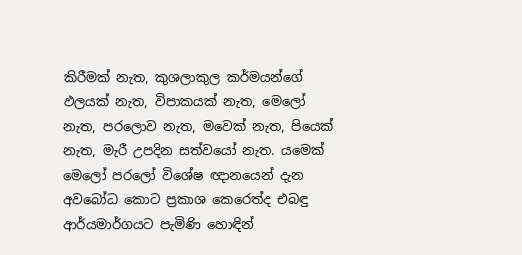කිරීමක් නැත, කුශලාකුල කර්මයන්ගේ ඵලයක් නැත, විපාකයක් නැත, මෙලෝ නැත, පරලොව නැත, මවෙක් නැත, පියෙක් නැත, මැරී උපදින සත්වයෝ නැත. යමෙක් මෙලෝ පරලෝ විශේෂ ඥානයෙන් දැන අවබෝධ කොට ප්‍රකාශ කෙරෙත්ද එබඳු ආර්යමාර්ගයට පැමිණි හොඳින්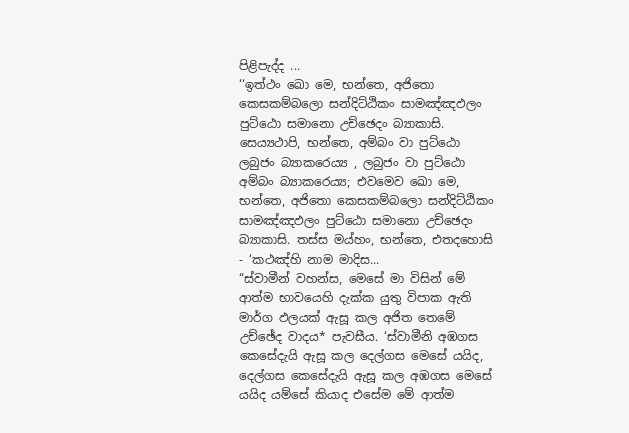පිළිපැද්ද ...
‘‘ඉත්ථං ඛො මෙ, භන්තෙ, අජිතො කෙසකම්බලො සන්දිට්ඨිකං සාමඤ්ඤඵලං පුට්ඨො සමානො උච්ඡෙදං බ්‍යාකාසි. සෙය්‍යථාපි, භන්තෙ, අම්බං වා පුට්ඨො ලබුජං බ්‍යාකරෙය්‍ය , ලබුජං වා පුට්ඨො අම්බං බ්‍යාකරෙය්‍ය; එවමෙව ඛො මෙ, භන්තෙ, අජිතො කෙසකම්බලො සන්දිට්ඨිකං සාමඤ්ඤඵලං පුට්ඨො සමානො උච්ඡෙදං බ්‍යාකාසි. තස්ස මය්හං, භන්තෙ, එතදහොසි - ‘කථඤ්හි නාම මාදිස...
“ස්වාමීන් වහන්ස, මෙසේ මා විසින් මේ ආත්ම භාවයෙහි දැක්ක යුතු විපාක ඇති මාර්ග ඵලයක් ඇසූ කල අජිත තෙමේ උච්ඡේද වාදය* පැවසීය. ‘ස්වාමීනි අඹගස කෙසේදැයි ඇසූ කල දෙල්ගස මෙසේ යයිද, දෙල්ගස කෙසේදැයි ඇසූ කල අඹගස මෙසේ යයිද යම්සේ කියාද එසේම මේ ආත්ම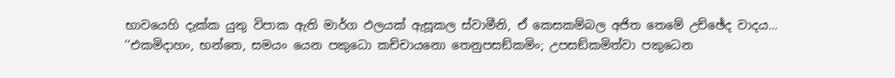භාවයෙහි දැක්ක යුතු විපාක ඇති මාර්ග ඵලයක් ඇසූකල ස්වාමීනි, ඒ කෙසකම්බල අජිත තෙමේ උච්ඡේද වාදය...
‘‘එකමිදාහං, භන්තෙ, සමයං යෙන පකුධො කච්චායනො තෙනුපසඞ්කමිං; උපසඞ්කමිත්වා පකුධෙන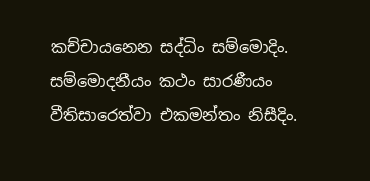කච්චායනෙන සද්ධිං සම්මොදිං. සම්මොදනීයං කථං සාරණීයං වීතිසාරෙත්වා එකමන්තං නිසීදිං.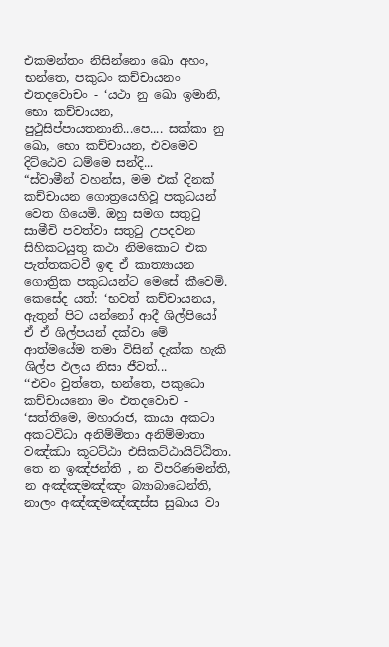එකමන්තං නිසින්නො ඛො අහං, භන්තෙ, පකුධං කච්චායනං එතදවොචං - ‘යථා නු ඛො ඉමානි, භො කච්චායන, පුථුසිප්පායතනානි...පෙ.... සක්කා නු ඛො, භො කච්චායන, එවමෙව දිට්ඨෙව ධම්මෙ සන්දි...
“ස්වාමීන් වහන්ස, මම එක් දිනක් කච්චායන ගොත්‍රයෙහිවූ පකුධයන් වෙත ගියෙමි. ඔහු සමග සතුටු සාමීචි පවත්වා සතුටු උපදවන සිහිකටයුතු කථා නිමකොට එක පැත්තකටවී ඉඳ ඒ කාත්‍යායන ගොත්‍රික පකුධයන්ට මෙසේ කීවෙමි. කෙසේද යත්: ‘භවත් කච්චායනය, ඇතුන් පිට යන්නෝ ආදී ශිල්පියෝ ඒ ඒ ශිල්පයන් දක්වා මේ ආත්මයේම තමා විසින් දැක්ක හැකි ශිල්ප ඵලය නිසා ජීවත්...
‘‘එවං වුත්තෙ, භන්තෙ, පකුධො කච්චායනො මං එතදවොච - ‘සත්තිමෙ, මහාරාජ, කායා අකටා අකටවිධා අනිම්මිතා අනිම්මාතා වඤ්ඣා කූටට්ඨා එසිකට්ඨායිට්ඨිතා. තෙ න ඉඤ්ජන්ති , න විපරිණමන්ති, න අඤ්ඤමඤ්ඤං බ්‍යාබාධෙන්ති, නාලං අඤ්ඤමඤ්ඤස්ස සුඛාය වා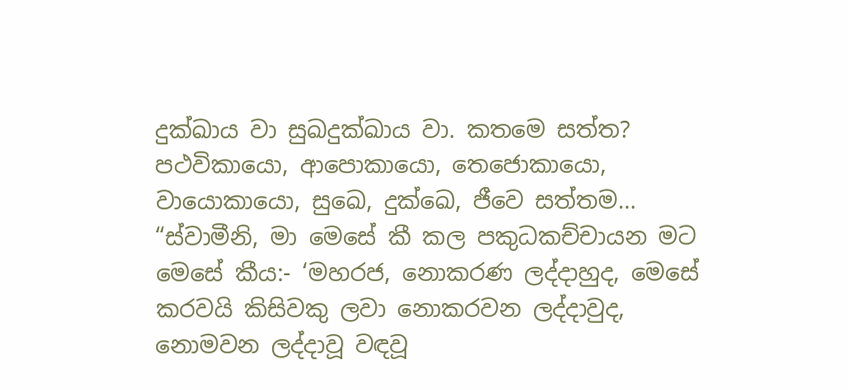දුක්ඛාය වා සුඛදුක්ඛාය වා. කතමෙ සත්ත? පථවිකායො, ආපොකායො, තෙජොකායො, වායොකායො, සුඛෙ, දුක්ඛෙ, ජීවෙ සත්තම...
“ස්වාමීනි, මා මෙසේ කී කල පකුධකච්චායන මට මෙසේ කීය:- ‘මහරජ, නොකරණ ලද්දාහුද, මෙසේ කරවයි කිසිවකු ලවා නොකරවන ලද්දාවුද, නොමවන ලද්දාවූ වඳවූ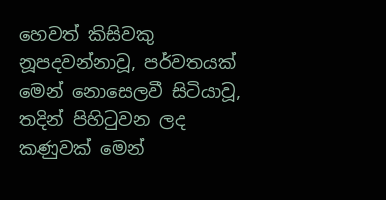හෙවත් කිසිවකු නූපදවන්නාවූ, පර්වතයක් මෙන් නොසෙලවී සිටියාවූ, තදින් පිහිටුවන ලද කණුවක් මෙන්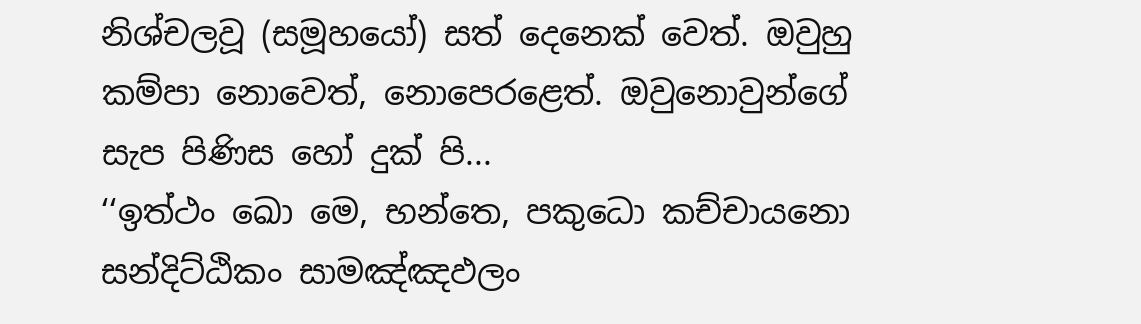නිශ්චලවූ (සමූහයෝ) සත් දෙනෙක් වෙත්. ඔවුහු කම්පා නොවෙත්, නොපෙරළෙත්. ඔවුනොවුන්ගේ සැප පිණිස හෝ දුක් පි...
‘‘ඉත්ථං ඛො මෙ, භන්තෙ, පකුධො කච්චායනො සන්දිට්ඨිකං සාමඤ්ඤඵලං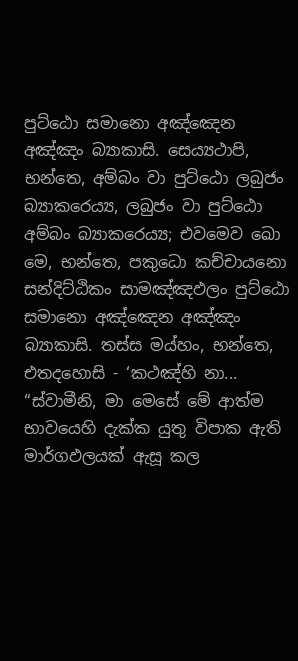පුට්ඨො සමානො අඤ්ඤෙන අඤ්ඤං බ්‍යාකාසි. සෙය්‍යථාපි, භන්තෙ, අම්බං වා පුට්ඨො ලබුජං බ්‍යාකරෙය්‍ය, ලබුජං වා පුට්ඨො අම්බං බ්‍යාකරෙය්‍ය; එවමෙව ඛො මෙ, භන්තෙ, පකුධො කච්චායනො සන්දිට්ඨිකං සාමඤ්ඤඵලං පුට්ඨො සමානො අඤ්ඤෙන අඤ්ඤං බ්‍යාකාසි. තස්ස මය්හං, භන්තෙ, එතදහොසි - ‘කථඤ්හි නා...
“ස්වාමීනි, මා මෙසේ මේ ආත්ම භාවයෙහි දැක්ක යුතු විපාක ඇති මාර්ගඵලයක් ඇසූ කල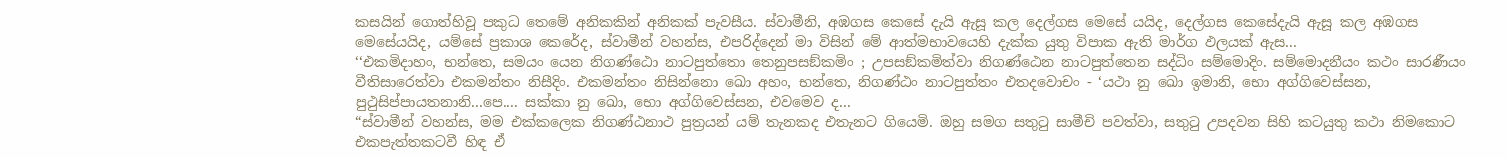කසයින් ගොත්හිවූ පකුධ තෙමේ අනිකකින් අනිකක් පැවසීය. ස්වාමීනි, අඹගස කෙසේ දැයි ඇසූ කල දෙල්ගස මෙසේ යයිද, දෙල්ගස කෙසේදැයි ඇසූ කල අඹගස මෙසේයයිද, යම්සේ ප්‍රකාශ කෙරේද, ස්වාමීන් වහන්ස, එපරිද්දෙන් මා විසින් මේ ආත්මභාවයෙහි දැක්ක යුතු විපාක ඇති මාර්ග ඵලයක් ඇස...
‘‘එකමිදාහං, භන්තෙ, සමයං යෙන නිගණ්ඨො නාටපුත්තො තෙනුපසඞ්කමිං ; උපසඞ්කමිත්වා නිගණ්ඨෙන නාටපුත්තෙන සද්ධිං සම්මොදිං. සම්මොදනීයං කථං සාරණීයං වීතිසාරෙත්වා එකමන්තං නිසීදිං. එකමන්තං නිසින්නො ඛො අහං, භන්තෙ, නිගණ්ඨං නාටපුත්තං එතදවොචං - ‘යථා නු ඛො ඉමානි, භො අග්ගිවෙස්සන, පුථුසිප්පායතනානි...පෙ.... සක්කා නු ඛො, භො අග්ගිවෙස්සන, එවමෙව ද...
“ස්වාමීන් වහන්ස, මම එක්කලෙක නිගණ්ඨනාථ පුත්‍රයන් යම් තැනකද එතැනට ගියෙමි. ඔහු සමග සතුටු සාමීචි පවත්වා, සතුටු උපදවන සිහි කටයුතු කථා නිමකොට එකපැත්තකටවී හිඳ ඒ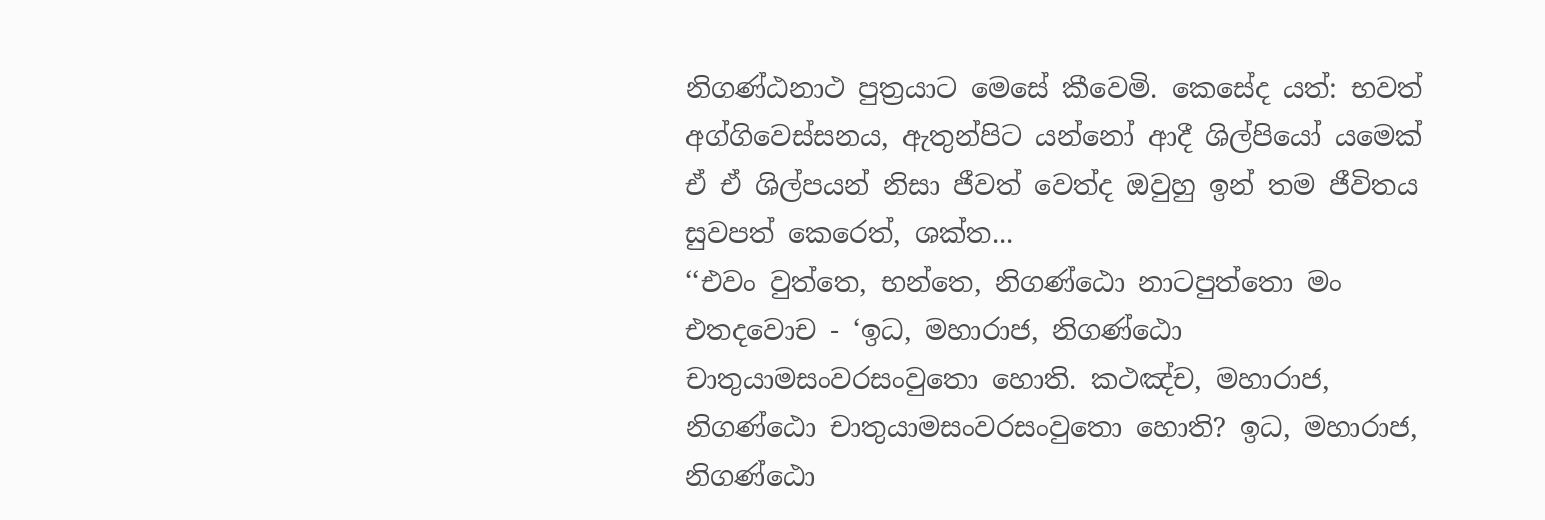නිගණ්ඨනාථ පුත්‍රයාට මෙසේ කීවෙමි. කෙසේද යත්: භවත් අග්ගිවෙස්සනය, ඇතුන්පිට යන්නෝ ආදී ශිල්පියෝ යමෙක් ඒ ඒ ශිල්පයන් නිසා ජීවත් වෙත්ද ඔවුහු ඉන් තම ජීවිතය සුවපත් කෙරෙත්, ශක්ත...
‘‘එවං වුත්තෙ, භන්තෙ, නිගණ්ඨො නාටපුත්තො මං එතදවොච - ‘ඉධ, මහාරාජ, නිගණ්ඨො චාතුයාමසංවරසංවුතො හොති. කථඤ්ච, මහාරාජ, නිගණ්ඨො චාතුයාමසංවරසංවුතො හොති? ඉධ, මහාරාජ, නිගණ්ඨො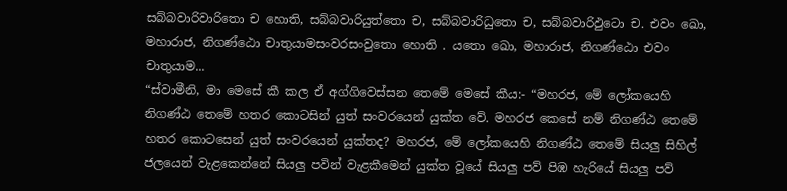සබ්බවාරිවාරිතො ච හොති, සබ්බවාරියුත්තො ච, සබ්බවාරිධුතො ච, සබ්බවාරිඵුටො ච. එවං ඛො, මහාරාජ, නිගණ්ඨො චාතුයාමසංවරසංවුතො හොති . යතො ඛො, මහාරාජ, නිගණ්ඨො එවං චාතුයාම...
“ස්වාමීනි, මා මෙසේ කී කල ඒ අග්ගිවෙස්සන තෙමේ මෙසේ කීය:- “මහරජ, මේ ලෝකයෙහි නිගණ්ඨ තෙමේ හතර කොටසින් යුත් සංවරයෙන් යුක්ත වේ. මහරජ කෙසේ නම් නිගණ්ඨ තෙමේ හතර කොටසෙන් යුත් සංවරයෙන් යුක්තද? මහරජ, මේ ලෝකයෙහි නිගණ්ඨ තෙමේ සියලු සිහිල් ජලයෙන් වැළකෙන්නේ සියලු පවින් වැළකීමෙන් යුක්ත වූයේ සියලු පව් පිඹ හැරියේ සියලු පව්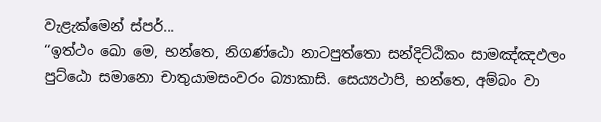වැළැක්මෙන් ස්පර්...
‘‘ඉත්ථං ඛො මෙ, භන්තෙ, නිගණ්ඨො නාටපුත්තො සන්දිට්ඨිකං සාමඤ්ඤඵලං පුට්ඨො සමානො චාතුයාමසංවරං බ්‍යාකාසි. සෙය්‍යථාපි, භන්තෙ, අම්බං වා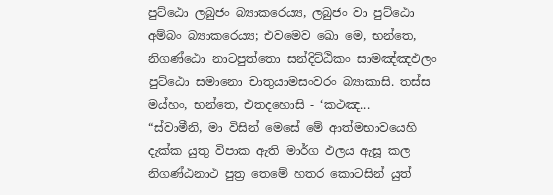පුට්ඨො ලබුජං බ්‍යාකරෙය්‍ය, ලබුජං වා පුට්ඨො අම්බං බ්‍යාකරෙය්‍ය; එවමෙව ඛො මෙ, භන්තෙ, නිගණ්ඨො නාටපුත්තො සන්දිට්ඨිකං සාමඤ්ඤඵලං පුට්ඨො සමානො චාතුයාමසංවරං බ්‍යාකාසි. තස්ස මය්හං, භන්තෙ, එතදහොසි - ‘කථඤ...
“ස්වාමීනි, මා විසින් මෙසේ මේ ආත්මභාවයෙහි දැක්ක යුතු විපාක ඇති මාර්ග ඵලය ඇසූ කල නිගණ්ඨනාථ පුත්‍ර තෙමේ හතර කොටසින් යුත්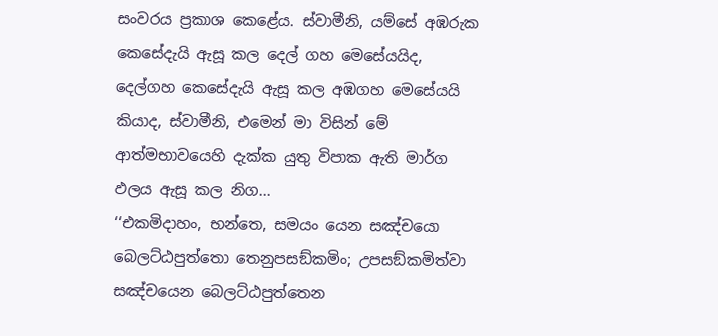සංවරය ප්‍රකාශ කෙළේය. ස්වාමීනි, යම්සේ අඹරුක කෙසේදැයි ඇසූ කල දෙල් ගහ මෙසේයයිද, දෙල්ගහ කෙසේදැයි ඇසූ කල අඹගහ මෙසේයයි කියාද, ස්වාමීනි, එමෙන් මා විසින් මේ ආත්මභාවයෙහි දැක්ක යුතු විපාක ඇති මාර්ග ඵලය ඇසූ කල නිග...
‘‘එකමිදාහං, භන්තෙ, සමයං යෙන සඤ්චයො බෙලට්ඨපුත්තො තෙනුපසඞ්කමිං; උපසඞ්කමිත්වා සඤ්චයෙන බෙලට්ඨපුත්තෙන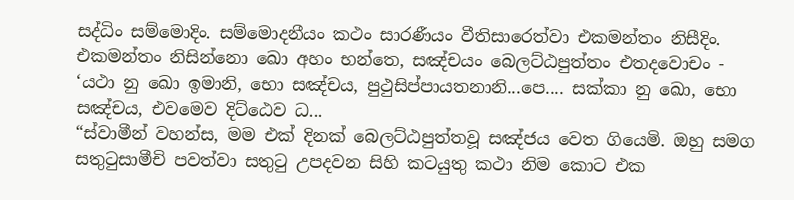සද්ධිං සම්මොදිං. සම්මොදනීයං කථං සාරණීයං වීතිසාරෙත්වා එකමන්තං නිසීදිං. එකමන්තං නිසින්නො ඛො අහං භන්තෙ, සඤ්චයං බෙලට්ඨපුත්තං එතදවොචං - ‘යථා නු ඛො ඉමානි, භො සඤ්චය, පුථුසිප්පායතනානි...පෙ.... සක්කා නු ඛො, භො සඤ්චය, එවමෙව දිට්ඨෙව ධ...
“ස්වාමීන් වහන්ස, මම එක් දිනක් බෙලට්ඨපුත්තවූ සඤ්ජය වෙත ගියෙමි. ඔහු සමග සතුටුසාමීචි පවත්වා සතුටු උපදවන සිහි කටයුතු කථා නිම කොට එක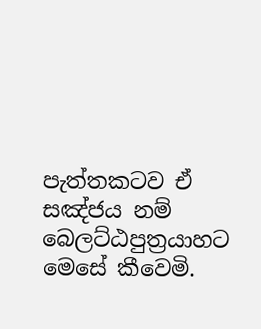පැත්තකටව ඒ සඤ්ජය නම් බෙලට්ඨපුත්‍රයාහට මෙසේ කීවෙමි.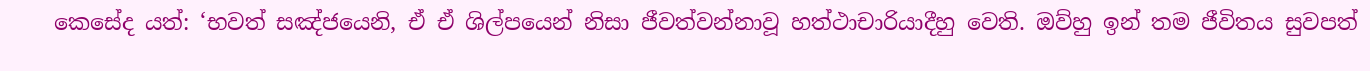කෙසේද යත්: ‘භවත් සඤ්ජයෙනි, ඒ ඒ ශිල්පයෙන් නිසා ජීවත්වන්නාවූ හත්ථාචාරියාදීහු වෙති. ඔව්හු ඉන් තම ජීවිතය සුවපත්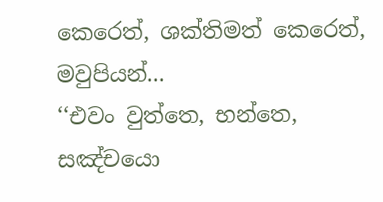කෙරෙත්, ශක්තිමත් කෙරෙත්, මවුපියන්...
‘‘එවං වුත්තෙ, භන්තෙ, සඤ්චයො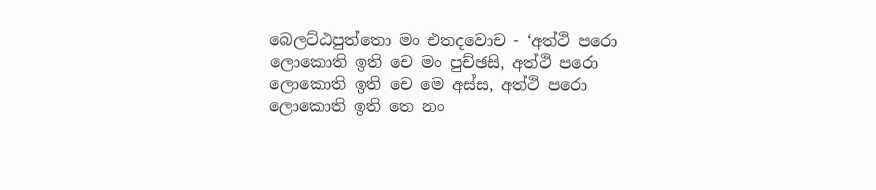බෙලට්ඨපුත්තො මං එතදවොච - ‘අත්ථි පරො ලොකොති ඉති චෙ මං පුච්ඡසි, අත්ථි පරො ලොකොති ඉති චෙ මෙ අස්ස, අත්ථි පරො ලොකොති ඉති තෙ නං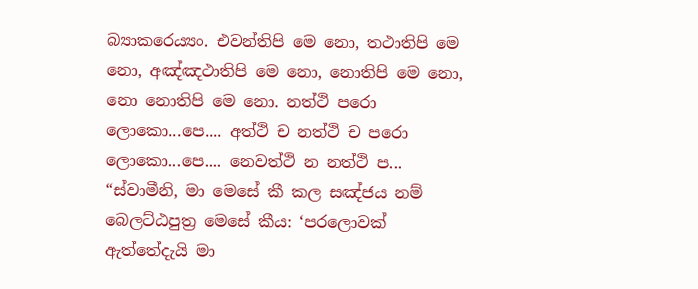බ්‍යාකරෙය්‍යං. එවන්තිපි මෙ නො, තථාතිපි මෙ නො, අඤ්ඤථාතිපි මෙ නො, නොතිපි මෙ නො, නො නොතිපි මෙ නො. නත්ථි පරො ලොකො...පෙ.... අත්ථි ච නත්ථි ච පරො ලොකො...පෙ.... නෙවත්ථි න නත්ථි ප...
“ස්වාමීනි, මා මෙසේ කී කල සඤ්ජය නම් බෙලට්ඨපුත්‍ර මෙසේ කීය: ‘පරලොවක් ඇත්තේදැයි මා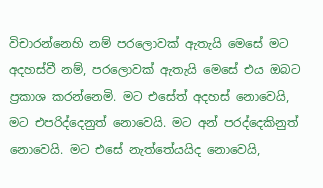විචාරන්නෙහි නම් පරලොවක් ඇතැයි මෙසේ මට අදහස්වී නම්, පරලොවක් ඇතැයි මෙසේ එය ඔබට ප්‍රකාශ කරන්නෙමි. මට එසේත් අදහස් නොවෙයි, මට එපරිද්දෙනුත් නොවෙයි. මට අන් පරද්දෙකිනුත් නොවෙයි. මට එසේ නැත්තේයයිද නොවෙයි,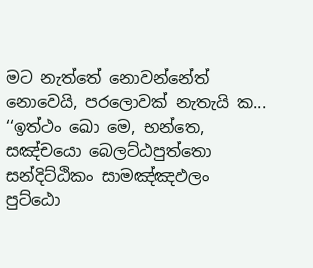මට නැත්තේ නොවන්නේත් නොවෙයි, පරලොවක් නැතැයි ක...
‘‘ඉත්ථං ඛො මෙ, භන්තෙ, සඤ්චයො බෙලට්ඨපුත්තො සන්දිට්ඨිකං සාමඤ්ඤඵලං පුට්ඨො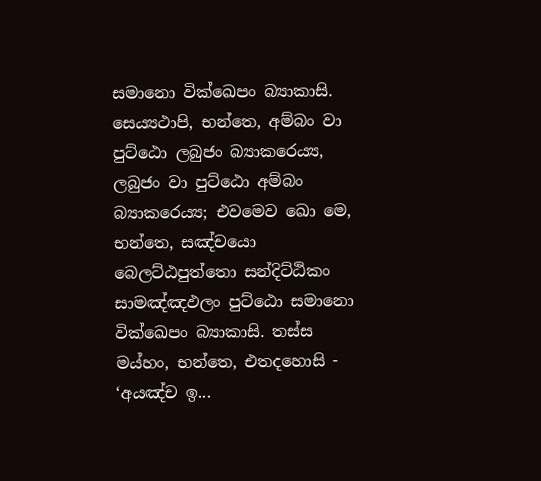සමානො වික්ඛෙපං බ්‍යාකාසි. සෙය්‍යථාපි, භන්තෙ, අම්බං වා පුට්ඨො ලබුජං බ්‍යාකරෙය්‍ය, ලබුජං වා පුට්ඨො අම්බං බ්‍යාකරෙය්‍ය; එවමෙව ඛො මෙ, භන්තෙ, සඤ්චයො බෙලට්ඨපුත්තො සන්දිට්ඨිකං සාමඤ්ඤඵලං පුට්ඨො සමානො වික්ඛෙපං බ්‍යාකාසි. තස්ස මය්හං, භන්තෙ, එතදහොසි - ‘අයඤ්ච ඉ...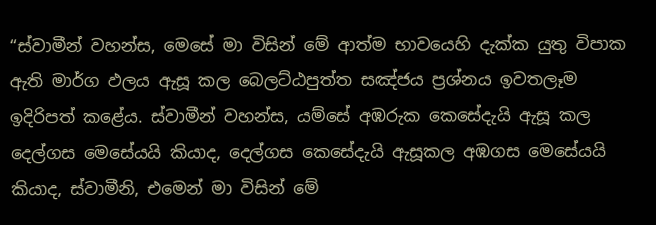“ස්වාමීන් වහන්ස, මෙසේ මා විසින් මේ ආත්ම භාවයෙහි දැක්ක යුතු විපාක ඇති මාර්ග ඵලය ඇසූ කල බෙලට්ඨපුත්ත සඤ්ජය ප්‍රශ්නය ඉවතලෑම ඉදිරිපත් කළේය. ස්වාමීන් වහන්ස, යම්සේ අඹරුක කෙසේදැයි ඇසූ කල දෙල්ගස මෙසේයයි කියාද, දෙල්ගස කෙසේදැයි ඇසූකල අඹගස මෙසේයයි කියාද, ස්වාමීනි, එමෙන් මා විසින් මේ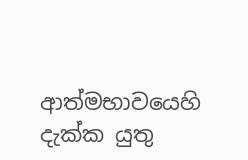ආත්මභාවයෙහි දැක්ක යුතු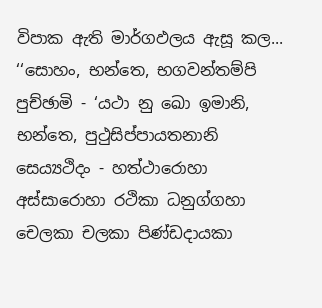විපාක ඇති මාර්ගඵලය ඇසූ කල...
‘‘සොහං, භන්තෙ, භගවන්තම්පි පුච්ඡාමි - ‘යථා නු ඛො ඉමානි, භන්තෙ, පුථුසිප්පායතනානි සෙය්‍යථිදං - හත්ථාරොහා අස්සාරොහා රථිකා ධනුග්ගහා චෙලකා චලකා පිණ්ඩදායකා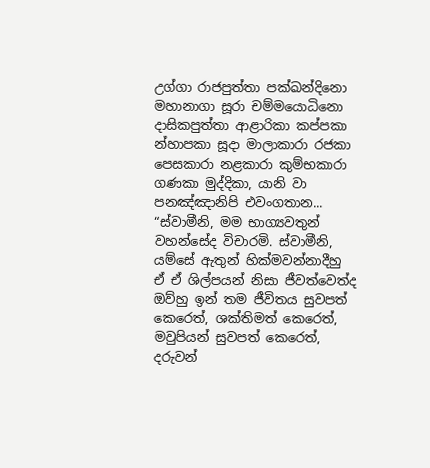උග්ගා රාජපුත්තා පක්ඛන්දිනො මහානාගා සූරා චම්මයොධිනො දාසිකපුත්තා ආළාරිකා කප්පකා න්හාපකා සූදා මාලාකාරා රජකා පෙසකාරා නළකාරා කුම්භකාරා ගණකා මුද්දිකා, යානි වා පනඤ්ඤානිපි එවංගතාන...
“ස්වාමීනි, මම භාග්‍යවතුන් වහන්සේද විචාරමි. ස්වාමීනි, යම්සේ ඇතුන් හික්මවන්නාදීහු ඒ ඒ ශිල්පයන් නිසා ජීවත්වෙත්ද ඔව්හු ඉන් තම ජීවිතය සුවපත් කෙරෙත්, ශක්තිමත් කෙරෙත්, මවුපියන් සුවපත් කෙරෙත්, දරුවන්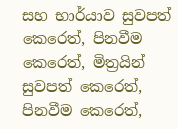සහ භාර්යාව සුවපත් කෙරෙත්, පිනවීම කෙරෙත්, මිත්‍රයින් සුවපත් කෙරෙත්, පිනවීම කෙරෙත්,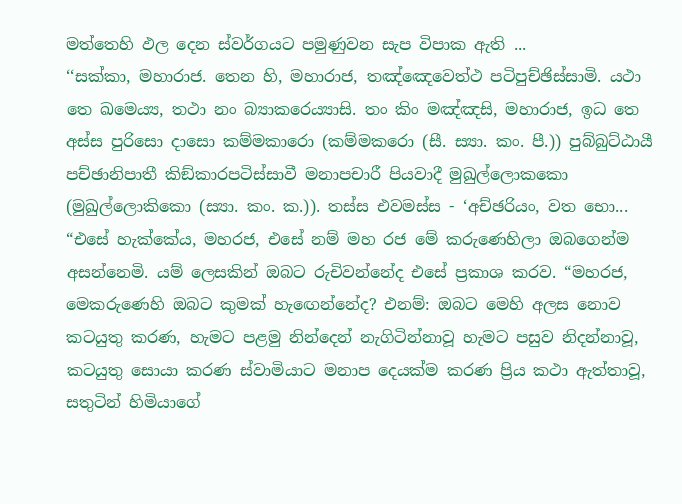මත්තෙහි ඵල දෙන ස්වර්ගයට පමුණුවන සැප විපාක ඇති ...
‘‘සක්කා, මහාරාජ. තෙන හි, මහාරාජ, තඤ්ඤෙවෙත්ථ පටිපුච්ඡිස්සාමි. යථා තෙ ඛමෙය්‍ය, තථා නං බ්‍යාකරෙය්‍යාසි. තං කිං මඤ්ඤසි, මහාරාජ, ඉධ තෙ අස්ස පුරිසො දාසො කම්මකාරො (කම්මකරො (සී. ස්‍යා. කං. පී.)) පුබ්බුට්ඨායී පච්ඡානිපාතී කිඞ්කාරපටිස්සාවී මනාපචාරී පියවාදී මුඛුල්ලොකකො (මුඛුල්ලොකිකො (ස්‍යා. කං. ක.)). තස්ස එවමස්ස - ‘අච්ඡරියං, වත භො...
“එසේ හැක්කේය, මහරජ, එසේ නම් මහ රජ මේ කරුණෙහිලා ඔබගෙන්ම අසන්නෙමි. යම් ලෙසකින් ඔබට රුචිවන්නේද එසේ ප්‍රකාශ කරව. “මහරජ, මෙකරුණෙහි ඔබට කුමක් හැඟෙන්නේද? එනම්: ඔබට මෙහි අලස නොව කටයුතු කරණ, හැමට පළමු නින්දෙන් නැගිටින්නාවූ හැමට පසුව නිදන්නාවූ, කටයුතු සොයා කරණ ස්වාමියාට මනාප දෙයක්ම කරණ ප්‍රිය කථා ඇත්තාවූ, සතුටින් හිමියාගේ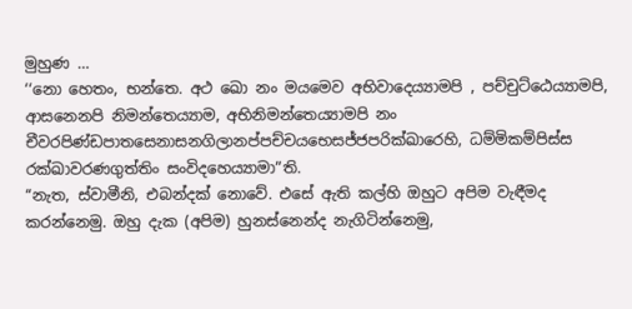මුහුණ ...
‘‘නො හෙතං, භන්තෙ. අථ ඛො නං මයමෙව අභිවාදෙය්‍යාමපි , පච්චුට්ඨෙය්‍යාමපි, ආසනෙනපි නිමන්තෙය්‍යාම, අභිනිමන්තෙය්‍යාමපි නං චීවරපිණ්ඩපාතසෙනාසනගිලානප්පච්චයභෙසජ්ජපරික්ඛාරෙහි, ධම්මිකම්පිස්ස රක්ඛාවරණගුත්තිං සංවිදහෙය්‍යාමා’’ති.
“නැත, ස්වාමීනි, එබන්දක් නොවේ. එසේ ඇති කල්හි ඔහුට අපිම වැඳීමද කරන්නෙමු. ඔහු දැක (අපිම) හුනස්නෙන්ද නැගිටින්නෙමු,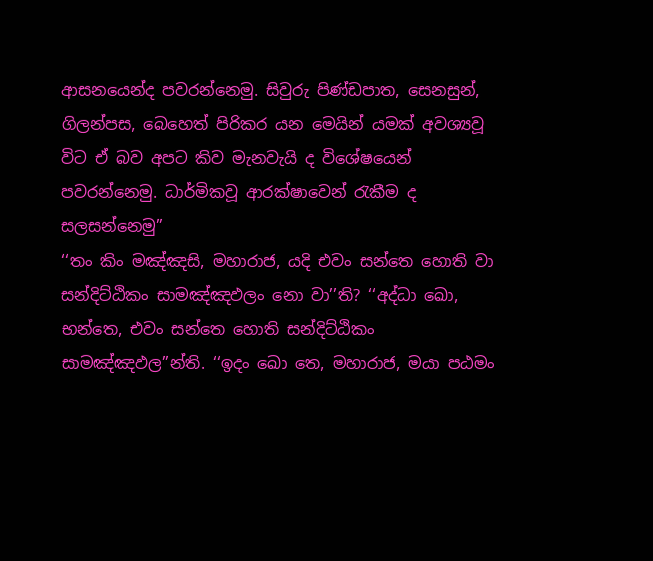ආසනයෙන්ද පවරන්නෙමු. සිවුරු පිණ්ඩපාත, සෙනසුන්, ගිලන්පස, බෙහෙත් පිරිකර යන මෙයින් යමක් අවශ්‍යවූ විට ඒ බව අපට කිව මැනවැයි ද විශේෂයෙන් පවරන්නෙමු. ධාර්මිකවූ ආරක්ෂාවෙන් රැකීම ද සලසන්නෙමු”
‘‘තං කිං මඤ්ඤසි, මහාරාජ, යදි එවං සන්තෙ හොති වා සන්දිට්ඨිකං සාමඤ්ඤඵලං නො වා’’ති? ‘‘අද්ධා ඛො, භන්තෙ, එවං සන්තෙ හොති සන්දිට්ඨිකං සාමඤ්ඤඵල’’න්ති. ‘‘ඉදං ඛො තෙ, මහාරාජ, මයා පඨමං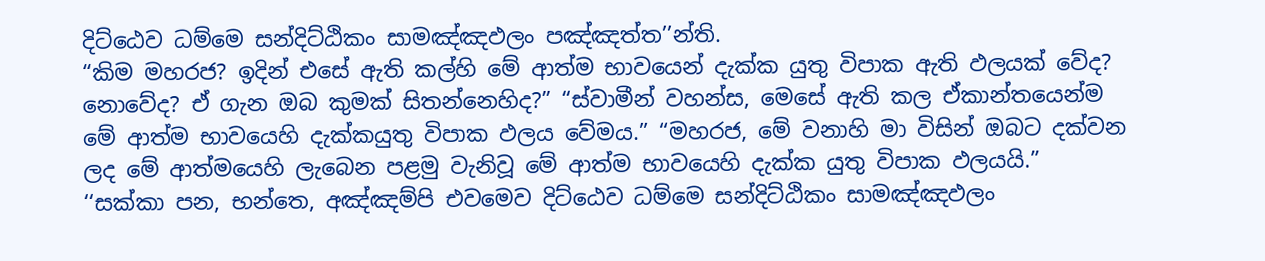දිට්ඨෙව ධම්මෙ සන්දිට්ඨිකං සාමඤ්ඤඵලං පඤ්ඤත්ත’’න්ති.
“කිම මහරජ? ඉදින් එසේ ඇති කල්හි මේ ආත්ම භාවයෙන් දැක්ක යුතු විපාක ඇති ඵලයක් වේද? නොවේද? ඒ ගැන ඔබ කුමක් සිතන්නෙහිද?” “ස්වාමීන් වහන්ස, මෙසේ ඇති කල ඒකාන්තයෙන්ම මේ ආත්ම භාවයෙහි දැක්කයුතු විපාක ඵලය වේමය.” “මහරජ, මේ වනාහි මා විසින් ඔබට දක්වන ලද මේ ආත්මයෙහි ලැබෙන පළමු වැනිවූ මේ ආත්ම භාවයෙහි දැක්ක යුතු විපාක ඵලයයි.”
‘‘සක්කා පන, භන්තෙ, අඤ්ඤම්පි එවමෙව දිට්ඨෙව ධම්මෙ සන්දිට්ඨිකං සාමඤ්ඤඵලං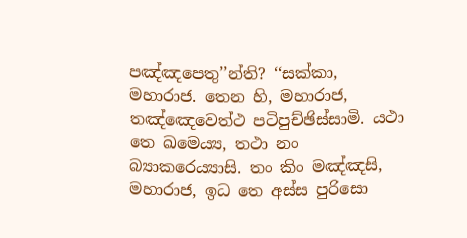පඤ්ඤපෙතු’’න්ති? ‘‘සක්කා, මහාරාජ. තෙන හි, මහාරාජ, තඤ්ඤෙවෙත්ථ පටිපුච්ඡිස්සාමි. යථා තෙ ඛමෙය්‍ය, තථා නං බ්‍යාකරෙය්‍යාසි. තං කිං මඤ්ඤසි, මහාරාජ, ඉධ තෙ අස්ස පුරිසො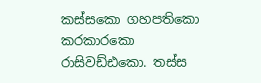කස්සකො ගහපතිකො කරකාරකො රාසිවඩ්ඪකො. තස්ස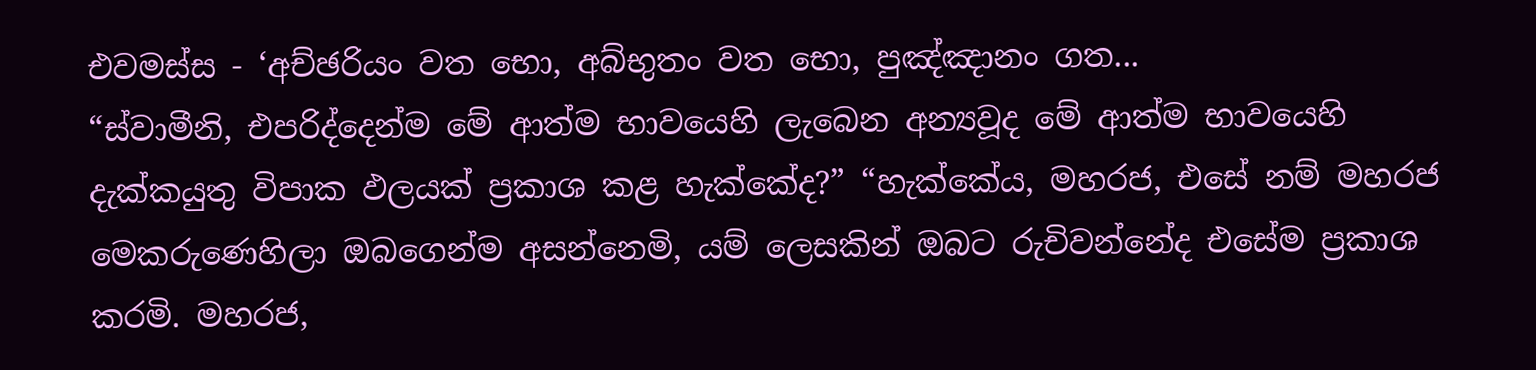එවමස්ස - ‘අච්ඡරියං වත භො, අබ්භුතං වත භො, පුඤ්ඤානං ගත...
“ස්වාමීනි, එපරිද්දෙන්ම මේ ආත්ම භාවයෙහි ලැබෙන අන්‍යවූද මේ ආත්ම භාවයෙහි දැක්කයුතු විපාක ඵලයක් ප්‍රකාශ කළ හැක්කේද?” “හැක්කේය, මහරජ, එසේ නම් මහරජ මෙකරුණෙහිලා ඔබගෙන්ම අසන්නෙමි, යම් ලෙසකින් ඔබට රුචිවන්නේද එසේම ප්‍රකාශ කරමි. මහරජ,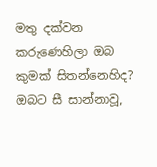මතු දක්වන කරුණෙහිලා ඔබ කුමක් සිතන්නෙහිද? ඔබට සී සාන්නාවූ,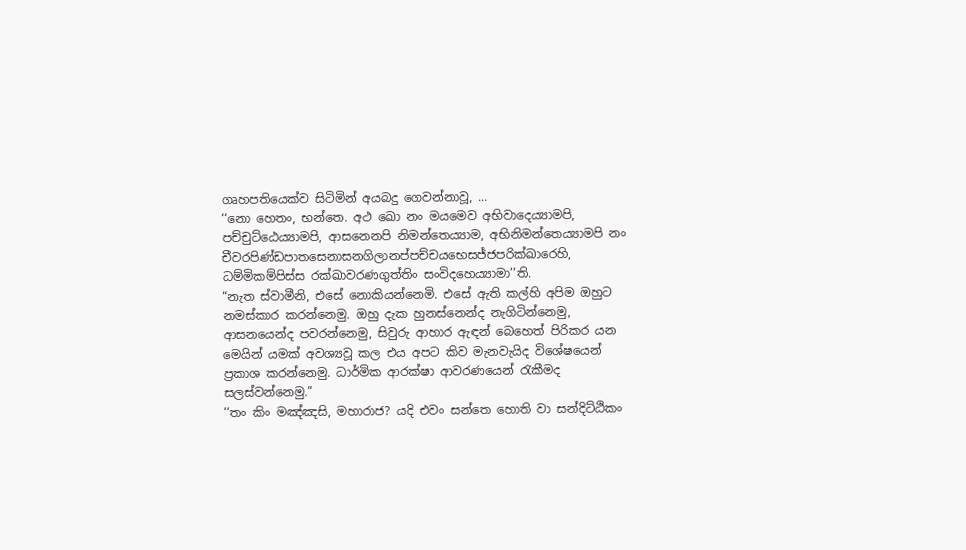ගෘහපතියෙක්ව සිටිමින් අයබදු ගෙවන්නාවූ, ...
‘‘නො හෙතං, භන්තෙ. අථ ඛො නං මයමෙව අභිවාදෙය්‍යාමපි, පච්චුට්ඨෙය්‍යාමපි, ආසනෙනපි නිමන්තෙය්‍යාම, අභිනිමන්තෙය්‍යාමපි නං චීවරපිණ්ඩපාතසෙනාසනගිලානප්පච්චයභෙසජ්ජපරික්ඛාරෙහි, ධම්මිකම්පිස්ස රක්ඛාවරණගුත්තිං සංවිදහෙය්‍යාමා’’ති.
“නැත ස්වාමීනි, එසේ නොකියන්නෙමි. එසේ ඇති කල්හි අපිම ඔහුට නමස්කාර කරන්නෙමු. ඔහු දැක හුනස්නෙන්ද නැගිටින්නෙමු, ආසනයෙන්ද පවරන්නෙමු, සිවුරු ආහාර ඇඳන් බෙහෙත් පිරිකර යන මෙයින් යමක් අවශ්‍යවූ කල එය අපට කිව මැනවැයිද විශේෂයෙන් ප්‍රකාශ කරන්නෙමු. ධාර්මික ආරක්ෂා ආවරණයෙන් රැකීමද සලස්වන්නෙමු.”
‘‘තං කිං මඤ්ඤසි, මහාරාජ? යදි එවං සන්තෙ හොති වා සන්දිට්ඨිකං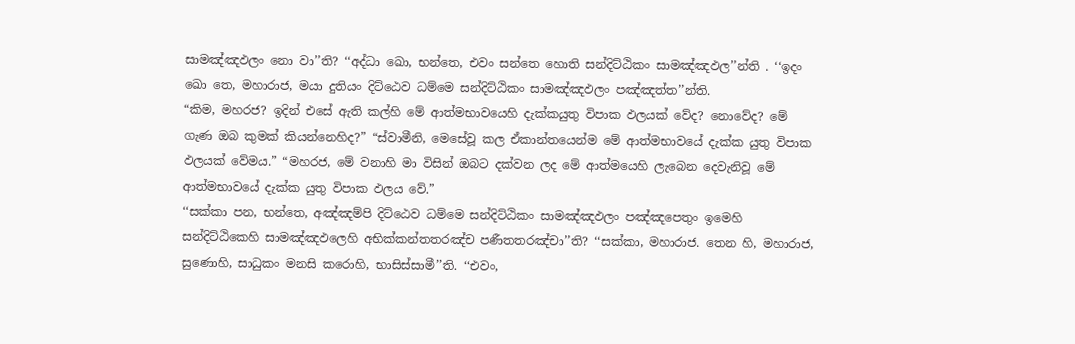සාමඤ්ඤඵලං නො වා’’ති? ‘‘අද්ධා ඛො, භන්තෙ, එවං සන්තෙ හොති සන්දිට්ඨිකං සාමඤ්ඤඵල’’න්ති . ‘‘ඉදං ඛො තෙ, මහාරාජ, මයා දුතියං දිට්ඨෙව ධම්මෙ සන්දිට්ඨිකං සාමඤ්ඤඵලං පඤ්ඤත්ත’’න්ති.
“කිම, මහරජ? ඉදින් එසේ ඇති කල්හි මේ ආත්මභාවයෙහි දැක්කයුතු විපාක ඵලයක් වේද? නොවේද? මේ ගැණ ඔබ කුමක් කියන්නෙහිද?” “ස්වාමීනි, මෙසේවූ කල ඒකාන්තයෙන්ම මේ ආත්මභාවයේ දැක්ක යුතු විපාක ඵලයක් වේමය.” “මහරජ, මේ වනාහි මා විසින් ඔබට දක්වන ලද මේ ආත්මයෙහි ලැබෙන දෙවැනිවූ මේ ආත්මභාවයේ දැක්ක යුතු විපාක ඵලය වේ.”
‘‘සක්කා පන, භන්තෙ, අඤ්ඤම්පි දිට්ඨෙව ධම්මෙ සන්දිට්ඨිකං සාමඤ්ඤඵලං පඤ්ඤපෙතුං ඉමෙහි සන්දිට්ඨිකෙහි සාමඤ්ඤඵලෙහි අභික්කන්තතරඤ්ච පණීතතරඤ්චා’’ති? ‘‘සක්කා, මහාරාජ. තෙන හි, මහාරාජ, සුණොහි, සාධුකං මනසි කරොහි, භාසිස්සාමී’’ති. ‘‘එවං,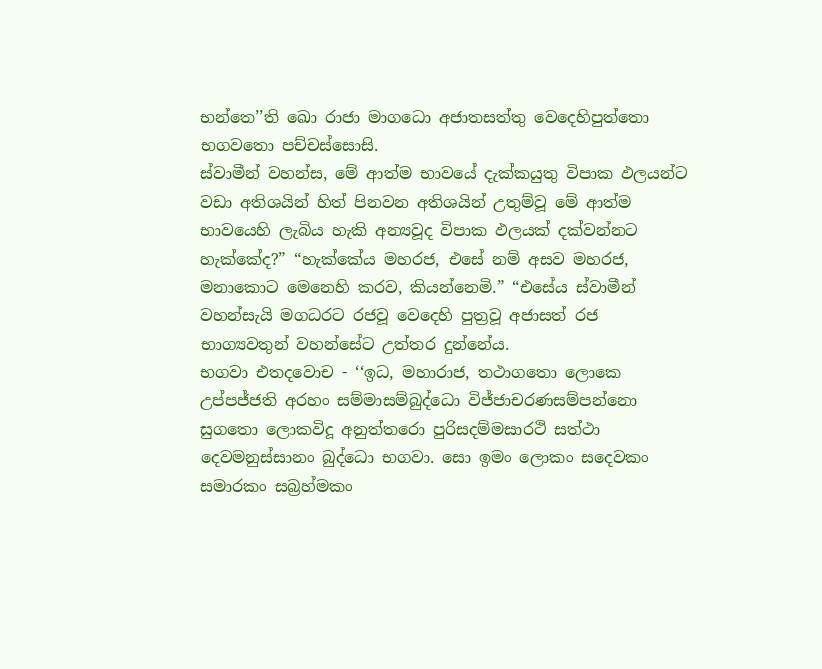භන්තෙ’’ති ඛො රාජා මාගධො අජාතසත්තු වෙදෙහිපුත්තො භගවතො පච්චස්සොසි.
ස්වාමීන් වහන්ස, මේ ආත්ම භාවයේ දැක්කයුතු විපාක ඵලයන්ට වඩා අතිශයින් හිත් පිනවන අතිශයින් උතුම්වූ මේ ආත්ම භාවයෙහි ලැබිය හැකි අන්‍යවූද විපාක ඵලයක් දක්වන්නට හැක්කේද?” “හැක්කේය මහරජ, එසේ නම් අසව මහරජ, මනාකොට මෙනෙහි කරව, කියන්නෙමි.” “එසේය ස්වාමීන් වහන්සැයි මගධරට රජවූ වෙදෙහි පුත්‍රවූ අජාසත් රජ භාග්‍යවතුන් වහන්සේට උත්තර දුන්නේය.
භගවා එතදවොච - ‘‘ඉධ, මහාරාජ, තථාගතො ලොකෙ උප්පජ්ජති අරහං සම්මාසම්බුද්ධො විජ්ජාචරණසම්පන්නො සුගතො ලොකවිදූ අනුත්තරො පුරිසදම්මසාරථි සත්ථා දෙවමනුස්සානං බුද්ධො භගවා. සො ඉමං ලොකං සදෙවකං සමාරකං සබ්‍රහ්මකං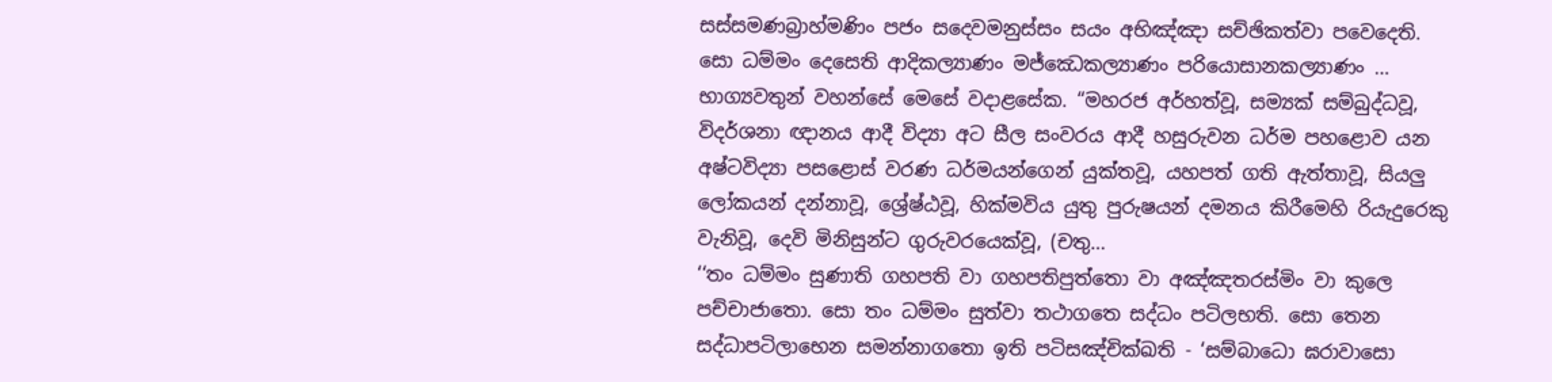සස්සමණබ්‍රාහ්මණිං පජං සදෙවමනුස්සං සයං අභිඤ්ඤා සච්ඡිකත්වා පවෙදෙති. සො ධම්මං දෙසෙති ආදිකල්‍යාණං මජ්ඣෙකල්‍යාණං පරියොසානකල්‍යාණං ...
භාග්‍යවතුන් වහන්සේ මෙසේ වදාළසේක. “මහරජ අර්හත්වූ, සම්‍යක් සම්බුද්ධවූ, විදර්ශනා ඥානය ආදී විද්‍යා අට සීල සංවරය ආදී හසුරුවන ධර්ම පහළොව යන අෂ්ටවිද්‍යා පසළොස් වරණ ධර්මයන්ගෙන් යුක්තවූ, යහපත් ගති ඇත්තාවූ, සියලු ලෝකයන් දන්නාවූ, ශ්‍රේෂ්ඨවූ, හික්මවිය යුතු පුරුෂයන් දමනය කිරීමෙහි රියැදුරෙකු වැනිවූ, දෙවි මිනිසුන්ට ගුරුවරයෙක්වූ, (චතු...
‘‘තං ධම්මං සුණාති ගහපති වා ගහපතිපුත්තො වා අඤ්ඤතරස්මිං වා කුලෙ පච්චාජාතො. සො තං ධම්මං සුත්වා තථාගතෙ සද්ධං පටිලභති. සො තෙන සද්ධාපටිලාභෙන සමන්නාගතො ඉති පටිසඤ්චික්ඛති - ‘සම්බාධො ඝරාවාසො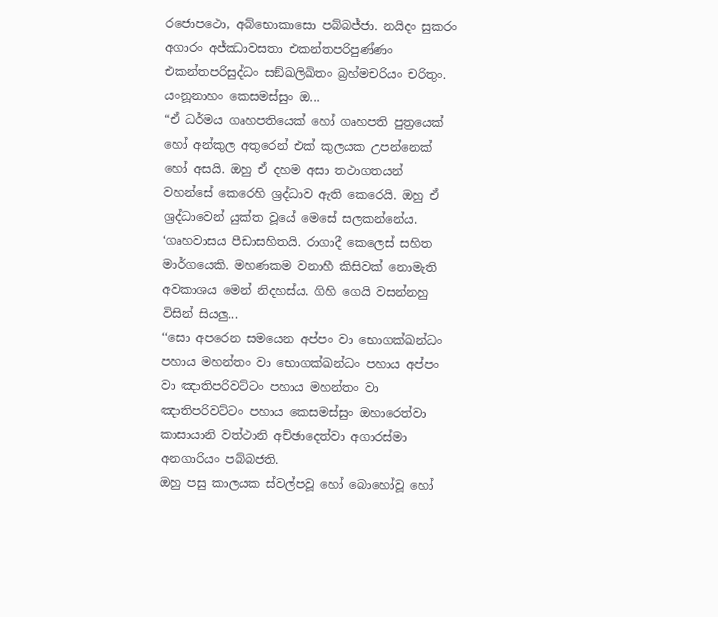රජොපථො, අබ්භොකාසො පබ්බජ්ජා. නයිදං සුකරං අගාරං අජ්ඣාවසතා එකන්තපරිපුණ්ණං එකන්තපරිසුද්ධං සඞ්ඛලිඛිතං බ්‍රහ්මචරියං චරිතුං. යංනූනාහං කෙසමස්සුං ඔ...
“ඒ ධර්මය ගෘහපතියෙක් හෝ ගෘහපති පුත්‍රයෙක් හෝ අන්කුල අතුරෙන් එක් කුලයක උපන්නෙක් හෝ අසයි. ඔහු ඒ දහම අසා තථාගතයන් වහන්සේ කෙරෙහි ශ්‍රද්ධාව ඇති කෙරෙයි. ඔහු ඒ ශ්‍රද්ධාවෙන් යුක්ත වූයේ මෙසේ සලකන්නේය. ‘ගෘහවාසය පීඩාසහිතයි. රාගාදී කෙලෙස් සහිත මාර්ගයෙකි. මහණකම වනාහී කිසිවක් නොමැති අවකාශය මෙන් නිදහස්ය. ගිහි ගෙයි වසන්නහු විසින් සියලු...
‘‘සො අපරෙන සමයෙන අප්පං වා භොගක්ඛන්ධං පහාය මහන්තං වා භොගක්ඛන්ධං පහාය අප්පං වා ඤාතිපරිවට්ටං පහාය මහන්තං වා ඤාතිපරිවට්ටං පහාය කෙසමස්සුං ඔහාරෙත්වා කාසායානි වත්ථානි අච්ඡාදෙත්වා අගාරස්මා අනගාරියං පබ්බජති.
ඔහු පසු කාලයක ස්වල්පවූ හෝ බොහෝවූ හෝ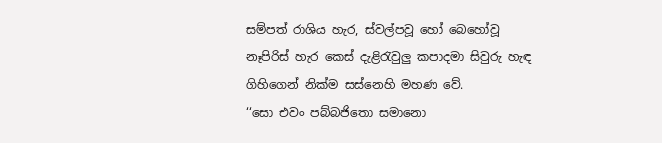සම්පත් රාශිය හැර, ස්වල්පවූ හෝ බෙහෝවූ නෑපිරිස් හැර කෙස් දැළිරැවුලු කපාදමා සිවුරු හැඳ ගිහිගෙන් නික්ම සස්නෙහි මහණ වේ.
‘‘සො එවං පබ්බජිතො සමානො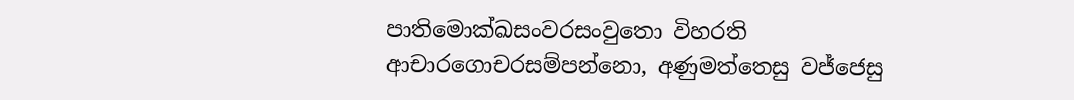පාතිමොක්ඛසංවරසංවුතො විහරති ආචාරගොචරසම්පන්නො, අණුමත්තෙසු වජ්ජෙසු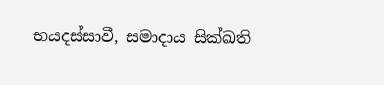භයදස්සාවී, සමාදාය සික්ඛති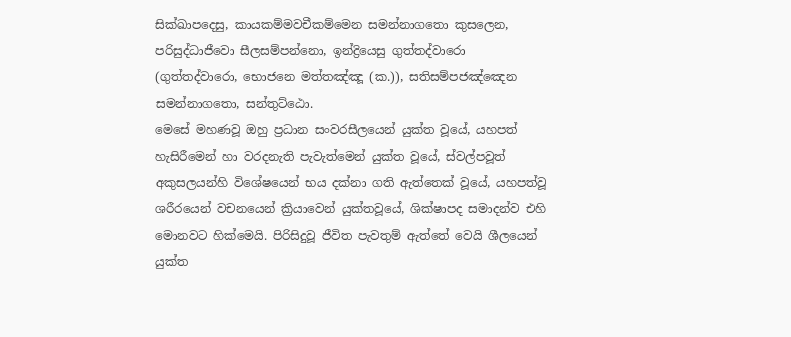සික්ඛාපදෙසු, කායකම්මවචීකම්මෙන සමන්නාගතො කුසලෙන, පරිසුද්ධාජීවො සීලසම්පන්නො, ඉන්ද්‍රියෙසු ගුත්තද්වාරො (ගුත්තද්වාරො, භොජනෙ මත්තඤ්ඤූ (ක.)), සතිසම්පජඤ්ඤෙන සමන්නාගතො, සන්තුට්ඨො.
මෙසේ මහණවූ ඔහු ප්‍රධාන සංවරසීලයෙන් යුක්ත වූයේ, යහපත් හැසිරීමෙන් හා වරදනැති පැවැත්මෙන් යුක්ත වූයේ, ස්වල්පවූත් අකුසලයන්හි විශේෂයෙන් භය දක්නා ගති ඇත්තෙක් වූයේ, යහපත්වූ ශරීරයෙන් වචනයෙන් ක්‍රියාවෙන් යුක්තවූයේ, ශික්ෂාපද සමාදන්ව එහි මොනවට හික්මෙයි. පිරිසිදුවූ ජීවිත පැවතුම් ඇත්තේ වෙයි ශීලයෙන් යුක්ත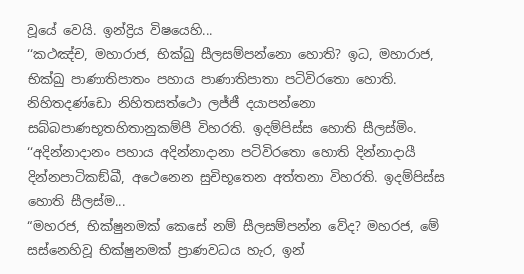වූයේ වෙයි. ඉන්ද්‍රිය විෂයෙහි...
‘‘කථඤ්ච, මහාරාජ, භික්ඛු සීලසම්පන්නො හොති? ඉධ, මහාරාජ, භික්ඛු පාණාතිපාතං පහාය පාණාතිපාතා පටිවිරතො හොති. නිහිතදණ්ඩො නිහිතසත්ථො ලජ්ජී දයාපන්නො සබ්බපාණභූතහිතානුකම්පී විහරති. ඉදම්පිස්ස හොති සීලස්මිං. ‘‘අදින්නාදානං පහාය අදින්නාදානා පටිවිරතො හොති දින්නාදායී දින්නපාටිකඞ්ඛී, අථෙනෙන සුචිභූතෙන අත්තනා විහරති. ඉදම්පිස්ස හොති සීලස්ම...
“මහරජ, භික්ෂුනමක් කෙසේ නම් සීලසම්පන්න වේද? මහරජ, මේ සස්නෙහිවූ භික්ෂුනමක් ප්‍රාණවධය හැර, ඉන්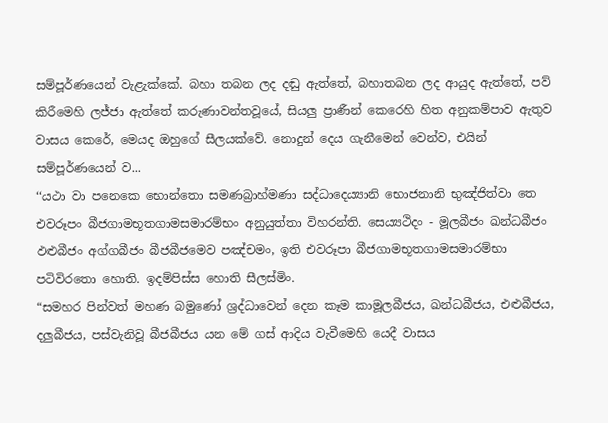සම්පූර්ණයෙන් වැළැක්කේ. බහා තබන ලද දඬු ඇත්තේ, බහාතබන ලද ආයුද ඇත්තේ, පව් කිරීමෙහි ලජ්ජා ඇත්තේ කරුණාවන්තවූයේ, සියලු ප්‍රාණීන් කෙරෙහි හිත අනුකම්පාව ඇතුව වාසය කෙරේ, මෙයද ඔහුගේ සීලයක්වේ. නොදුන් දෙය ගැනීමෙන් වෙන්ව, එයින් සම්පූර්ණයෙන් ව...
‘‘යථා වා පනෙකෙ භොන්තො සමණබ්‍රාහ්මණා සද්ධාදෙය්‍යානි භොජනානි භුඤ්ජිත්වා තෙ එවරූපං බීජගාමභූතගාමසමාරම්භං අනුයුත්තා විහරන්ති. සෙය්‍යථිදං - මූලබීජං ඛන්ධබීජං ඵළුබීජං අග්ගබීජං බීජබීජමෙව පඤ්චමං, ඉති එවරූපා බීජගාමභූතගාමසමාරම්භා පටිවිරතො හොති. ඉදම්පිස්ස හොති සීලස්මිං.
“සමහර පින්වත් මහණ බමුණෝ ශ්‍රද්ධාවෙන් දෙන කෑම කාමූලබීජය, ඛන්ධබීජය, එළුබීජය, දලුබීජය, පස්වැනිවූ බීජබීජය යන මේ ගස් ආදිය වැවීමෙහි යෙදී වාසය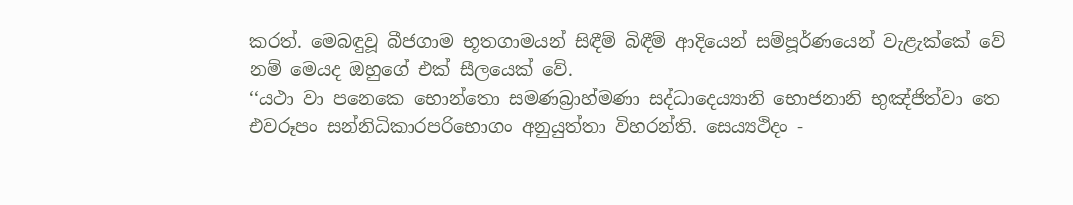කරත්. මෙබඳුවූ බීජගාම භූතගාමයන් සිඳීම් බිඳීම් ආදියෙන් සම්පූර්ණයෙන් වැළැක්කේ වේ නම් මෙයද ඔහුගේ එක් සීලයෙක් වේ.
‘‘යථා වා පනෙකෙ භොන්තො සමණබ්‍රාහ්මණා සද්ධාදෙය්‍යානි භොජනානි භුඤ්ජිත්වා තෙ එවරූපං සන්නිධිකාරපරිභොගං අනුයුත්තා විහරන්ති. සෙය්‍යථිදං -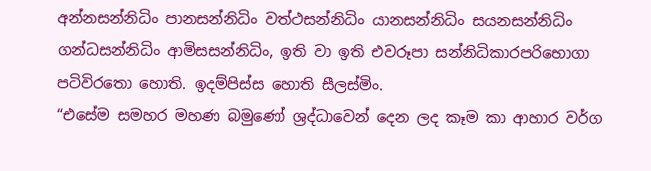අන්නසන්නිධිං පානසන්නිධිං වත්ථසන්නිධිං යානසන්නිධිං සයනසන්නිධිං ගන්ධසන්නිධිං ආමිසසන්නිධිං, ඉති වා ඉති එවරූපා සන්නිධිකාරපරිභොගා පටිවිරතො හොති. ඉදම්පිස්ස හොති සීලස්මිං.
“එසේම සමහර මහණ බමුණෝ ශ්‍රද්ධාවෙන් දෙන ලද කෑම කා ආහාර වර්ග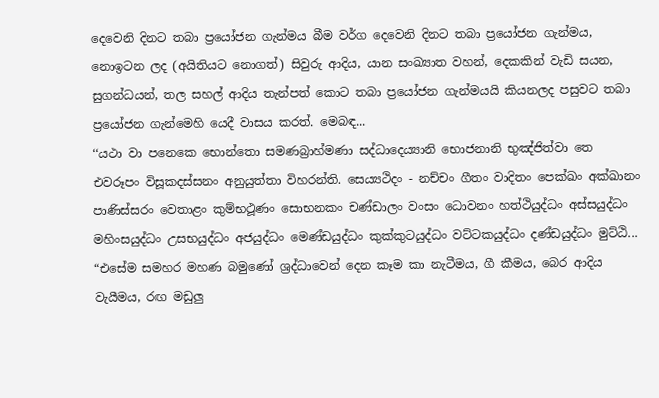දෙවෙනි දිනට තබා ප්‍රයෝජන ගැන්මය බීම වර්ග දෙවෙනි දිනට තබා ප්‍රයෝජන ගැන්මය, නොඉටන ලද (අයිතියට නොගත්) සිවුරු ආදිය, යාන සංඛ්‍යාත වහන්, දෙකකින් වැඩි සයන, සුගන්ධයන්, තල සහල් ආදිය තැන්පත් කොට තබා ප්‍රයෝජන ගැන්මයයි කියනලද පසුවට තබා ප්‍රයෝජන ගැන්මෙහි යෙදී වාසය කරත්. මෙබඳ...
‘‘යථා වා පනෙකෙ භොන්තො සමණබ්‍රාහ්මණා සද්ධාදෙය්‍යානි භොජනානි භුඤ්ජිත්වා තෙ එවරූපං විසූකදස්සනං අනුයුත්තා විහරන්ති. සෙය්‍යථිදං - නච්චං ගීතං වාදිතං පෙක්ඛං අක්ඛානං පාණිස්සරං වෙතාළං කුම්භථූණං සොභනකං චණ්ඩාලං වංසං ධොවනං හත්ථියුද්ධං අස්සයුද්ධං මහිංසයුද්ධං උසභයුද්ධං අජයුද්ධං මෙණ්ඩයුද්ධං කුක්කුටයුද්ධං වට්ටකයුද්ධං දණ්ඩයුද්ධං මුට්ඨි...
“එසේම සමහර මහණ බමුණෝ ශ්‍රද්ධාවෙන් දෙන කෑම කා නැටීමය, ගී කීමය, බෙර ආදිය වැයීමය, රඟ මඩුලු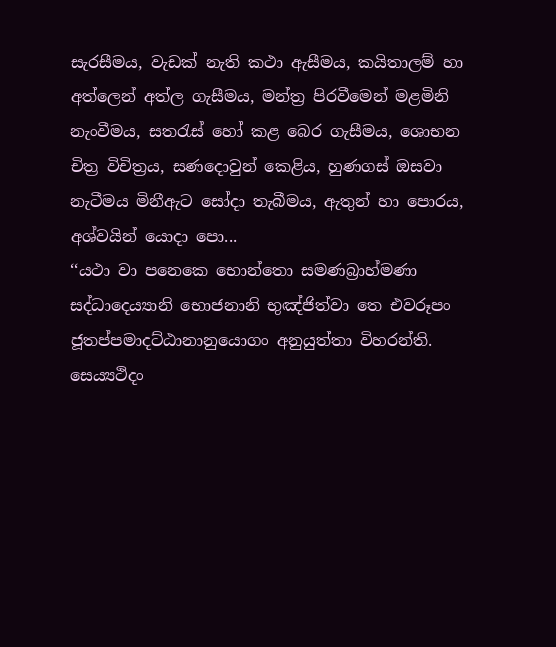සැරසීමය, වැඩක් නැති කථා ඇසීමය, කයිතාලම් හා අත්ලෙන් අත්ල ගැසීමය, මන්ත්‍ර පිරවීමෙන් මළමිනි නැංවීමය, සතරැස් හෝ කළ බෙර ගැසීමය, ශොභන චිත්‍ර විචිත්‍රය, සණදොවුන් කෙළිය, හුණගස් ඔසවා නැටීමය මිනීඇට සෝදා තැබීමය, ඇතුන් හා පොරය, අශ්වයින් යොදා පො...
‘‘යථා වා පනෙකෙ භොන්තො සමණබ්‍රාහ්මණා සද්ධාදෙය්‍යානි භොජනානි භුඤ්ජිත්වා තෙ එවරූපං ජූතප්පමාදට්ඨානානුයොගං අනුයුත්තා විහරන්ති. සෙය්‍යථිදං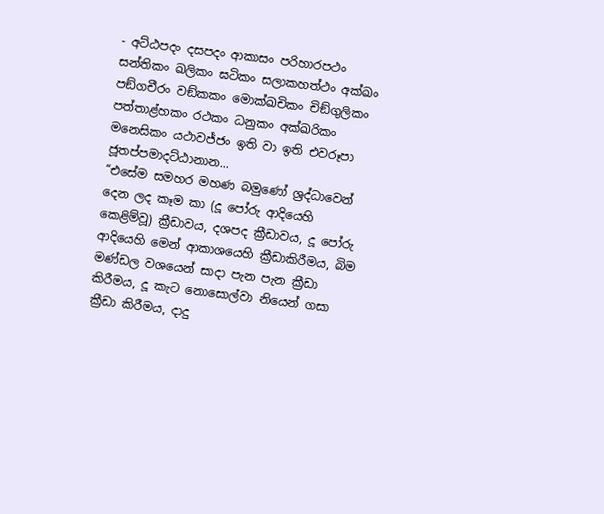- අට්ඨපදං දසපදං ආකාසං පරිහාරපථං සන්තිකං ඛලිකං ඝටිකං සලාකහත්ථං අක්ඛං පඞ්ගචීරං වඞ්කකං මොක්ඛචිකං චිඞ්ගුලිකං පත්තාළ්හකං රථකං ධනුකං අක්ඛරිකං මනෙසිකං යථාවජ්ජං ඉති වා ඉති එවරූපා ජූතප්පමාදට්ඨානාන...
“එසේම සමහර මහණ බමුණෝ ශ්‍රද්ධාවෙන් දෙන ලද කෑම කා (දූ පෝරු ආදියෙහි කෙළිම්වූ) ක්‍රීඩාවය, දශපද ක්‍රීඩාවය, දූ පෝරු ආදියෙහි මෙන් ආකාශයෙහි ක්‍රීඩාකිරීමය, බිම මණ්ඩල වශයෙන් සාදා පැන පැන ක්‍රීඩා කිරීමය, දූ කැට නොසොල්වා නියෙන් ගසා ක්‍රීඩා කිරීමය, දාදු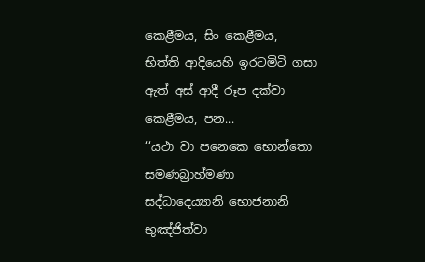කෙළීමය, සිං කෙළීමය, භිත්ති ආදියෙහි ඉරටමිටි ගසා ඇත් අස් ආදී රූප දක්වා කෙළීමය, පන...
‘‘යථා වා පනෙකෙ භොන්තො සමණබ්‍රාහ්මණා සද්ධාදෙය්‍යානි භොජනානි භුඤ්ජිත්වා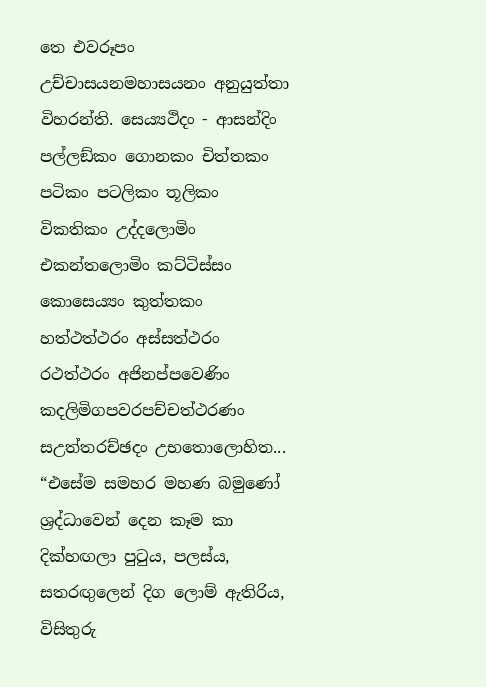තෙ එවරූපං උච්චාසයනමහාසයනං අනුයුත්තා විහරන්ති. සෙය්‍යථිදං - ආසන්දිං පල්ලඞ්කං ගොනකං චිත්තකං පටිකං පටලිකං තූලිකං විකතිකං උද්දලොමිං එකන්තලොමිං කට්ටිස්සං කොසෙය්‍යං කුත්තකං හත්ථත්ථරං අස්සත්ථරං රථත්ථරං අජිනප්පවෙණිං කදලිමිගපවරපච්චත්ථරණං සඋත්තරච්ඡදං උභතොලොහිත...
“එසේම සමහර මහණ බමුණෝ ශ්‍රද්ධාවෙන් දෙන කෑම කා දික්හඟලා පුටුය, පලස්ය, සතරඟුලෙන් දිග ලොම් ඇතිරිය, විසිතුරු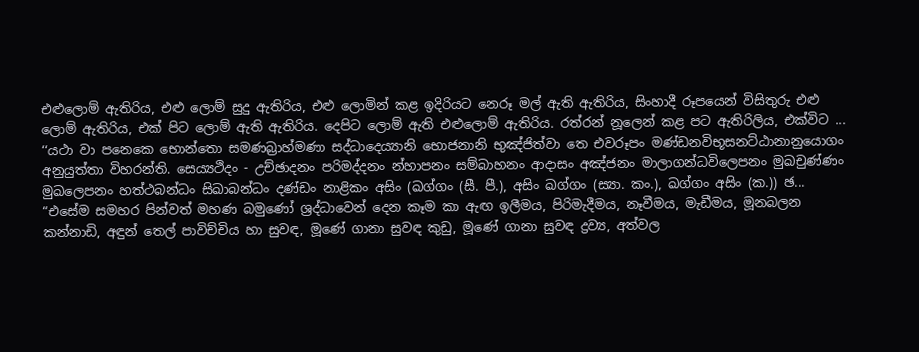එළුලොම් ඇතිරිය, එළු ලොම් සුදු ඇතිරිය, එළු ලොමින් කළ ඉදිරියට නෙරූ මල් ඇති ඇතිරිය, සිංහාදී රූපයෙන් විසිතුරු එළු ලොම් ඇතිරිය, එක් පිට ලොම් ඇති ඇතිරිය. දෙපිට ලොම් ඇති එළුලොම් ඇතිරිය. රත්රන් නූලෙන් කළ පට ඇතිරිලිය, එක්විට ...
‘‘යථා වා පනෙකෙ භොන්තො සමණබ්‍රාහ්මණා සද්ධාදෙය්‍යානි භොජනානි භුඤ්ජිත්වා තෙ එවරූපං මණ්ඩනවිභූසනට්ඨානානුයොගං අනුයුත්තා විහරන්ති. සෙය්‍යථිදං - උච්ඡාදනං පරිමද්දනං න්හාපනං සම්බාහනං ආදාසං අඤ්ජනං මාලාගන්ධවිලෙපනං මුඛචුණ්ණං මුඛලෙපනං හත්ථබන්ධං සිඛාබන්ධං දණ්ඩං නාළිකං අසිං (ඛග්ගං (සී. පී.), අසිං ඛග්ගං (ස්‍යා. කං.), ඛග්ගං අසිං (ක.)) ඡ...
“එසේම සමහර පින්වත් මහණ බමුණෝ ශ්‍රද්ධාවෙන් දෙන කෑම කා ඇඟ ඉලීමය, පිරිමැදීමය, නෑවීමය, මැඩීමය, මූනබලන කන්නාඩි, අඳුන් තෙල් පාවිච්චිය හා සුවඳ, මූණේ ගානා සුවඳ කුඩු, මූණේ ගානා සුවඳ ද්‍රව්‍ය, අත්වල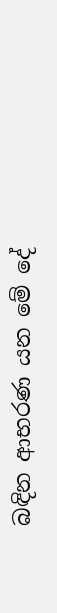බඳින ආභරණ යන මේ දේ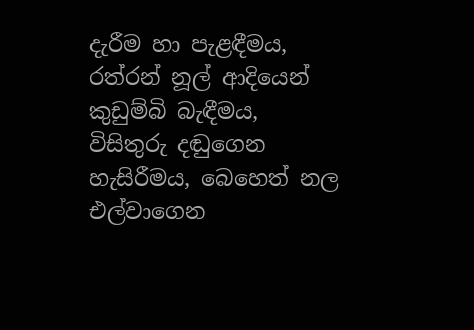දැරීම හා පැළඳීමය, රත්රන් නූල් ආදියෙන් කුඩුම්බි බැඳීමය, විසිතුරු දඬුගෙන හැසිරීමය, බෙහෙත් නල එල්වාගෙන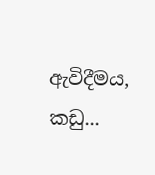ඇවිදීමය, කඩු...